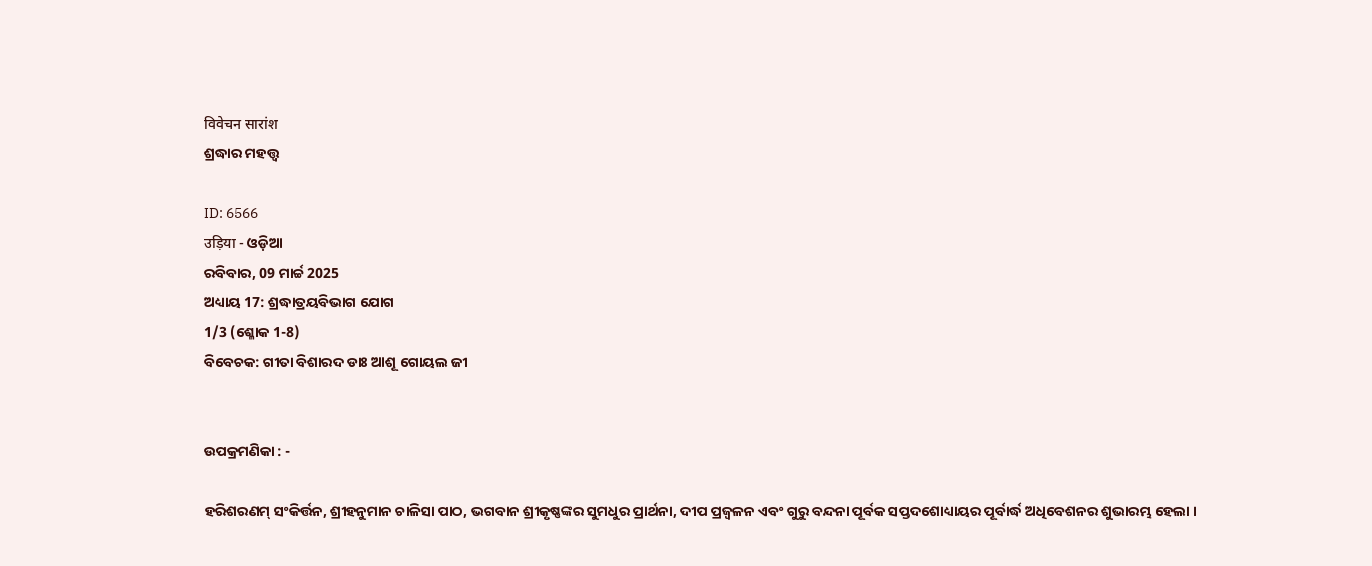विवेचन सारांश
ଶ୍ରଦ୍ଧାର ମହତ୍ତ୍ୱ

ID: 6566
उड़िया - ଓଡ଼ିଆ
ରବିବାର, 09 ମାର୍ଚ୍ଚ 2025
ଅଧ୍ୟାୟ 17: ଶ୍ରଦ୍ଧାତ୍ରୟବିଭାଗ ଯୋଗ
1/3 (ଶ୍ଳୋକ 1-8)
ବିବେଚକ: ଗୀତା ବିଶାରଦ ଡାଃ ଆଶୂ ଗୋୟଲ ଜୀ


ଉପକ୍ରମଣିକା : -

ହରିଶରଣମ୍ ସଂକିର୍ତ୍ତନ, ଶ୍ରୀହନୁମାନ ଚାଳିସା ପାଠ, ଭଗବାନ ଶ୍ରୀକୃଷ୍ଣଙ୍କର ସୁମଧୁର ପ୍ରାର୍ଥନା, ଦୀପ ପ୍ରଜ୍ବଳନ ଏବଂ ଗୁରୁ ବନ୍ଦନା ପୂର୍ବକ ସପ୍ତଦଶୋଧ୍ୟାୟର ପୂର୍ବାର୍ଦ୍ଧ ଅଧିବେଶନର ଶୁଭାରମ୍ଭ ହେଲା ।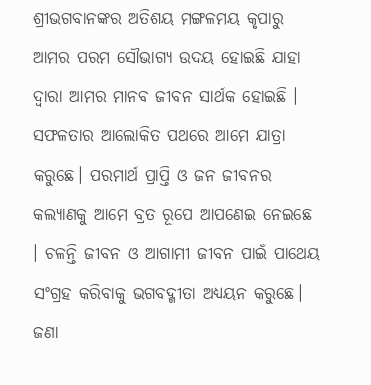ଶ୍ରୀଭଗବାନଙ୍କର ଅତିଶୟ ମଙ୍ଗଳମୟ କୃପାରୁ ଆମର ପରମ ସୌଭାଗ୍ୟ ଉଦୟ ହୋଇଛି ଯାହା ଦ୍ୱାରା ଆମର ମାନବ ଜୀବନ ସାର୍ଥକ ହୋଇଛି । ସଫଳତାର ଆଲୋକିତ ପଥରେ ଆମେ ଯାତ୍ରା କରୁଛେ। ପରମାର୍ଥ ପ୍ରାପ୍ତି ଓ ଜନ ଜୀବନର କଲ୍ୟାଣକୁ ଆମେ ବ୍ରତ ରୂପେ ଆପଣେଇ ନେଇଛେ । ଚଳନ୍ତି ଜୀବନ ଓ ଆଗାମୀ ଜୀବନ ପାଇଁ ପାଥେୟ ସଂଗ୍ରହ କରିବାକୁ ଭଗବଦ୍ଗୀତା ଅଧ୍ୟୟନ କରୁଛେ। ଜଣା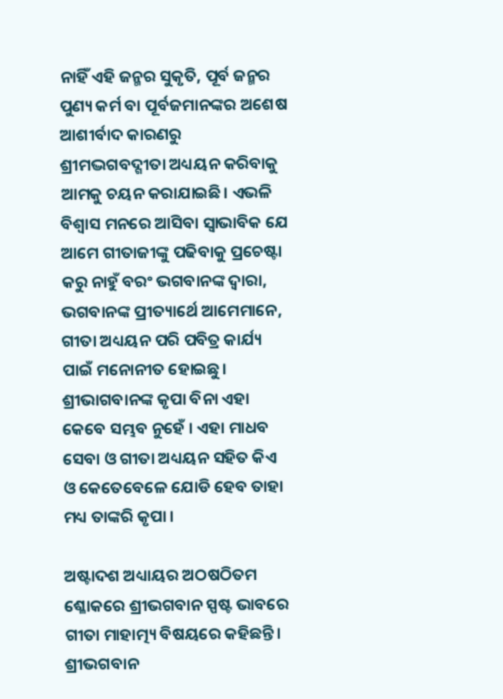ନାହିଁ ଏହି ଜନ୍ମର ସୁକୃତି, ପୂର୍ବ ଜନ୍ମର ପୁଣ୍ୟ କର୍ମ ବା ପୂର୍ବଜମାନଙ୍କର ଅଶେଷ ଆଶୀର୍ବାଦ କାରଣରୁ ଶ୍ରୀମଦ୍ଭଗବଦ୍ଗୀତା ଅଧ୍ୟୟନ କରିବାକୁ ଆମକୁ ଚୟନ କରାଯାଇଛି। ଏଭଳି ବିଶ୍ୱାସ ମନରେ ଆସିବା ସ୍ୱାଭାବିକ ଯେ ଆମେ ଗୀତାଜୀଙ୍କୁ ପଢିବାକୁ ପ୍ରଚେଷ୍ଟା କରୁ ନାହୁଁ ବରଂ ଭଗବାନଙ୍କ ଦ୍ବାରା, ଭଗବାନଙ୍କ ପ୍ରୀତ୍ୟାର୍ଥେ ଆମେମାନେ, ଗୀତା ଅଧ୍ୟୟନ ପରି ପବିତ୍ର କାର୍ଯ୍ୟ ପାଇଁ ମନୋନୀତ ହୋଇଛୁ। ଶ୍ରୀଭାଗବାନଙ୍କ କୃପା ବିନା ଏହା କେବେ ସମ୍ଭବ ନୁହେଁ । ଏହା ମାଧବ ସେବା ଓ ଗୀତା ଅଧ୍ୟୟନ ସହିତ କିଏ ଓ କେତେବେଳେ ଯୋଡି ହେବ ତାହା ମଧ୍ୟ ତାଙ୍କରି କୃପା ।

ଅଷ୍ଟାଦଶ ଅଧ୍ୟାୟର ଅଠଷଠିତମ ଶ୍ଳୋକରେ ଶ୍ରୀଭଗବାନ ସ୍ପଷ୍ଟ ଭାବରେ ଗୀତା ମାହାତ୍ମ୍ୟ ବିଷୟରେ କହିଛନ୍ତି। ଶ୍ରୀଭଗବାନ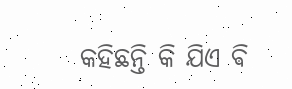କହିଛନ୍ତି କି ଯିଏ ଵି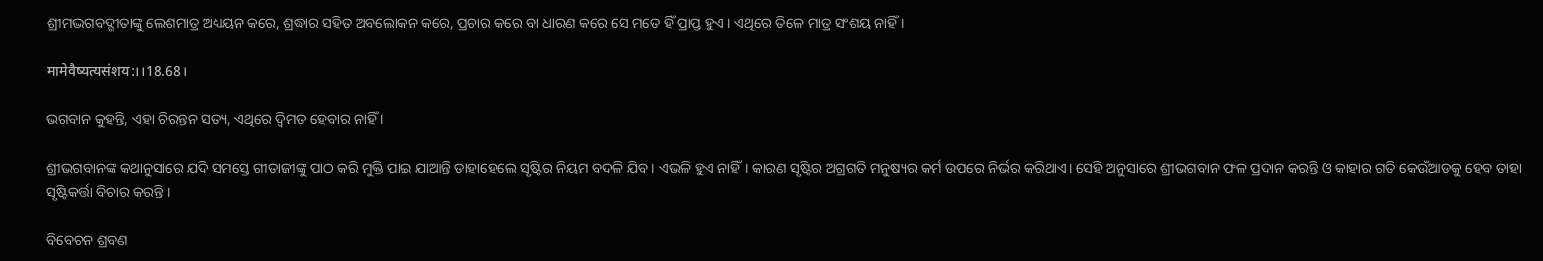ଶ୍ରୀମଦ୍ଭଗବଦ୍ଗୀତାଙ୍କୁ ଲେଶମାତ୍ର ଅଧ୍ୟୟନ କରେ, ଶ୍ରଦ୍ଧାର ସହିତ ଅବଲୋକନ କରେ, ପ୍ରଚାର କରେ ବା ଧାରଣ କରେ ସେ ମତେ ହିଁ ପ୍ରାପ୍ତ ହୁଏ । ଏଥିରେ ତିଳେ ମାତ୍ର ସଂଶୟ ନାହିଁ ।

मामेवैष्यत्यसंशय:।।18.68।

ଭଗବାନ କୁହନ୍ତି, ଏହା ଚିରନ୍ତନ ସତ୍ୟ, ଏଥିରେ ଦ୍ବିମତ ହେବାର ନାହିଁ ।

ଶ୍ରୀଭଗବାନଙ୍କ କଥାନୁସାରେ ଯଦି ସମସ୍ତେ ଗୀତାଜୀଙ୍କୁ ପାଠ କରି ମୁକ୍ତି ପାଇ ଯାଆନ୍ତି ତାହାହେଲେ ସୃଷ୍ଟିର ନିୟମ ବଦଳି ଯିବ । ଏଭଳି ହୁଏ ନାହିଁ। କାରଣ ସୃଷ୍ଟିର ଅଗ୍ରଗତି ମନୁଷ୍ୟର କର୍ମ ଉପରେ ନିର୍ଭର କରିଥାଏ। ସେହି ଅନୁସାରେ ଶ୍ରୀଭଗବାନ ଫଳ ପ୍ରଦାନ କରନ୍ତି ଓ କାହାର ଗତି କେଉଁଆଡକୁ ହେବ ତାହା ସୃଷ୍ଟିକର୍ତ୍ତା ବିଚାର କରନ୍ତି ।

ବିବେଚନ ଶ୍ରବଣ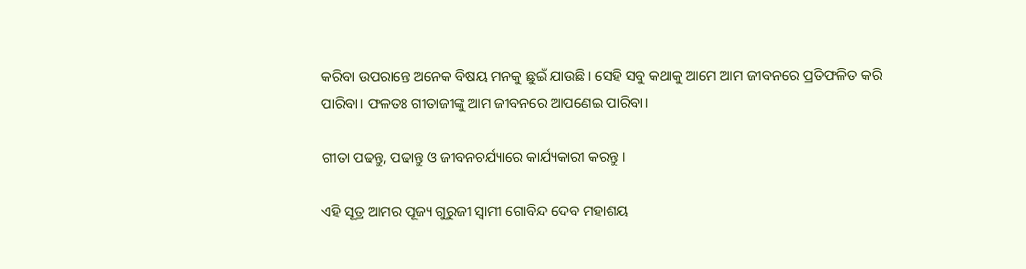କରିବା ଉପରାନ୍ତେ ଅନେକ ବିଷୟ ମନକୁ ଛୁଇଁ ଯାଉଛି। ସେହି ସବୁ କଥାକୁ ଆମେ ଆମ ଜୀବନରେ ପ୍ରତିଫଳିତ କରି ପାରିବା। ଫଳତଃ ଗୀତାଜୀଙ୍କୁ ଆମ ଜୀବନରେ ଆପଣେଇ ପାରିବା।

ଗୀତା ପଢନ୍ତୁ, ପଢାନ୍ତୁ ଓ ଜୀବନଚର୍ଯ୍ୟାରେ କାର୍ଯ୍ୟକାରୀ କରନ୍ତୁ ।

ଏହି ସୂତ୍ର ଆମର ପୂଜ୍ୟ ଗୁରୁଜୀ ସ୍ୱାମୀ ଗୋବିନ୍ଦ ଦେବ ମହାଶୟ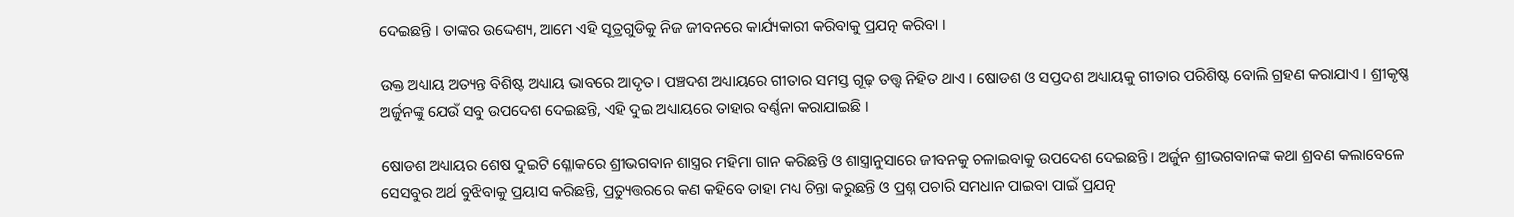ଦେଇଛନ୍ତି । ତାଙ୍କର ଉଦ୍ଦେଶ୍ୟ, ଆମେ ଏହି ସୂତ୍ରଗୁଡିକୁ ନିଜ ଜୀବନରେ କାର୍ଯ୍ୟକାରୀ କରିବାକୁ ପ୍ରଯତ୍ନ କରିବା ।

ଉକ୍ତ ଅଧ୍ୟାୟ ଅତ୍ୟନ୍ତ ବିଶିଷ୍ଟ ଅଧ୍ୟାୟ ଭାବରେ ଆଦୃତ। ପଞ୍ଚଦଶ ଅଧ୍ୟାୟରେ ଗୀତାର ସମସ୍ତ ଗୂଢ଼ ତତ୍ତ୍ୱ ନିହିତ ଥାଏ । ଷୋଡଶ ଓ ସପ୍ତଦଶ ଅଧ୍ୟାୟକୁ ଗୀତାର ପରିଶିଷ୍ଟ ବୋଲି ଗ୍ରହଣ କରାଯାଏ । ଶ୍ରୀକୃଷ୍ଣ ଅର୍ଜୁନଙ୍କୁ ଯେଉଁ ସବୁ ଉପଦେଶ ଦେଇଛନ୍ତି, ଏହି ଦୁଇ ଅଧ୍ୟାୟରେ ତାହାର ବର୍ଣ୍ଣନା କରାଯାଇଛି ।

ଷୋଡଶ ଅଧ୍ୟାୟର ଶେଷ ଦୁଇଟି ଶ୍ଳୋକରେ ଶ୍ରୀଭଗବାନ ଶାସ୍ତ୍ରର ମହିମା ଗାନ କରିଛନ୍ତି ଓ ଶାସ୍ତ୍ରାନୁସାରେ ଜୀବନକୁ ଚଳାଇବାକୁ ଉପଦେଶ ଦେଇଛନ୍ତି। ଅର୍ଜୁନ ଶ୍ରୀଭଗବାନଙ୍କ କଥା ଶ୍ରବଣ କଲାବେଳେ ସେସବୁର ଅର୍ଥ ବୁଝିବାକୁ ପ୍ରୟାସ କରିଛନ୍ତି, ପ୍ରତ୍ୟୁତ୍ତରରେ କଣ କହିବେ ତାହା ମଧ୍ୟ ଚିନ୍ତା କରୁଛନ୍ତି ଓ ପ୍ରଶ୍ନ ପଚାରି ସମଧାନ ପାଇବା ପାଇଁ ପ୍ରଯତ୍ନ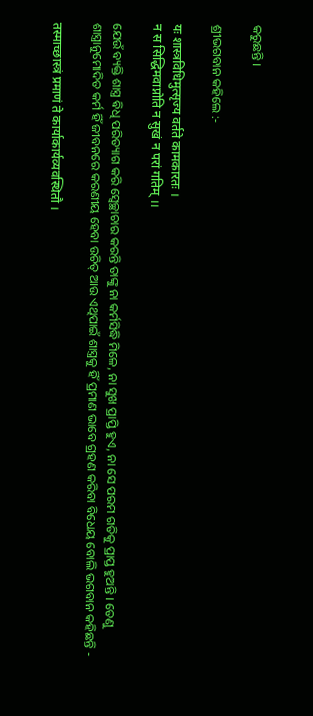କରୁଛନ୍ତି ।

ଶ୍ରୀଭଗବାନ କହିଲେ :-

यः शास्त्रविधिमुत्सृज्य वर्तते कामकारतः ।
न स सिद्धिमवाप्नोति न सुखं न परां गतिम् ।।

ଯେଉଁ ବ୍ୟକ୍ତି ଶାସ୍ତ୍ର ଵିଧି ପରିତ୍ୟାଗ କରି ସ୍ବେଚ୍ଛାଚାର କରନ୍ତି ତାଙ୍କୁ ନା କର୍ମସିଦ୍ଧି ମିଳେ, ନା ସୁଖ ପ୍ରାପ୍ତି ହୁଏ, ନା ସେ ପରମ ଗତିକୁ ପ୍ରାପ୍ତ ହୁଅନ୍ତି । ତେଣୁ ଶାସ୍ତ୍ରାନୁମୋଦିତ କର୍ମ ହିଁ ଜୀବନରେ କରଣୀୟ ହେବା ଉଚିତ୍ ଆଉ ଏଥିପାଇଁ ଶାସ୍ତ୍ରକୁ ହିଁ ପ୍ରମାଣ ଭାବେ ଗ୍ରହଣ କରିବା ବିଧେୟ ବୋଲି ଭଗବାନ କହିଛନ୍ତି -

तस्माच्छास्त्रं प्रमाणं ते कार्याकार्यव्यवस्थितौ ।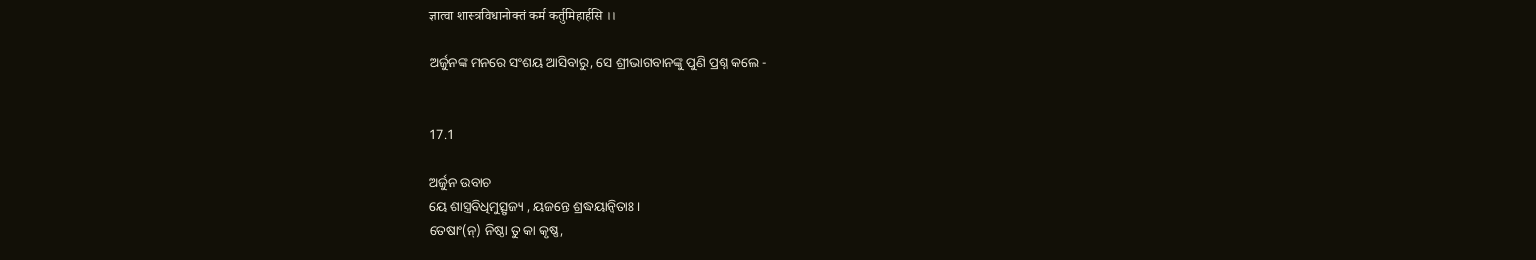ज्ञात्वा शास्त्रविधानोक्तं कर्म कर्तुमिहार्हसि ।।

ଅର୍ଜୁନଙ୍କ ମନରେ ସଂଶୟ ଆସିବାରୁ, ସେ ଶ୍ରୀଭାଗବାନଙ୍କୁ ପୁଣି ପ୍ରଶ୍ନ କଲେ -


17.1

ଅର୍ଜୁନ ଉବାଚ
ୟେ ଶାସ୍ତ୍ରବିଧିମୁତ୍ସୃଜ୍ୟ , ୟଜନ୍ତେ ଶ୍ରଦ୍ଧୟାନ୍ୱିତାଃ ।
ତେଷାଂ(ନ୍) ନିଷ୍ଠା ତୁ କା କୃଷ୍ଣ,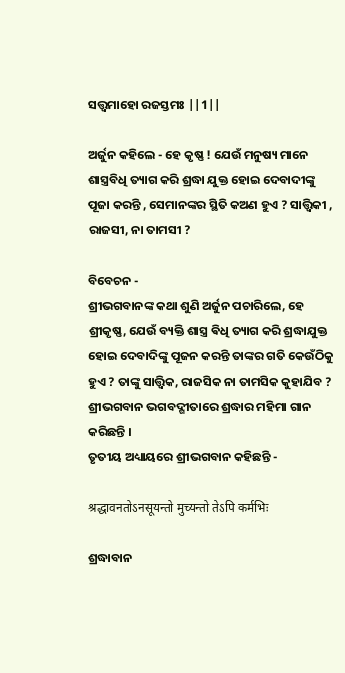ସତ୍ତ୍ୱମାହୋ ରଜସ୍ତମଃ ||1||

ଅର୍ଜୁନ କହିଲେ - ହେ କୃଷ୍ଣ ! ଯେଉଁ ମନୁଷ୍ୟ ମାନେ ଶାସ୍ତ୍ରବିଧି ତ୍ୟାଗ କରି ଶ୍ରଦ୍ଧା ଯୁକ୍ତ ହୋଇ ଦେବାଦୀଙ୍କୁ ପୂଜା କରନ୍ତି , ସେମାନଙ୍କର ସ୍ଥିତି କଅଣ ହୁଏ ? ସାତ୍ତ୍ୱିକୀ , ରାଜସୀ, ନା ତାମସୀ ?

ବିବେଚନ -
ଶ୍ରୀଭଗବାନଙ୍କ କଥା ଶୁଣି ଅର୍ଜୁନ ପଚାରିଲେ, ହେ ଶ୍ରୀକୃଷ୍ଣ, ଯେଉଁ ବ୍ୟକ୍ତି ଶାସ୍ତ୍ର ଵିଧି ତ୍ୟାଗ କରି ଶ୍ରଦ୍ଧାଯୁକ୍ତ ହୋଇ ଦେବାଦିଙ୍କୁ ପୂଜନ କରନ୍ତି ତାଙ୍କର ଗତି କେଉଁଠିକୁ ହୁଏ ? ତାଙ୍କୁ ସାତ୍ତ୍ଵିକ, ରାଜସିକ ନା ତାମସିକ କୁହାଯିବ ?
ଶ୍ରୀଭଗବାନ ଭଗବଦ୍ଗୀତାରେ ଶ୍ରଦ୍ଧାର ମହିମା ଗାନ କରିଛନ୍ତି ।
ତୃତୀୟ ଅଧ୍ୟାୟରେ ଶ୍ରୀଭଗବାନ କହିଛନ୍ତି -

श्रद्धावनतोऽनसूयन्तो मुच्यन्तो तेऽपि कर्मभिः

ଶ୍ରଦ୍ଧାବାନ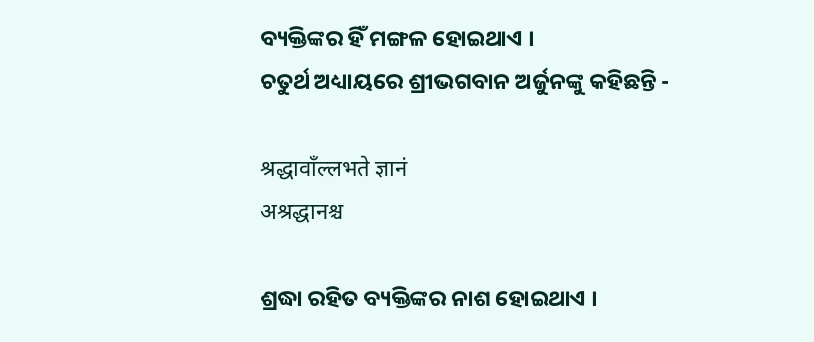ବ୍ୟକ୍ତିଙ୍କର ହିଁ ମଙ୍ଗଳ ହୋଇଥାଏ ।
ଚତୁର୍ଥ ଅଧ୍ୟାୟରେ ଶ୍ରୀଭଗବାନ ଅର୍ଜୁନଙ୍କୁ କହିଛନ୍ତି -

श्रद्धावाँल्लभते ज्ञानं
अश्रद्धानश्च

ଶ୍ରଦ୍ଧା ରହିତ ବ୍ୟକ୍ତିଙ୍କର ନାଶ ହୋଇଥାଏ ।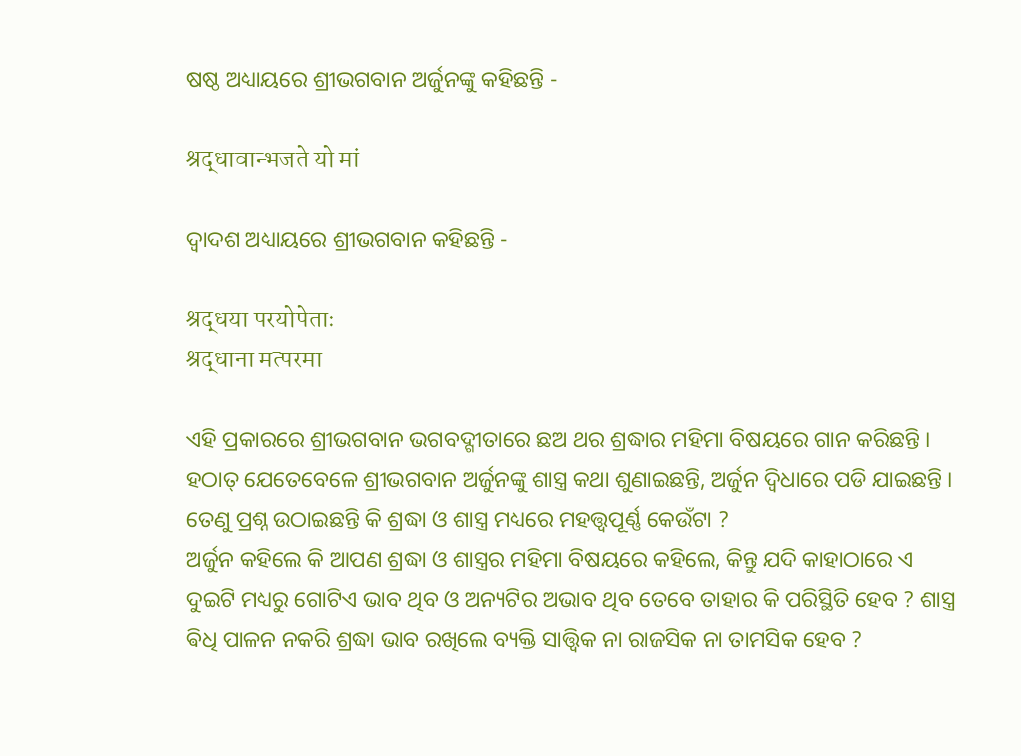ଷଷ୍ଠ ଅଧ୍ୟାୟରେ ଶ୍ରୀଭଗବାନ ଅର୍ଜୁନଙ୍କୁ କହିଛନ୍ତି -

श्रद्धावान्भजते यो मां

ଦ୍ୱାଦଶ ଅଧ୍ୟାୟରେ ଶ୍ରୀଭଗବାନ କହିଛନ୍ତି -

श्रद्धया परयोपेताः
श्रद्धाना मत्परमा

ଏହି ପ୍ରକାରରେ ଶ୍ରୀଭଗବାନ ଭଗବଦ୍ଗୀତାରେ ଛଅ ଥର ଶ୍ରଦ୍ଧାର ମହିମା ବିଷୟରେ ଗାନ କରିଛନ୍ତି । ହଠାତ୍ ଯେତେବେଳେ ଶ୍ରୀଭଗବାନ ଅର୍ଜୁନଙ୍କୁ ଶାସ୍ତ୍ର କଥା ଶୁଣାଇଛନ୍ତି, ଅର୍ଜୁନ ଦ୍ବିଧାରେ ପଡି ଯାଇଛନ୍ତି । ତେଣୁ ପ୍ରଶ୍ନ ଉଠାଇଛନ୍ତି କି ଶ୍ରଦ୍ଧା ଓ ଶାସ୍ତ୍ର ମଧ୍ୟରେ ମହତ୍ତ୍ୱପୂର୍ଣ୍ଣ କେଉଁଟା ?
ଅର୍ଜୁନ କହିଲେ କି ଆପଣ ଶ୍ରଦ୍ଧା ଓ ଶାସ୍ତ୍ରର ମହିମା ବିଷୟରେ କହିଲେ, କିନ୍ତୁ ଯଦି କାହାଠାରେ ଏ ଦୁଇଟି ମଧ୍ୟରୁ ଗୋଟିଏ ଭାବ ଥିବ ଓ ଅନ୍ୟଟିର ଅଭାବ ଥିବ ତେବେ ତାହାର କି ପରିସ୍ଥିତି ହେବ ? ଶାସ୍ତ୍ର ଵିଧି ପାଳନ ନକରି ଶ୍ରଦ୍ଧା ଭାବ ରଖିଲେ ବ୍ୟକ୍ତି ସାତ୍ତ୍ଵିକ ନା ରାଜସିକ ନା ତାମସିକ ହେବ ?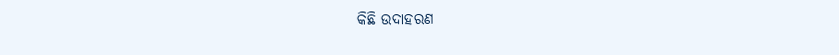କିଛି ଉଦାହରଣ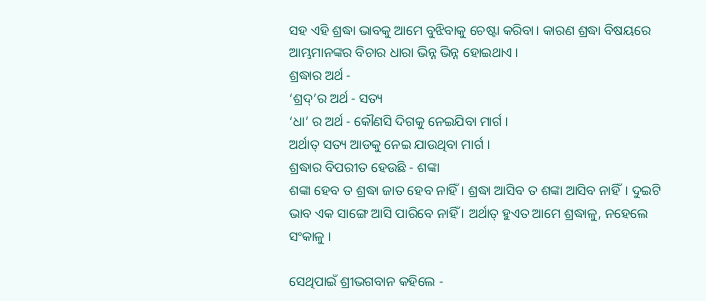ସହ ଏହି ଶ୍ରଦ୍ଧା ଭାବକୁ ଆମେ ବୁଝିବାକୁ ଚେଷ୍ଟା କରିବା। କାରଣ ଶ୍ରଦ୍ଧା ବିଷୟରେ ଆମ୍ଭମାନଙ୍କର ବିଚାର ଧାରା ଭିନ୍ନ ଭିନ୍ନ ହୋଇଥାଏ ।
ଶ୍ରଦ୍ଧାର ଅର୍ଥ -
‘ଶ୍ରଦ୍‌’ର ଅର୍ଥ - ସତ୍ୟ
‘ଧା’ ର ଅର୍ଥ - କୌଣସି ଦିଗକୁ ନେଇଯିବା ମାର୍ଗ ।
ଅର୍ଥାତ୍ ସତ୍ୟ ଆଡକୁ ନେଇ ଯାଉଥିବା ମାର୍ଗ ।
ଶ୍ରଦ୍ଧାର ବିପରୀତ ହେଉଛି - ଶଙ୍କା
ଶଙ୍କା ହେବ ତ ଶ୍ରଦ୍ଧା ଜାତ ହେବ ନାହିଁ । ଶ୍ରଦ୍ଧା ଆସିବ ତ ଶଙ୍କା ଆସିବ ନାହିଁ। ଦୁଇଟି ଭାବ ଏକ ସାଙ୍ଗେ ଆସି ପାରିବେ ନାହିଁ । ଅର୍ଥାତ୍ ହୁଏତ ଆମେ ଶ୍ରଦ୍ଧାଳୁ, ନହେଲେ ସଂକାଳୁ ।

ସେଥିପାଇଁ ଶ୍ରୀଭଗବାନ କହିଲେ -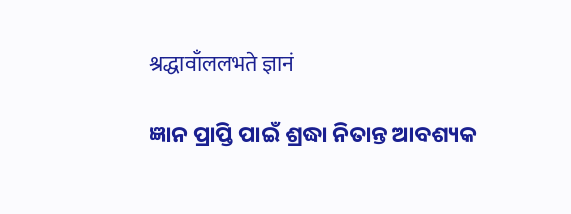श्रद्धावाँललभते ज्ञानं

ଜ୍ଞାନ ପ୍ରାପ୍ତି ପାଇଁ ଶ୍ରଦ୍ଧା ନିତାନ୍ତ ଆବଶ୍ୟକ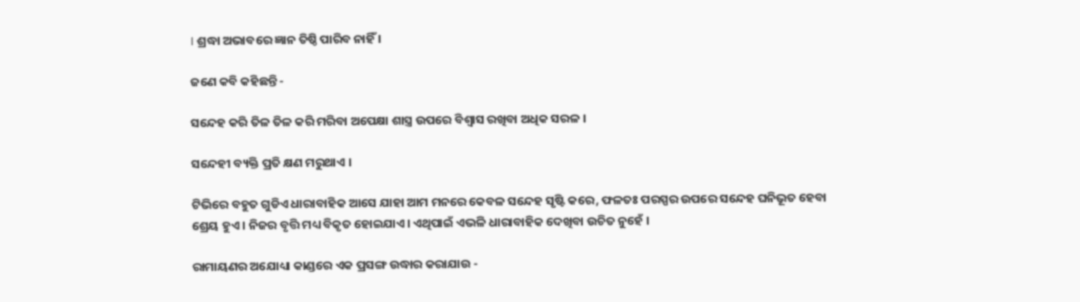। ଶ୍ରଦ୍ଧା ଅଭାବରେ ଜ୍ଞାନ ତିଷ୍ଠି ପାରିବ ନାହିଁ ।

ଜଣେ କବି କହିଛନ୍ତି -

ସନ୍ଦେହ କରି ତିଳ ତିଳ କରି ମରିବା ଅପେକ୍ଷା ଶାସ୍ତ୍ର ଉପରେ ବିଶ୍ୱାସ ରଖିବା ଅଧିକ ସରଳ ।

ସନ୍ଦେହୀ ବ୍ୟକ୍ତି ପ୍ରତି କ୍ଷଣ ମରୁଥାଏ ।

ଟିଭିରେ ବହୁତ ଗୁଡିଏ ଧାରାବାହିକ ଆସେ ଯାହା ଆମ ମନରେ କେବଳ ସନ୍ଦେହ ସୃଷ୍ଟି କରେ, ଫଳତଃ ପରସ୍ପର ଉପରେ ସନ୍ଦେହ ଘନିଭୂତ ହେବା ଶ୍ରେୟ ହୁଏ । ନିଜର ବୃତ୍ତି ମଧ୍ୟ ବିକୃତ ହୋଇଯାଏ। ଏଥିପାଇଁ ଏଭଳି ଧାରାବାହିକ ଦେଖିବା ଉଚିତ ନୁହେଁ ।

ରାମାୟଣର ଅଯୋଧ୍ୟା କାଣ୍ଡରେ ଏକ ପ୍ରସଙ୍ଗ ଉଦ୍ଧାର କରାଯାଉ -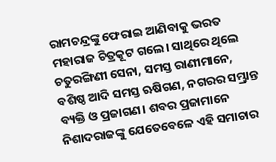ରାମଚନ୍ଦ୍ରଙ୍କୁ ଫେରାଇ ଆଣିବାକୁ ଭରତ ମହାରାଜ ଚିତ୍ରକୂଟ ଗଲେ। ସାଥିରେ ଥିଲେ ଚତୁରଙ୍ଗିଣୀ ସେନା, ସମସ୍ତ ରାଣୀମାନେ, ବଶିଷ୍ଠ ଆଦି ସମସ୍ତ ଋଷିଗଣ, ନଗରର ସମ୍ଭ୍ରାନ୍ତ ବ୍ୟକ୍ତି ଓ ପ୍ରଜାଗଣ। ଶବର ପ୍ରଜାମାନେ ନିଶାଦରାଜଙ୍କୁ ଯେତେବେଳେ ଏହି ସମାଚାର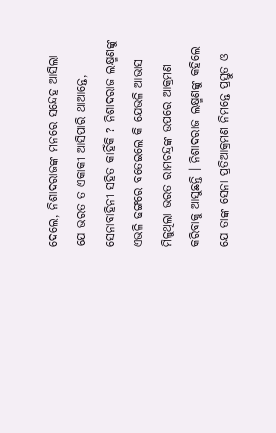ଦେଲେ, ନିଶାଦରାଜଙ୍କ ମନରେ ସନ୍ଦେହ ଆସିଲା ଯେ ଭରତ ତ ଏକାକୀ ଆସିପାରି ଥାଆନ୍ତେ, ସେନାବାହିନୀ ସହିତ କାହିଁକି ? ନିଶାଦରାଜ ଲକ୍ଷ୍ମଣଙ୍କୁ ଏଭଳି ଢଙ୍ଗରେ ବତେଇଲେ କି ଯେଭଳି ଆଭାସ ମିଳୁଥିଲା ଭରତ ରାମଚନ୍ଦ୍ରଙ୍କ ଉପରେ ଆକ୍ରମଣ କରିବାକୁ ଆସୁଛନ୍ତି । ନିଶାଦରାଜ ଲକ୍ଷ୍ମଣଙ୍କୁ କହିଲେ ଯେ ତାଙ୍କ ସେନା ପ୍ରତିଆକ୍ରମଣ ନିମନ୍ତେ ପ୍ରସ୍ତୁତ ଓ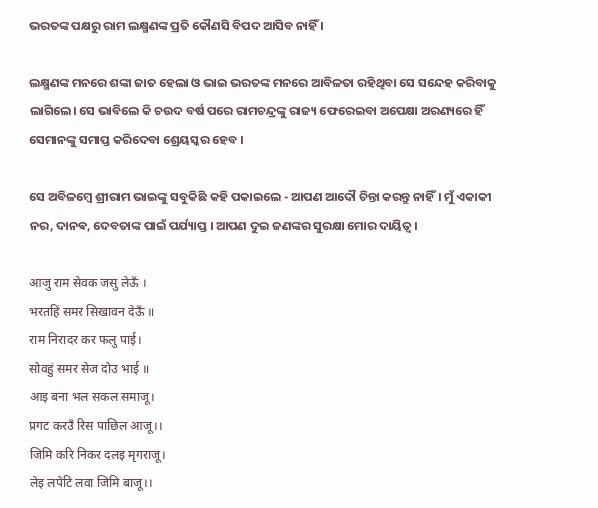ଭରତଙ୍କ ପକ୍ଷରୁ ରାମ ଲକ୍ଷ୍ମଣଙ୍କ ପ୍ରତି କୌଣସି ବିପଦ ଆସିବ ନାହିଁ ।

ଲକ୍ଷ୍ମଣଙ୍କ ମନରେ ଶଙ୍କା ଜାତ ହେଲା ଓ ଭାଇ ଭରତଙ୍କ ମନରେ ଆବିଳତା ରହିଥିବା ସେ ସନ୍ଦେହ କରିବାକୁ ଲାଗିଲେ। ସେ ଭାବିଲେ କି ଚଉଦ ବର୍ଷ ପରେ ରାମଚନ୍ଦ୍ରଙ୍କୁ ରାଜ୍ୟ ଫେରେଇବା ଅପେକ୍ଷା ଅରଣ୍ୟରେ ହିଁ ସେମାନଙ୍କୁ ସମାପ୍ତ କରିଦେବା ଶ୍ରେୟସ୍କର ହେବ ।

ସେ ଅବିଳମ୍ବେ ଶ୍ରୀରାମ ଭାଇଙ୍କୁ ସବୁକିଛି କହି ପକାଇଲେ - ଆପଣ ଆଦୌ ଚିନ୍ତା କରନ୍ତୁ ନାହିଁ। ମୁଁ ଏକାକୀ ନର, ଦାନଵ, ଦେବତାଙ୍କ ପାଇଁ ପର୍ଯ୍ୟାପ୍ତ । ଆପଣ ଦୁଇ ଜଣଙ୍କର ସୁରକ୍ଷା ମୋର ଦାୟିତ୍ୱ ।

आजु राम सेवक जसु लेऊँ ।
भरतहिं समर सिखावन देऊँ ॥
राम निरादर कर फलु पाई।
सोवहुं समर सेज दोउ भाई ॥
आइ बना भल सकल समाजू।
प्रगट करउँ रिस पाछिल आजू।।
जिमि करि निकर दलइ मृगराजू।
लेइ लपेटि लवा जिमि बाजू।।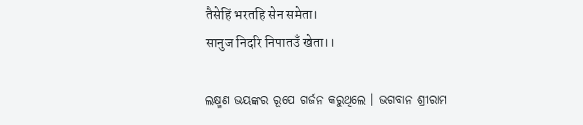तैसेहिं भरतहि सेन समेता।
सानुज निदरि निपातउँ खेता।।

ଲକ୍ଷ୍ମଣ ଭୟଙ୍କର ରୂପେ ଗର୍ଜନ କରୁଥିଲେ । ଭଗବାନ ଶ୍ରୀରାମ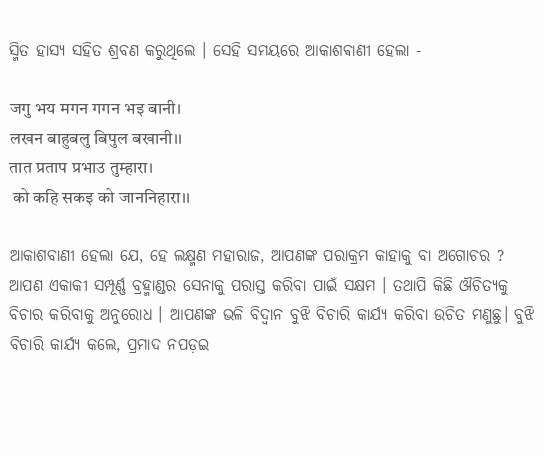ସ୍ମିତ ହାସ୍ୟ ସହିତ ଶ୍ରବଣ କରୁଥିଲେ । ସେହି ସମୟରେ ଆକାଶଵାଣୀ ହେଲା -

जगु भय मगन गगन भइ बानी।
लखन बाहुबलु बिपुल बखानी।।
तात प्रताप प्रभाउ तुम्हारा।
 को कहि सकइ को जाननिहारा।।

ଆକାଶବାଣୀ ହେଲା ଯେ, ହେ ଲକ୍ଷ୍ମଣ ମହାରାଜ, ଆପଣଙ୍କ ପରାକ୍ରମ କାହାକୁ ବା ଅଗୋଚର ? ଆପଣ ଏକାକୀ ସମ୍ପୂର୍ଣ୍ଣ ବ୍ରହ୍ମାଣ୍ଡର ସେନାକୁ ପରାସ୍ତ କରିବା ପାଇଁ ସକ୍ଷମ । ତଥାପି କିଛି ଔଚିତ୍ୟକୁ ବିଚାର କରିବାକୁ ଅନୁରୋଧ । ଆପଣଙ୍କ ଭଳି ବିଦ୍ୱାନ ବୁଝି ବିଚାରି କାର୍ଯ୍ୟ କରିବା ଉଚିତ ମଣୁଛୁ। ବୁଝି ବିଚାରି କାର୍ଯ୍ୟ କଲେ, ପ୍ରମାଦ ନପଡ଼ଇ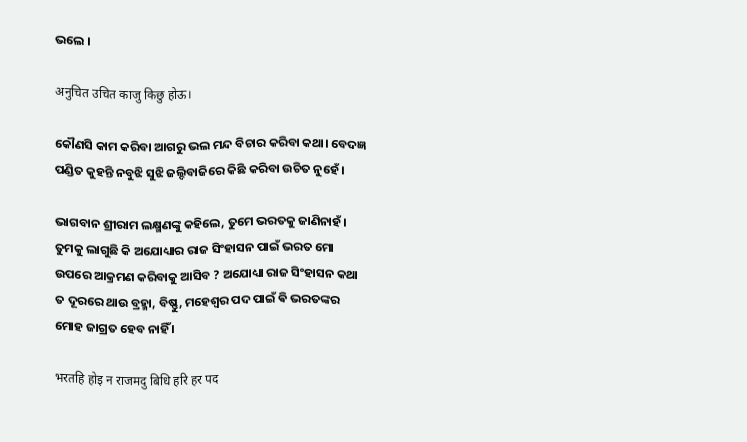ଭଲେ ।

अनुचित उचित काजु किछु होऊ।

କୌଣସି କାମ କରିବା ଆଗରୁ ଭଲ ମନ୍ଦ ବିଚାର କରିବା କଥା। ବେଦଜ୍ଞ ପଣ୍ଡିତ କୁହନ୍ତି ନବୁଝି ସୁଝି ଜଲ୍ଦିବାଜିରେ କିଛି କରିବା ଉଚିତ ନୁହେଁ ।

ଭାଗବାନ ଶ୍ରୀରାମ ଲକ୍ଷ୍ମଣଙ୍କୁ କହିଲେ, ତୁମେ ଭରତକୁ ଜାଣିନାହଁ। ତୁମକୁ ଲାଗୁଛି କି ଅଯୋଧ୍ୟାର ରାଜ ସିଂହାସନ ପାଇଁ ଭରତ ମୋ ଉପରେ ଆକ୍ରମଣ କରିବାକୁ ଆସିବ ? ଅଯୋଧ୍ୟା ରାଜ ସିଂହାସନ କଥା ତ ଦୂରରେ ଥାଉ ବ୍ରହ୍ମା, ବିଷ୍ଣୁ, ମହେଶ୍ୱର ପଦ ପାଇଁ ଵି ଭରତଙ୍କର ମୋହ ଜାଗ୍ରତ ହେବ ନାହିଁ ।

भरतहि होइ न राजमदु बिधि हरि हर पद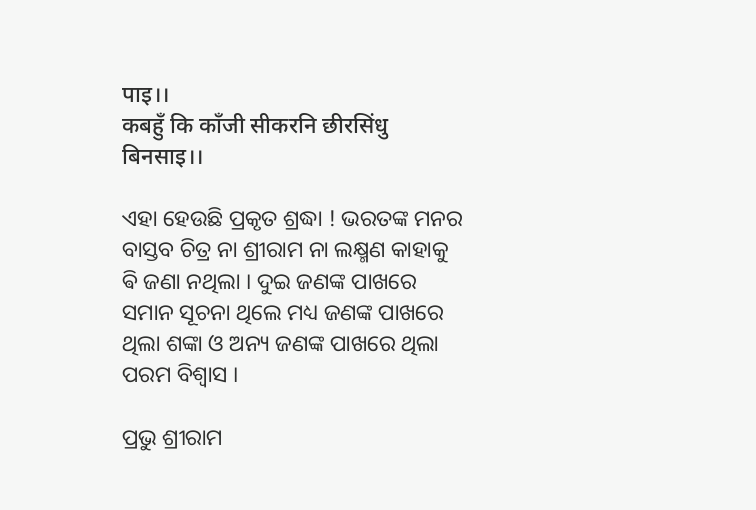पाइ।।
कबहुँ कि काँजी सीकरनि छीरसिंधु बिनसाइ।।

ଏହା ହେଉଛି ପ୍ରକୃତ ଶ୍ରଦ୍ଧା ! ଭରତଙ୍କ ମନର ବାସ୍ତବ ଚିତ୍ର ନା ଶ୍ରୀରାମ ନା ଲକ୍ଷ୍ମଣ କାହାକୁ ଵି ଜଣା ନଥିଲା । ଦୁଇ ଜଣଙ୍କ ପାଖରେ ସମାନ ସୂଚନା ଥିଲେ ମଧ୍ୟ ଜଣଙ୍କ ପାଖରେ ଥିଲା ଶଙ୍କା ଓ ଅନ୍ୟ ଜଣଙ୍କ ପାଖରେ ଥିଲା ପରମ ବିଶ୍ୱାସ ।

ପ୍ରଭୁ ଶ୍ରୀରାମ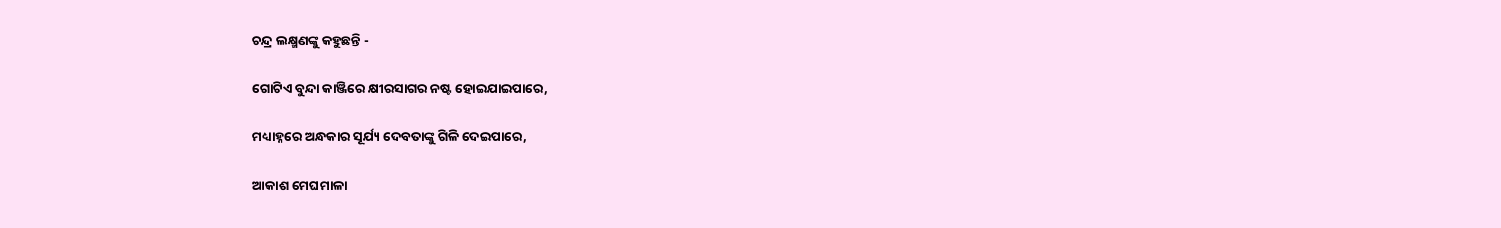ଚନ୍ଦ୍ର ଲକ୍ଷ୍ମଣଙ୍କୁ କହୁଛନ୍ତି -

ଗୋଟିଏ ବୁନ୍ଦା କାଞ୍ଜିରେ କ୍ଷୀରସାଗର ନଷ୍ଟ ହୋଇଯାଇପାରେ,

ମଧ୍ୟାହ୍ନରେ ଅନ୍ଧକାର ସୂର୍ଯ୍ୟ ଦେବତାଙ୍କୁ ଗିଳି ଦେଇପାରେ,

ଆକାଶ ମେଘମାଳା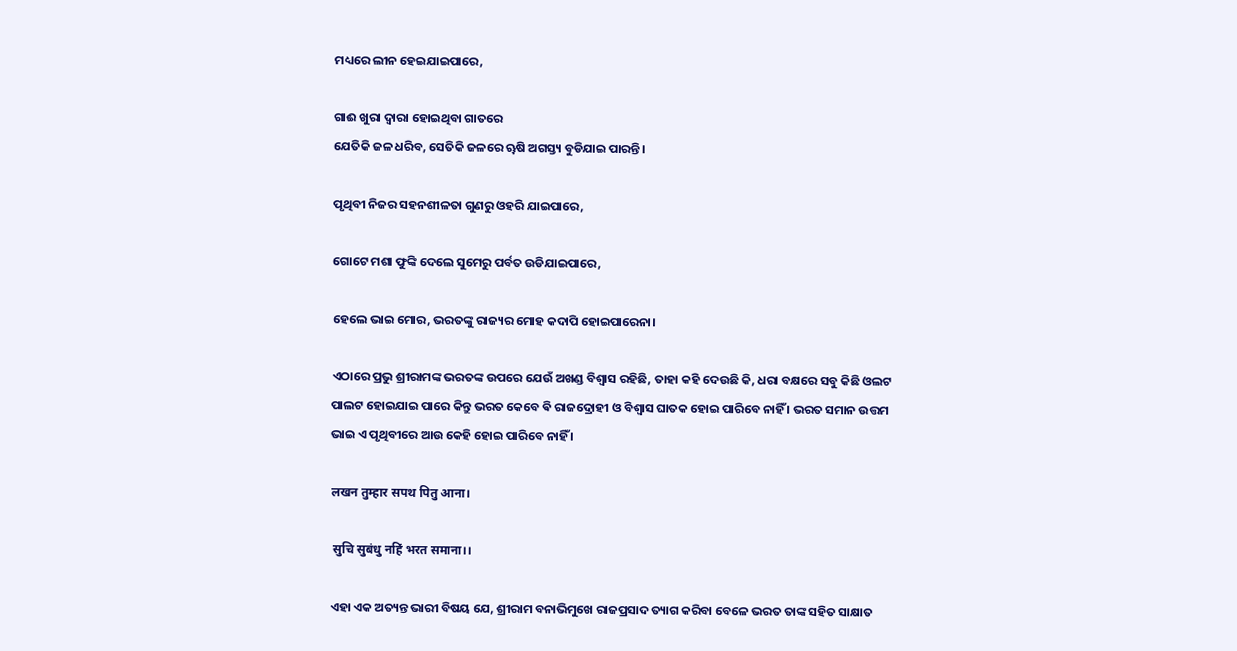ମଧ୍ୟରେ ଲୀନ ହେଇଯାଇପାରେ,

ଗାଈ ଖୁରା ଦ୍ବାରା ହୋଇଥିବା ଗାତରେ
ଯେତିକି ଜଳ ଧରିବ, ସେତିକି ଜଳରେ ୠଷି ଅଗସ୍ତ୍ୟ ବୁଡିଯାଇ ପାରନ୍ତି।

ପୃଥିବୀ ନିଜର ସହନଶୀଳତା ଗୁଣରୁ ଓହରି ଯାଇପାରେ,

ଗୋଟେ ମଶା ଫୁଙ୍କି ଦେଲେ ସୁମେରୁ ପର୍ବତ ଉଡିଯାଇପାରେ,

ହେଲେ ଭାଇ ମୋର, ଭରତଙ୍କୁ ରାଜ୍ୟର ମୋହ କଦାପି ହୋଇପାରେନା।

ଏଠାରେ ପ୍ରଭୁ ଶ୍ରୀରାମଙ୍କ ଭରତଙ୍କ ଉପରେ ଯେଉଁ ଅଖଣ୍ଡ ବିଶ୍ବାସ ରହିଛି, ତାହା କହି ଦେଉଛି କି, ଧରା ବକ୍ଷରେ ସବୁ କିଛି ଓଲଟ ପାଲଟ ହୋଇଯାଇ ପାରେ କିନ୍ତୁ ଭରତ କେବେ ଵି ରାଜଦ୍ରୋହୀ ଓ ବିଶ୍ୱାସ ଘାତକ ହୋଇ ପାରିବେ ନାହିଁ । ଭରତ ସମାନ ଉତ୍ତମ ଭାଇ ଏ ପୃଥିବୀରେ ଆଉ କେହି ହୋଇ ପାରିବେ ନାହିଁ ।

लखन तुम्हार सपथ पितु आना।

 सुचि सुबंधु नहिं भरत समाना।।

ଏହା ଏକ ଅତ୍ୟନ୍ତ ଭାରୀ ବିଷୟ ଯେ, ଶ୍ରୀରାମ ବନାଭିମୁଖେ ରାଜପ୍ରସାଦ ତ୍ୟାଗ କରିବା ବେଳେ ଭରତ ତାଙ୍କ ସହିତ ସାକ୍ଷାତ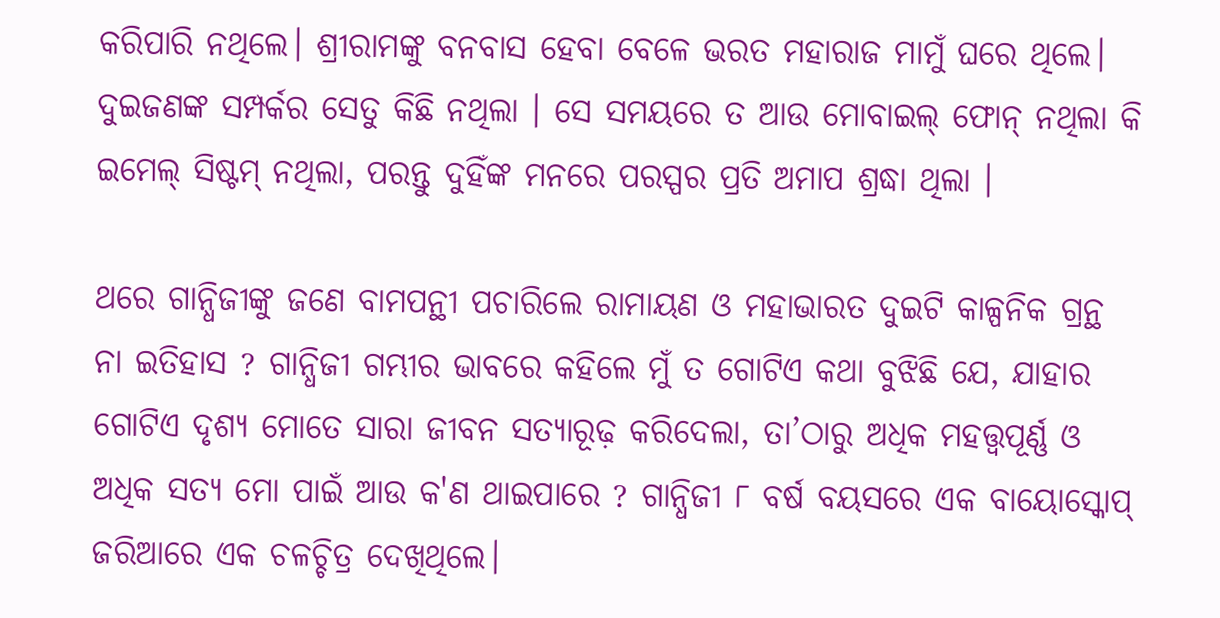କରିପାରି ନଥିଲେ। ଶ୍ରୀରାମଙ୍କୁ ବନବାସ ହେବା ବେଳେ ଭରତ ମହାରାଜ ମାମୁଁ ଘରେ ଥିଲେ। ଦୁଇଜଣଙ୍କ ସମ୍ପର୍କର ସେତୁ କିଛି ନଥିଲା । ସେ ସମୟରେ ତ ଆଉ ମୋବାଇଲ୍ ଫୋନ୍ ନଥିଲା କି ଇମେଲ୍ ସିଷ୍ଟମ୍ ନଥିଲା, ପରନ୍ତୁ ଦୁହିଁଙ୍କ ମନରେ ପରସ୍ପର ପ୍ରତି ଅମାପ ଶ୍ରଦ୍ଧା ଥିଲା ।

ଥରେ ଗାନ୍ଧିଜୀଙ୍କୁ ଜଣେ ବାମପନ୍ଥୀ ପଚାରିଲେ ରାମାୟଣ ଓ ମହାଭାରତ ଦୁଇଟି କାଳ୍ପନିକ ଗ୍ରନ୍ଥ ନା ଇତିହାସ ? ଗାନ୍ଧିଜୀ ଗମ୍ଭୀର ଭାବରେ କହିଲେ ମୁଁ ତ ଗୋଟିଏ କଥା ବୁଝିଛି ଯେ, ଯାହାର ଗୋଟିଏ ଦୃଶ୍ୟ ମୋତେ ସାରା ଜୀବନ ସତ୍ୟାରୂଢ଼ କରିଦେଲା, ତା’ଠାରୁ ଅଧିକ ମହତ୍ତ୍ୱପୂର୍ଣ୍ଣ ଓ ଅଧିକ ସତ୍ୟ ମୋ ପାଇଁ ଆଉ କ'ଣ ଥାଇପାରେ ? ଗାନ୍ଧିଜୀ ୮ ବର୍ଷ ବୟସରେ ଏକ ବାୟୋସ୍କୋପ୍‌ ଜରିଆରେ ଏକ ଚଳଚ୍ଚିତ୍ର ଦେଖିଥିଲେ।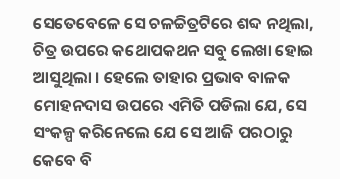ସେତେବେଳେ ସେ ଚଳଚ୍ଚିତ୍ରଟିରେ ଶବ୍ଦ ନଥିଲା, ଚିତ୍ର ଉପରେ କଥୋପକଥନ ସବୁ ଲେଖା ହୋଇ ଆସୁଥିଲା । ହେଲେ ତାହାର ପ୍ରଭାବ ବାଳକ ମୋହନଦାସ ଉପରେ ଏମିତି ପଡିଲା ଯେ, ସେ ସଂକଳ୍ପ କରିନେଲେ ଯେ ସେ ଆଜି ପରଠାରୁ କେବେ ବି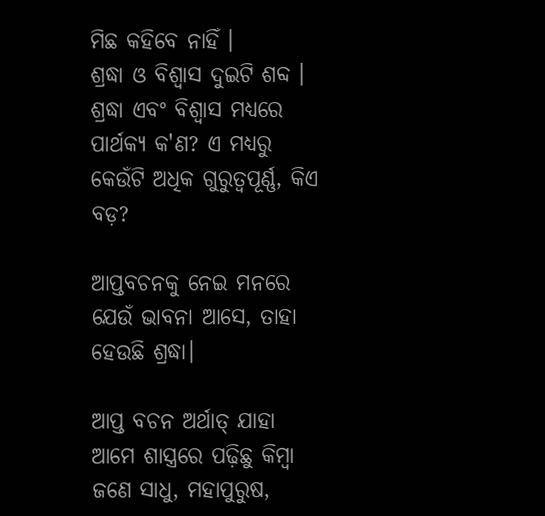ମିଛ କହିବେ ନାହିଁ ।
ଶ୍ରଦ୍ଧା ଓ ବିଶ୍ୱାସ ଦୁଇଟି ଶବ୍ଦ । ଶ୍ରଦ୍ଧା ଏବଂ ବିଶ୍ୱାସ ମଧ୍ୟରେ ପାର୍ଥକ୍ୟ କ'ଣ? ଏ ମଧ୍ୟରୁ କେଉଁଟି ଅଧିକ ଗୁରୁତ୍ବପୂର୍ଣ୍ଣ, କିଏ ବଡ଼?

ଆପ୍ତବଚନକୁ ନେଇ ମନରେ ଯେଉଁ ଭାବନା ଆସେ, ତାହା ହେଉଛି ଶ୍ରଦ୍ଧା।

ଆପ୍ତ ବଚନ ଅର୍ଥାତ୍ ଯାହା ଆମେ ଶାସ୍ତ୍ରରେ ପଢ଼ିଛୁ କିମ୍ବା ଜଣେ ସାଧୁ, ମହାପୁରୁଷ,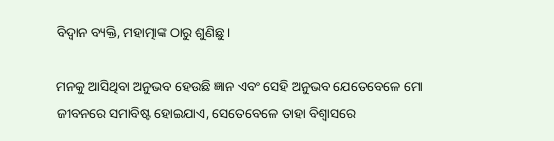ବିଦ୍ୱାନ ବ୍ୟକ୍ତି, ମହାତ୍ମାଙ୍କ ଠାରୁ ଶୁଣିଛୁ ।

ମନକୁ ଆସିଥିବା ଅନୁଭବ ହେଉଛି ଜ୍ଞାନ ଏବଂ ସେହି ଅନୁଭବ ଯେତେବେଳେ ମୋ ଜୀବନରେ ସମାବିଷ୍ଟ ହୋଇଯାଏ, ସେତେବେଳେ ତାହା ବିଶ୍ୱାସରେ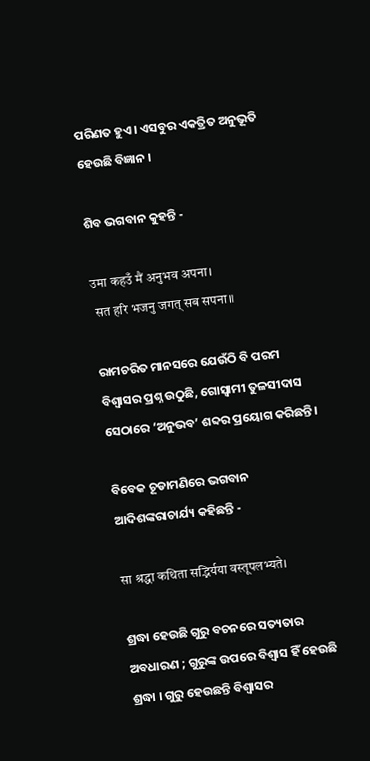ପରିଣତ ହୁଏ। ଏସବୁର ଏକତ୍ରିତ ଅନୁଭୂତି ହେଉଛି ବିଜ୍ଞାନ ।

ଶିବ ଭଗବାନ କୁହନ୍ତି -

उमा कहउँ मैं अनुभव अपना।
 सत हरि भजनु जगत् सब सपना॥

ରାମଚରିତ ମାନସରେ ଯେଉଁଠି ବି ପରମ ବିଶ୍ୱାସର ପ୍ରଶ୍ନ ଉଠୁଛି, ଗୋସ୍ୱାମୀ ତୁଳସୀଦାସ ସେଠାରେ ‘ଅନୁଭବ’ ଶବ୍ଦର ପ୍ରୟୋଗ କରିଛନ୍ତି।

ବିବେକ ଚୂଡାମଣିରେ ଭଗବାନ ଆଦିଶଙ୍କରାଚାର୍ଯ୍ୟ କହିଛନ୍ତି -

सा श्रद्धा कथिता सद्भिर्यया वस्तूपलभ्यते।

ଶ୍ରଦ୍ଧା ହେଉଛି ଗୁରୁ ବଚନରେ ସତ୍ୟତାର ଅବଧାରଣ ; ଗୁରୁଙ୍କ ଉପରେ ବିଶ୍ୱାସ ହିଁ ହେଉଛି ଶ୍ରଦ୍ଧା । ଗୁରୁ ହେଉଛନ୍ତି ବିଶ୍ୱାସର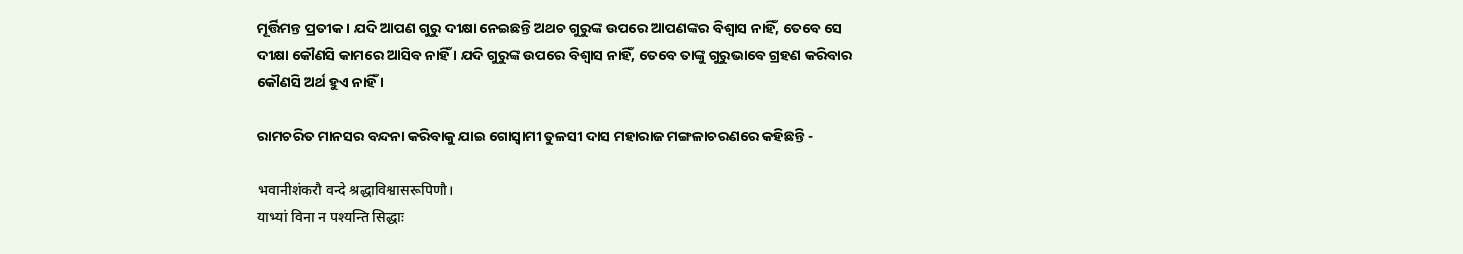ମୂର୍ତ୍ତିମନ୍ତ ପ୍ରତୀକ । ଯଦି ଆପଣ ଗୁରୁ ଦୀକ୍ଷା ନେଇଛନ୍ତି ଅଥଚ ଗୁରୁଙ୍କ ଉପରେ ଆପଣଙ୍କର ବିଶ୍ୱାସ ନାହିଁ, ତେବେ ସେ ଦୀକ୍ଷା କୌଣସି କାମରେ ଆସିବ ନାହିଁ । ଯଦି ଗୁରୁଙ୍କ ଉପରେ ବିଶ୍ୱାସ ନାହିଁ, ତେବେ ତାଙ୍କୁ ଗୁରୁଭାବେ ଗ୍ରହଣ କରିବାର କୌଣସି ଅର୍ଥ ହୁଏ ନାହିଁ ।

ରାମଚରିତ ମାନସର ବନ୍ଦନା କରିବାକୁ ଯାଇ ଗୋସ୍ବାମୀ ତୁଳସୀ ଦାସ ମହାରାଜ ମଙ୍ଗଳାଚରଣରେ କହିଛନ୍ତି -

भवानीशंकरौ वन्दे श्रद्धाविश्वासरूपिणौ।
याभ्यां विना न पश्यन्ति सिद्धाः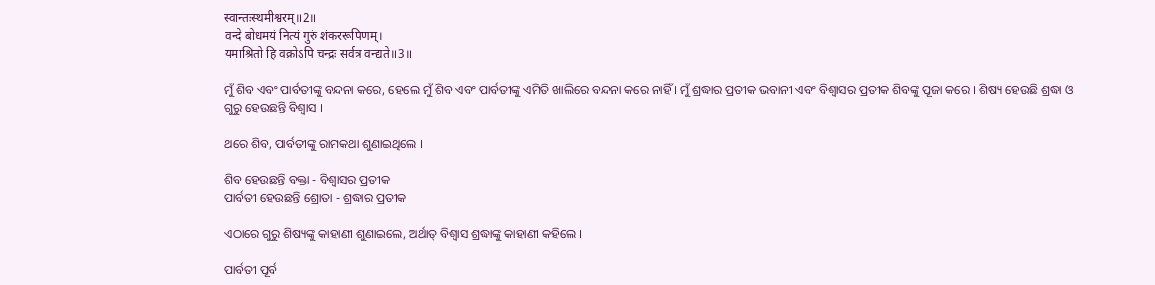स्वान्तःस्थमीश्वरम्‌॥2॥
वन्दे बोधमयं नित्यं गुरुं शंकररूपिणम्‌।
यमाश्रितो हि वक्रोऽपि चन्द्रः सर्वत्र वन्द्यते॥3॥

ମୁଁ ଶିବ ଏବଂ ପାର୍ବତୀଙ୍କୁ ବନ୍ଦନା କରେ, ହେଲେ ମୁଁ ଶିବ ଏବଂ ପାର୍ବତୀଙ୍କୁ ଏମିତି ଖାଲିରେ ବନ୍ଦନା କରେ ନାହିଁ । ମୁଁ ଶ୍ରଦ୍ଧାର ପ୍ରତୀକ ଭବାନୀ ଏବଂ ବିଶ୍ୱାସର ପ୍ରତୀକ ଶିବଙ୍କୁ ପୂଜା କରେ । ଶିଷ୍ୟ ହେଉଛି ଶ୍ରଦ୍ଧା ଓ ଗୁରୁ ହେଉଛନ୍ତି ବିଶ୍ୱାସ ।

ଥରେ ଶିବ, ପାର୍ବତୀଙ୍କୁ ରାମକଥା ଶୁଣାଇଥିଲେ ।

ଶିବ ହେଉଛନ୍ତି ବକ୍ତା - ବିଶ୍ୱାସର ପ୍ରତୀକ
ପାର୍ବତୀ ହେଉଛନ୍ତି ଶ୍ରୋତା - ଶ୍ରଦ୍ଧାର ପ୍ରତୀକ

ଏଠାରେ ଗୁରୁ ଶିଷ୍ୟଙ୍କୁ କାହାଣୀ ଶୁଣାଇଲେ, ଅର୍ଥାତ୍ ବିଶ୍ୱାସ ଶ୍ରଦ୍ଧାଙ୍କୁ କାହାଣୀ କହିଲେ ।

ପାର୍ବତୀ ପୂର୍ବ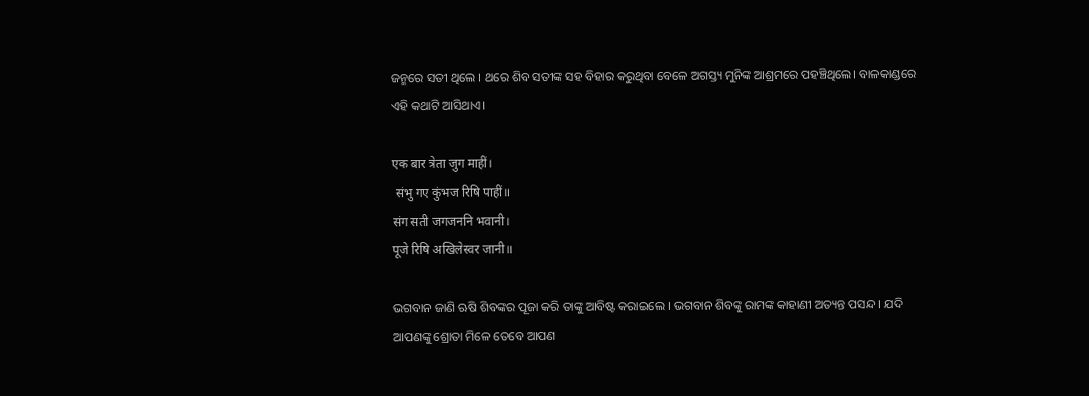ଜନ୍ମରେ ସତୀ ଥିଲେ । ଥରେ ଶିବ ସତୀଙ୍କ ସହ ବିହାର କରୁଥିବା ବେଳେ ଅଗସ୍ତ୍ୟ ମୁନିଙ୍କ ଆଶ୍ରମରେ ପହଞ୍ଚିଥିଲେ। ବାଳକାଣ୍ଡରେ ଏହି କଥାଟି ଆସିଥାଏ।

एक बार त्रेता जुग माहीं।
 संभु गए कुंभज रिषि पाहीं॥
संग सती जगजननि भवानी।
पूजे रिषि अखिलेस्वर जानी॥

ଭଗବାନ ଜାଣି ଋଷି ଶିବଙ୍କର ପୂଜା କରି ତାଙ୍କୁ ଆବିଷ୍ଟ କରାଇଲେ । ଭଗବାନ ଶିବଙ୍କୁ ରାମଙ୍କ କାହାଣୀ ଅତ୍ୟନ୍ତ ପସନ୍ଦ । ଯଦି ଆପଣଙ୍କୁ ଶ୍ରୋତା ମିଳେ ତେବେ ଆପଣ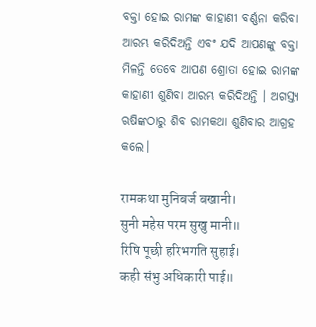ବକ୍ତା ହୋଇ ରାମଙ୍କ କାହାଣୀ ବର୍ଣ୍ଣନା କରିବା ଆରମ୍ଭ କରିଦିଅନ୍ତି ଏବଂ ଯଦି ଆପଣଙ୍କୁ ବକ୍ତା ମିଳନ୍ତି ତେବେ ଆପଣ ଶ୍ରୋତା ହୋଇ ରାମଙ୍କ କାହାଣୀ ଶୁଣିବା ଆରମ୍ଭ କରିଦିଅନ୍ତି । ଅଗସ୍ତ୍ୟ ଋଷିଙ୍କଠାରୁ ଶିବ ରାମକଥା ଶୁଣିବାର ଆଗ୍ରହ କଲେ।

रामकथा मुनिबर्ज बखानी।
सुनी महेस परम सुखु मानी॥
रिषि पूछी हरिभगति सुहाई।
कही संभु अधिकारी पाई॥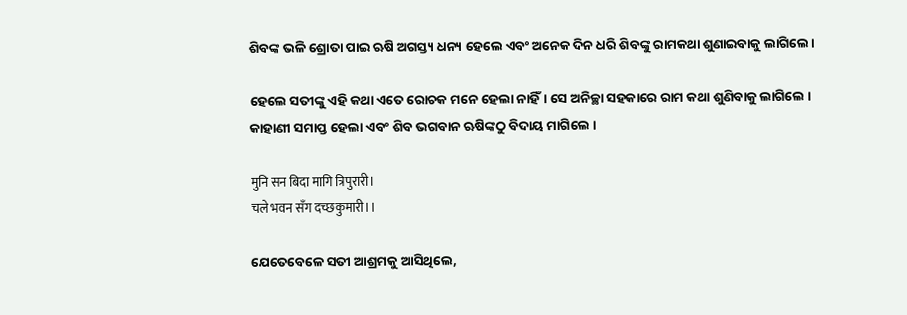ଶିବଙ୍କ ଭଳି ଶ୍ରୋତା ପାଇ ଋଷି ଅଗସ୍ତ୍ୟ ଧନ୍ୟ ହେଲେ ଏବଂ ଅନେକ ଦିନ ଧରି ଶିବଙ୍କୁ ରାମକଥା ଶୁଣାଇବାକୁ ଲାଗିଲେ।

ହେଲେ ସତୀଙ୍କୁ ଏହି କଥା ଏତେ ରୋଚକ ମନେ ହେଲା ନାହିଁ। ସେ ଅନିଚ୍ଛା ସହକାରେ ରାମ କଥା ଶୁଣିବାକୁ ଲାଗିଲେ । କାହାଣୀ ସମାପ୍ତ ହେଲା ଏବଂ ଶିବ ଭଗବାନ ଋଷିଙ୍କଠୁ ବିଦାୟ ମାଗିଲେ ।

मुनि सन बिदा मागि त्रिपुरारी।
चले भवन सँग दच्छकुमारी।।

ଯେତେବେଳେ ସତୀ ଆଶ୍ରମକୁ ଆସିଥିଲେ,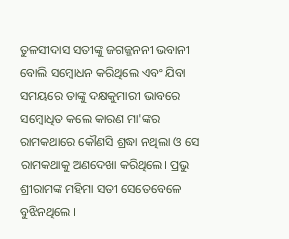ତୁଳସୀଦାସ ସତୀଙ୍କୁ ଜଗଜ୍ଜନନୀ ଭବାନୀ ବୋଲି ସମ୍ବୋଧନ କରିଥିଲେ ଏବଂ ଯିବା ସମୟରେ ତାଙ୍କୁ ଦକ୍ଷକୁମାରୀ ଭାବରେ ସମ୍ବୋଧିତ କଲେ କାରଣ ମା'ଙ୍କର ରାମକଥାରେ କୌଣସି ଶ୍ରଦ୍ଧା ନଥିଲା ଓ ସେ ରାମକଥାକୁ ଅଣଦେଖା କରିଥିଲେ। ପ୍ରଭୁ ଶ୍ରୀରାମଙ୍କ ମହିମା ସତୀ ସେତେବେଳେ ବୁଝିନଥିଲେ ।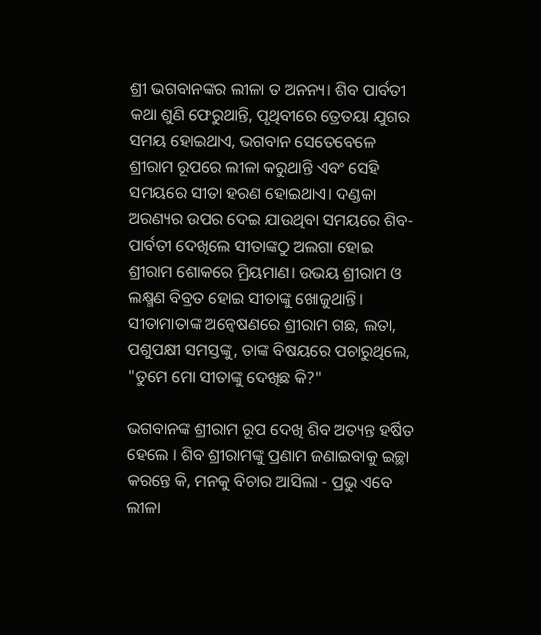ଶ୍ରୀ ଭଗବାନଙ୍କର ଲୀଳା ତ ଅନନ୍ୟ। ଶିବ ପାର୍ବତୀ କଥା ଶୁଣି ଫେରୁଥାନ୍ତି, ପୃଥିବୀରେ ତ୍ରେତୟା ଯୁଗର ସମୟ ହୋଇଥାଏ, ଭଗବାନ ସେତେବେଳେ ଶ୍ରୀରାମ ରୂପରେ ଲୀଳା କରୁଥାନ୍ତି ଏବଂ ସେହି ସମୟରେ ସୀତା ହରଣ ହୋଇଥାଏ। ଦଣ୍ଡକା ଅରଣ୍ୟର ଉପର ଦେଇ ଯାଉଥିବା ସମୟରେ ଶିବ-ପାର୍ବତୀ ଦେଖିଲେ ସୀତାଙ୍କଠୁ ଅଲଗା ହୋଇ ଶ୍ରୀରାମ ଶୋକରେ ମ୍ରିୟମାଣ। ଉଭୟ ଶ୍ରୀରାମ ଓ ଲକ୍ଷ୍ମଣ ବିବ୍ରତ ହୋଇ ସୀତାଙ୍କୁ ଖୋଜୁଥାନ୍ତି। ସୀତାମାତାଙ୍କ ଅନ୍ବେଷଣରେ ଶ୍ରୀରାମ ଗଛ, ଲତା, ପଶୁପକ୍ଷୀ ସମସ୍ତଙ୍କୁ, ତାଙ୍କ ବିଷୟରେ ପଚାରୁଥିଲେ, "ତୁମେ ମୋ ସୀତାଙ୍କୁ ଦେଖିଛ କି?"

ଭଗବାନଙ୍କ ଶ୍ରୀରାମ ରୂପ ଦେଖି ଶିବ ଅତ୍ୟନ୍ତ ହର୍ଷିତ ହେଲେ । ଶିବ ଶ୍ରୀରାମଙ୍କୁ ପ୍ରଣାମ ଜଣାଇବାକୁ ଇଚ୍ଛା କରନ୍ତେ କି, ମନକୁ ବିଚାର ଆସିଲା - ପ୍ରଭୁ ଏବେ ଲୀଳା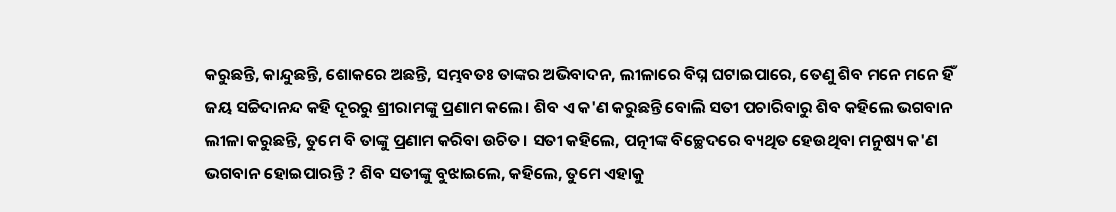କରୁଛନ୍ତି, କାନ୍ଦୁଛନ୍ତି, ଶୋକରେ ଅଛନ୍ତି, ସମ୍ଭବତଃ ତାଙ୍କର ଅଭିବାଦନ, ଲୀଳାରେ ବିଘ୍ନ ଘଟାଇପାରେ, ତେଣୁ ଶିବ ମନେ ମନେ ହିଁ ଜୟ ସଚ୍ଚିଦାନନ୍ଦ କହି ଦୂରରୁ ଶ୍ରୀରାମଙ୍କୁ ପ୍ରଣାମ କଲେ। ଶିବ ଏ କ'ଣ କରୁଛନ୍ତି ବୋଲି ସତୀ ପଚାରିବାରୁ ଶିବ କହିଲେ ଭଗବାନ ଲୀଳା କରୁଛନ୍ତି, ତୁମେ ବି ତାଙ୍କୁ ପ୍ରଣାମ କରିବା ଉଚିତ। ସତୀ କହିଲେ, ପତ୍ନୀଙ୍କ ବିଚ୍ଛେଦରେ ବ୍ୟଥିତ ହେଉଥିବା ମନୁଷ୍ୟ କ'ଣ ଭଗବାନ ହୋଇପାରନ୍ତି ? ଶିବ ସତୀଙ୍କୁ ବୁଝାଇଲେ, କହିଲେ, ତୁମେ ଏହାକୁ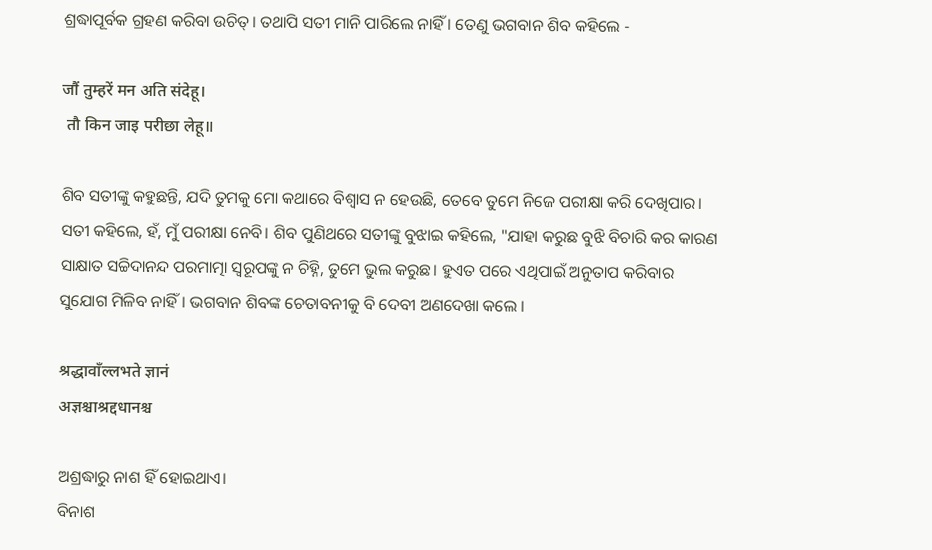ଶ୍ରଦ୍ଧାପୂର୍ବକ ଗ୍ରହଣ କରିବା ଉଚିତ୍। ତଥାପି ସତୀ ମାନି ପାରିଲେ ନାହିଁ । ତେଣୁ ଭଗବାନ ଶିବ କହିଲେ -

जौं तुम्हरें मन अति संदेहू।
 तौ किन जाइ परीछा लेहू॥

ଶିବ ସତୀଙ୍କୁ କହୁଛନ୍ତି, ଯଦି ତୁମକୁ ମୋ କଥାରେ ବିଶ୍ବାସ ନ ହେଉଛି, ତେବେ ତୁମେ ନିଜେ ପରୀକ୍ଷା କରି ଦେଖିପାର। ସତୀ କହିଲେ, ହଁ, ମୁଁ ପରୀକ୍ଷା ନେବି। ଶିବ ପୁଣିଥରେ ସତୀଙ୍କୁ ବୁଝାଇ କହିଲେ, "ଯାହା କରୁଛ ବୁଝି ବିଚାରି କର କାରଣ ସାକ୍ଷାତ ସଚ୍ଚିଦାନନ୍ଦ ପରମାତ୍ମା ସ୍ବରୂପଙ୍କୁ ନ ଚିହ୍ନି, ତୁମେ ଭୁଲ କରୁଛ। ହୁଏତ ପରେ ଏଥିପାଇଁ ଅନୁତାପ କରିବାର ସୁଯୋଗ ମିଳିବ ନାହିଁ। ଭଗବାନ ଶିବଙ୍କ ଚେତାବନୀକୁ ବି ଦେବୀ ଅଣଦେଖା କଲେ ।

श्रद्धावाँल्लभते ज्ञानं
अज्ञश्चाश्रद्दधानश्च

ଅଶ୍ରଦ୍ଧାରୁ ନାଶ ହିଁ ହୋଇଥାଏ।
ବିନାଶ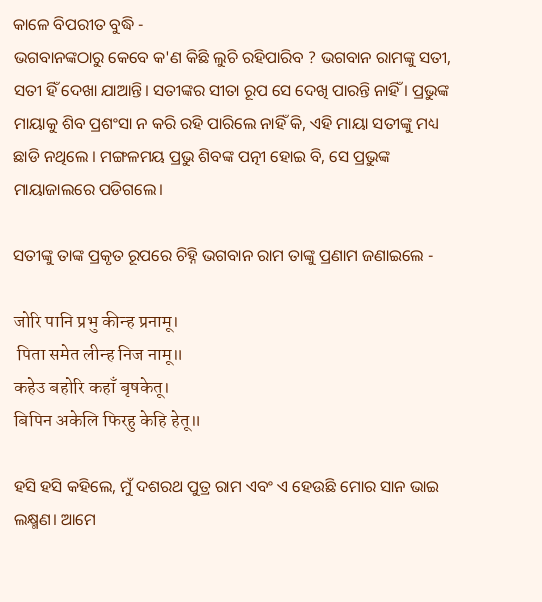କାଳେ ବିପରୀତ ବୁଦ୍ଧି -
ଭଗବାନଙ୍କଠାରୁ କେବେ କ'ଣ କିଛି ଲୁଚି ରହିପାରିବ ? ଭଗବାନ ରାମଙ୍କୁ ସତୀ, ସତୀ ହିଁ ଦେଖା ଯାଆନ୍ତି। ସତୀଙ୍କର ସୀତା ରୂପ ସେ ଦେଖି ପାରନ୍ତି ନାହିଁ । ପ୍ରଭୁଙ୍କ ମାୟାକୁ ଶିବ ପ୍ରଶଂସା ନ କରି ରହି ପାରିଲେ ନାହିଁ କି, ଏହି ମାୟା ସତୀଙ୍କୁ ମଧ୍ୟ ଛାଡି ନଥିଲେ । ମଙ୍ଗଳମୟ ପ୍ରଭୁ ଶିବଙ୍କ ପତ୍ନୀ ହୋଇ ବି, ସେ ପ୍ରଭୁଙ୍କ ମାୟାଜାଲରେ ପଡିଗଲେ।

ସତୀଙ୍କୁ ତାଙ୍କ ପ୍ରକୃତ ରୂପରେ ଚିହ୍ନି ଭଗବାନ ରାମ ତାଙ୍କୁ ପ୍ରଣାମ ଜଣାଇଲେ -

जोरि पानि प्रभु कीन्ह प्रनामू।
 पिता समेत लीन्ह निज नामू॥
कहेउ बहोरि कहाँ बृषकेतू।
बिपिन अकेलि फिरहु केहि हेतू॥

ହସି ହସି କହିଲେ, ମୁଁ ଦଶରଥ ପୁତ୍ର ରାମ ଏବଂ ଏ ହେଉଛି ମୋର ସାନ ଭାଇ ଲକ୍ଷ୍ମଣ। ଆମେ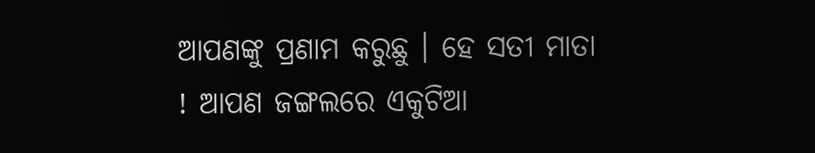ଆପଣଙ୍କୁ ପ୍ରଣାମ କରୁଛୁ । ହେ ସତୀ ମାତା ! ଆପଣ ଜଙ୍ଗଲରେ ଏକୁଟିଆ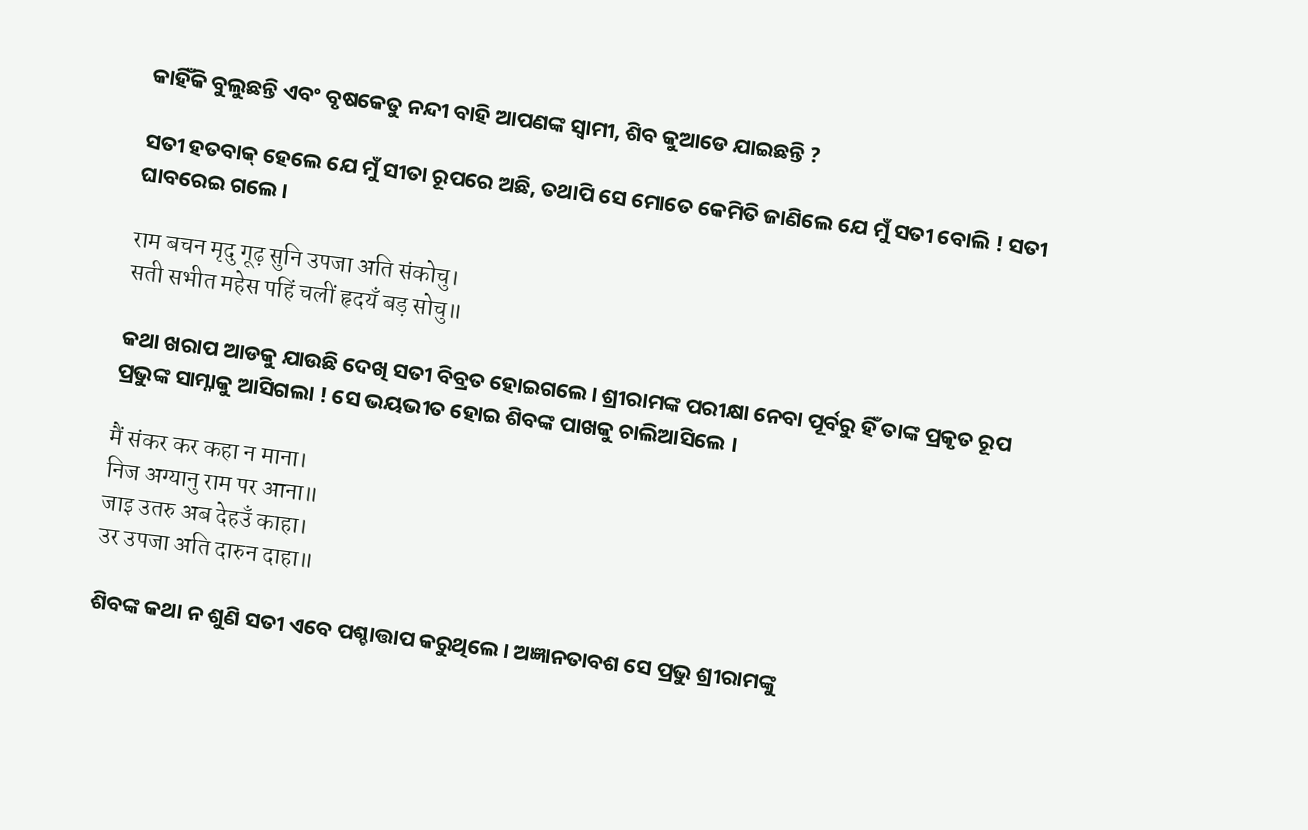କାହିଁକି ବୁଲୁଛନ୍ତି ଏବଂ ବୃଷକେତୁ ନନ୍ଦୀ ବାହି ଆପଣଙ୍କ ସ୍ୱାମୀ, ଶିବ କୁଆଡେ ଯାଇଛନ୍ତି ?

ସତୀ ହତବାକ୍ ହେଲେ ଯେ ମୁଁ ସୀତା ରୂପରେ ଅଛି, ତଥାପି ସେ ମୋତେ କେମିତି ଜାଣିଲେ ଯେ ମୁଁ ସତୀ ବୋଲି ! ସତୀ ଘାବରେଇ ଗଲେ।

राम बचन मृदु गूढ़ सुनि उपजा अति संकोचु।
सती सभीत महेस पहिं चलीं हृदयँ बड़ सोचु॥

କଥା ଖରାପ ଆଡକୁ ଯାଉଛି ଦେଖି ସତୀ ବିବ୍ରତ ହୋଇଗଲେ। ଶ୍ରୀରାମଙ୍କ ପରୀକ୍ଷା ନେବା ପୂର୍ବରୁ ହିଁ ତାଙ୍କ ପ୍ରକୃତ ରୂପ ପ୍ରଭୁଙ୍କ ସାମ୍ନାକୁ ଆସିଗଲା ! ସେ ଭୟଭୀତ ହୋଇ ଶିବଙ୍କ ପାଖକୁ ଚାଲିଆସିଲେ ।

मैं संकर कर कहा न माना।
निज अग्यानु राम पर आना॥
जाइ उतरु अब देहउँ काहा।
उर उपजा अति दारुन दाहा॥

ଶିବଙ୍କ କଥା ନ ଶୁଣି ସତୀ ଏବେ ପଶ୍ଚାତ୍ତାପ କରୁଥିଲେ। ଅଜ୍ଞାନତାବଶ ସେ ପ୍ରଭୁ ଶ୍ରୀରାମଙ୍କୁ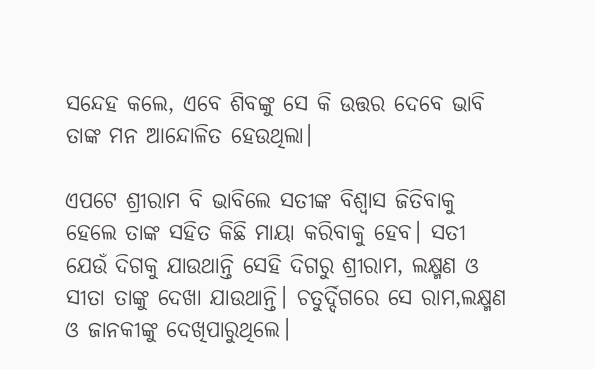ସନ୍ଦେହ କଲେ, ଏବେ ଶିବଙ୍କୁ ସେ କି ଉତ୍ତର ଦେବେ ଭାବି ତାଙ୍କ ମନ ଆନ୍ଦୋଳିତ ହେଉଥିଲା।

ଏପଟେ ଶ୍ରୀରାମ ବି ଭାବିଲେ ସତୀଙ୍କ ବିଶ୍ବାସ ଜିତିବାକୁ ହେଲେ ତାଙ୍କ ସହିତ କିଛି ମାୟା କରିବାକୁ ହେବ। ସତୀ ଯେଉଁ ଦିଗକୁ ଯାଉଥାନ୍ତି ସେହି ଦିଗରୁ ଶ୍ରୀରାମ, ଲକ୍ଷ୍ମଣ ଓ ସୀତା ତାଙ୍କୁ ଦେଖା ଯାଉଥାନ୍ତି। ଚତୁର୍ଦ୍ଦିଗରେ ସେ ରାମ,ଲକ୍ଷ୍ମଣ ଓ ଜାନକୀଙ୍କୁ ଦେଖିପାରୁଥିଲେ।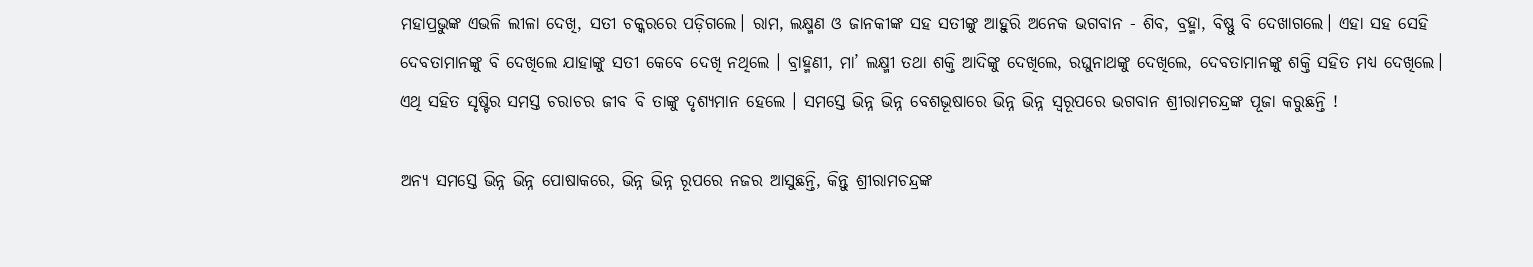ମହାପ୍ରଭୁଙ୍କ ଏଭଳି ଲୀଳା ଦେଖି, ସତୀ ଚକ୍କରରେ ପଡ଼ିଗଲେ। ରାମ, ଲକ୍ଷ୍ମଣ ଓ ଜାନକୀଙ୍କ ସହ ସତୀଙ୍କୁ ଆହୁରି ଅନେକ ଭଗବାନ - ଶିବ, ବ୍ରହ୍ମା, ବିଷ୍ଣୁ ବି ଦେଖାଗଲେ। ଏହା ସହ ସେହି ଦେବତାମାନଙ୍କୁ ବି ଦେଖିଲେ ଯାହାଙ୍କୁ ସତୀ କେବେ ଦେଖି ନଥିଲେ । ବ୍ରାହ୍ମଣୀ, ମା’ ଲକ୍ଷ୍ମୀ ତଥା ଶକ୍ତି ଆଦିଙ୍କୁ ଦେଖିଲେ, ରଘୁନାଥଙ୍କୁ ଦେଖିଲେ, ଦେବତାମାନଙ୍କୁ ଶକ୍ତି ସହିତ ମଧ୍ୟ ଦେଖିଲେ। ଏଥି ସହିତ ସୃଷ୍ଟିର ସମସ୍ତ ଚରାଚର ଜୀବ ବି ତାଙ୍କୁ ଦୃଶ୍ୟମାନ ହେଲେ । ସମସ୍ତେ ଭିନ୍ନ ଭିନ୍ନ ବେଶଭୂଷାରେ ଭିନ୍ନ ଭିନ୍ନ ସ୍ବରୂପରେ ଭଗବାନ ଶ୍ରୀରାମଚନ୍ଦ୍ରଙ୍କ ପୂଜା କରୁଛନ୍ତି !

ଅନ୍ୟ ସମସ୍ତେ ଭିନ୍ନ ଭିନ୍ନ ପୋଷାକରେ, ଭିନ୍ନ ଭିନ୍ନ ରୂପରେ ନଜର ଆସୁଛନ୍ତି, କିନ୍ତୁ ଶ୍ରୀରାମଚନ୍ଦ୍ରଙ୍କ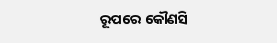ରୂପରେ କୌଣସି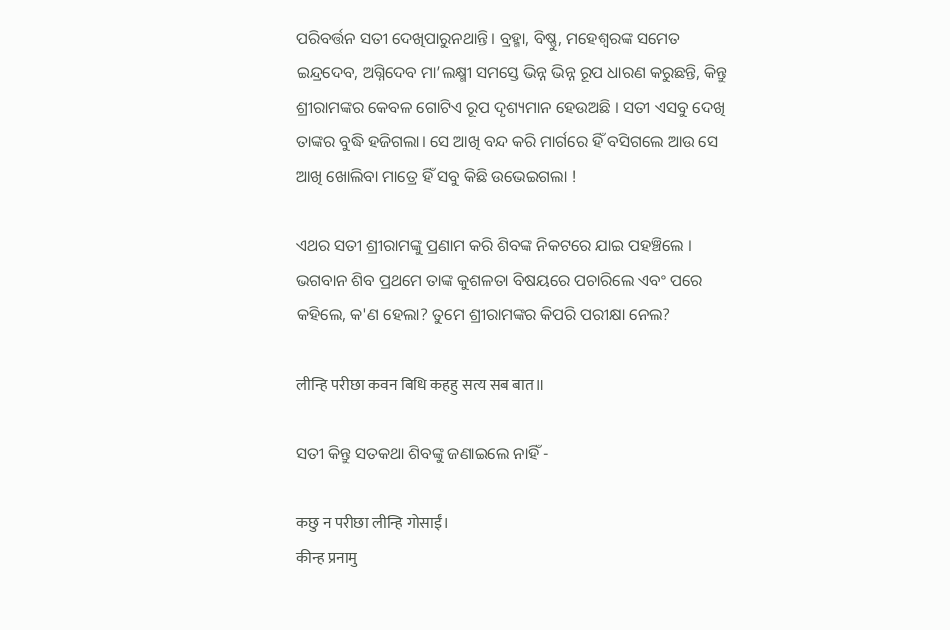ପରିବର୍ତ୍ତନ ସତୀ ଦେଖିପାରୁନଥାନ୍ତି। ବ୍ରହ୍ମା, ବିଷ୍ଣୁ, ମହେଶ୍ୱରଙ୍କ ସମେତ ଇନ୍ଦ୍ରଦେବ, ଅଗ୍ନିଦେବ ମା’ଲକ୍ଷ୍ମୀ ସମସ୍ତେ ଭିନ୍ନ ଭିନ୍ନ ରୂପ ଧାରଣ କରୁଛନ୍ତି, କିନ୍ତୁ ଶ୍ରୀରାମଙ୍କର କେବଳ ଗୋଟିଏ ରୂପ ଦୃଶ୍ୟମାନ ହେଉଅଛି । ସତୀ ଏସବୁ ଦେଖି ତାଙ୍କର ବୁଦ୍ଧି ହଜିଗଲା।‌ ସେ ଆଖି ବନ୍ଦ କରି ମାର୍ଗରେ ହିଁ ବସିଗଲେ ଆଉ ସେ ଆଖି ଖୋଲିବା ମାତ୍ରେ ହିଁ ସବୁ କିଛି ଉଭେଇଗଲା !

ଏଥର ସତୀ ଶ୍ରୀରାମଙ୍କୁ ପ୍ରଣାମ କରି ଶିବଙ୍କ ନିକଟରେ ଯାଇ ପହଞ୍ଚିଲେ । ଭଗବାନ ଶିବ ପ୍ରଥମେ ତାଙ୍କ କୁଶଳତା ବିଷୟରେ ପଚାରିଲେ ଏବଂ ପରେ କହିଲେ, କ'ଣ ହେଲା? ତୁମେ ଶ୍ରୀରାମଙ୍କର କିପରି ପରୀକ୍ଷା ନେଲ?

लीन्हि परीछा कवन बिधि कहहु सत्य सब बात॥

ସତୀ କିନ୍ତୁ ସତକଥା ଶିବଙ୍କୁ ଜଣାଇଲେ ନାହିଁ -

कछु न परीछा लीन्हि गोसाईं।
कीन्ह प्रनामु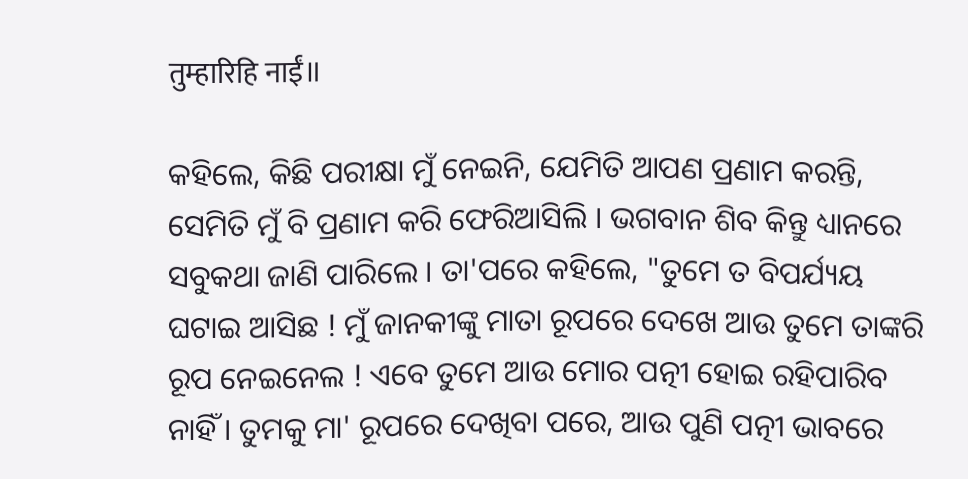तुम्हारिहि नाईं॥

କହିଲେ, କିଛି ପରୀକ୍ଷା ମୁଁ ନେଇନି, ଯେମିତି ଆପଣ ପ୍ରଣାମ କରନ୍ତି, ସେମିତି ମୁଁ ବି ପ୍ରଣାମ କରି ଫେରିଆସିଲି । ଭଗବାନ ଶିବ କିନ୍ତୁ ଧ୍ୟାନରେ ସବୁକଥା ଜାଣି ପାରିଲେ । ତା'ପରେ କହିଲେ, "ତୁମେ ତ ବିପର୍ଯ୍ୟୟ ଘଟାଇ ଆସିଛ ! ମୁଁ ଜାନକୀଙ୍କୁ ମାତା ରୂପରେ ଦେଖେ ଆଉ ତୁମେ ତାଙ୍କରି ରୂପ ନେଇନେଲ ! ଏବେ ତୁମେ ଆଉ ମୋର ପତ୍ନୀ ହୋଇ ରହିପାରିବ ନାହିଁ । ତୁମକୁ ମା' ରୂପରେ ଦେଖିବା ପରେ, ଆଉ ପୁଣି ପତ୍ନୀ ଭାବରେ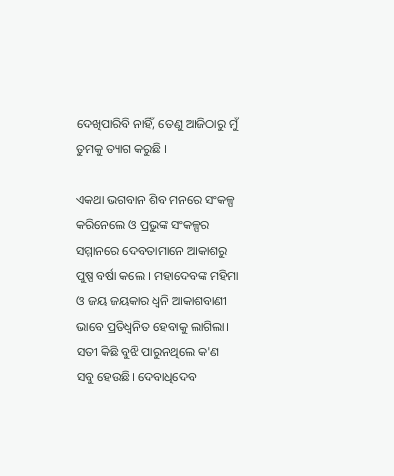ଦେଖିପାରିବି ନାହିଁ, ତେଣୁ ଆଜିଠାରୁ ମୁଁ ତୁମକୁ ତ୍ୟାଗ କରୁଛି ।

ଏକଥା ଭଗବାନ ଶିବ ମନରେ ସଂକଳ୍ପ କରିନେଲେ ଓ ପ୍ରଭୁଙ୍କ ସଂକଳ୍ପର ସମ୍ମାନରେ ଦେବତାମାନେ ଆକାଶରୁ ପୁଷ୍ପ ବର୍ଷା କଲେ । ମହାଦେବଙ୍କ ମହିମା ଓ ଜୟ ଜୟକାର ଧ୍ବନି ଆକାଶବାଣୀ ଭାବେ ପ୍ରତିଧ୍ବନିତ ହେବାକୁ ଲାଗିଲା। ସତୀ କିଛି ବୁଝି ପାରୁନଥିଲେ କ'ଣ ସବୁ ହେଉଛି। ଦେବାଧିଦେବ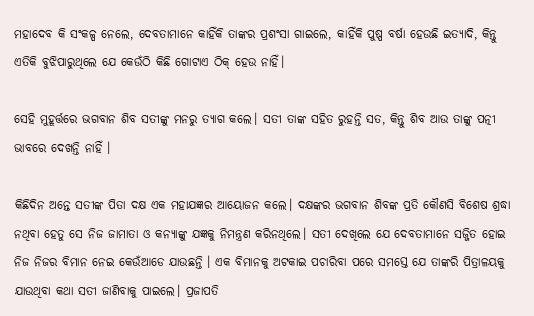ମହାଦେବ କି ସଂକଳ୍ପ ନେଲେ, ଦେବତାମାନେ କାହିଁକି ତାଙ୍କର ପ୍ରଶଂସା ଗାଇଲେ, କାହିଁକି ପୁଷ୍ପ ବର୍ଷା ହେଉଛି ଇତ୍ୟାଦି, କିନ୍ତୁ ଏତିକି ବୁଝିପାରୁଥିଲେ ଯେ କେଉଁଠି କିଛି ଗୋଟାଏ ଠିକ୍ ହେଉ ନାହିଁ।

ସେହି ମୁହୂର୍ତ୍ତରେ ଭଗବାନ ଶିବ ସତୀଙ୍କୁ ମନରୁ ତ୍ୟାଗ କଲେ। ସତୀ ତାଙ୍କ ସହିତ ରୁହନ୍ତି ସତ, କିନ୍ତୁ ଶିବ ଆଉ ତାଙ୍କୁ ପତ୍ନୀ ଭାବରେ ଦେଖନ୍ତି ନାହିଁ ।

କିଛିଦିନ ଅନ୍ତେ ସତୀଙ୍କ ପିତା ଦକ୍ଷ ଏକ ମହାଯଜ୍ଞର ଆୟୋଜନ କଲେ। ଦକ୍ଷଙ୍କର ଭଗବାନ ଶିବଙ୍କ ପ୍ରତି କୌଣସି ବିଶେଷ ଶ୍ରଦ୍ଧା ନଥିବା ହେତୁ ସେ ନିଜ ଜାମାତା ଓ କନ୍ୟାଙ୍କୁ ଯଜ୍ଞକୁ ନିମନ୍ତ୍ରଣ କରିନଥିଲେ। ସତୀ ଦେଖିଲେ ଯେ ଦେବତାମାନେ ସଜ୍ଜିତ ହୋଇ ନିଜ ନିଜର ବିମାନ ନେଇ କେଉଁଆଡେ ଯାଉଛନ୍ତି । ଏକ ବିମାନକୁ ଅଟକାଇ ପଚାରିବା ପରେ ସମସ୍ତେ ଯେ ତାଙ୍କରି ପିତ୍ରାଳୟକୁ ଯାଉଥିବା କଥା ସତୀ ଜାଣିବାକୁ ପାଇଲେ। ପ୍ରଜାପତି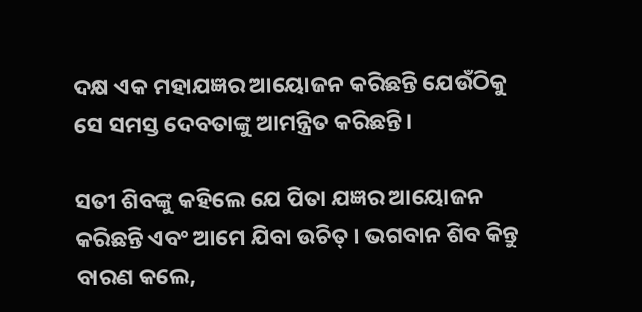ଦକ୍ଷ ଏକ ମହାଯଜ୍ଞର ଆୟୋଜନ କରିଛନ୍ତି ଯେଉଁଠିକୁ ସେ ସମସ୍ତ ଦେବତାଙ୍କୁ ଆମନ୍ତ୍ରିତ କରିଛନ୍ତି।

ସତୀ ଶିବଙ୍କୁ କହିଲେ ଯେ ପିତା ଯଜ୍ଞର ଆୟୋଜନ କରିଛନ୍ତି ଏବଂ ଆମେ ଯିବା ଉଚିତ୍ । ଭଗବାନ ଶିବ କିନ୍ତୁ ବାରଣ କଲେ,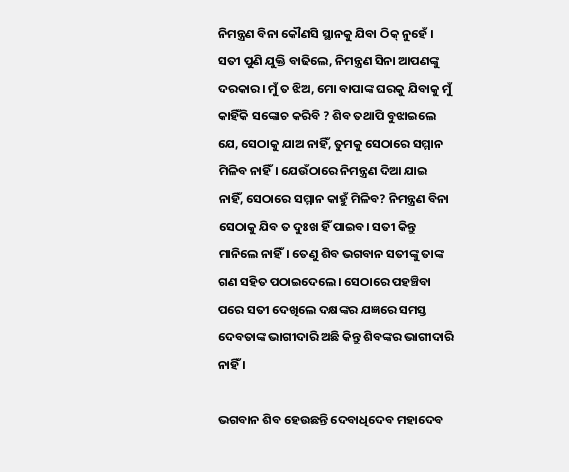ନିମନ୍ତ୍ରଣ ବିନା କୌଣସି ସ୍ଥାନକୁ ଯିବା ଠିକ୍ ନୁହେଁ । ସତୀ ପୁଣି ଯୁକ୍ତି ବାଢିଲେ, ନିମନ୍ତ୍ରଣ ସିନା ଆପଣଙ୍କୁ ଦରକାର। ମୁଁ ତ ଝିଅ, ମୋ ବାପାଙ୍କ ଘରକୁ ଯିବାକୁ ମୁଁ କାହିଁକି ସଙ୍କୋଚ କରିବି ? ଶିବ ତଥାପି ବୁଝାଇଲେ ଯେ, ସେଠାକୁ ଯାଅ ନାହିଁ, ତୁମକୁ ସେଠାରେ ସମ୍ମାନ ମିଳିବ ନାହିଁ। ଯେଉଁଠାରେ ନିମନ୍ତ୍ରଣ ଦିଆ ଯାଇ ନାହିଁ, ସେଠାରେ ସମ୍ମାନ କାହୁଁ ମିଳିବ? ନିମନ୍ତ୍ରଣ ବିନା ସେଠାକୁ ଯିବ ତ ଦୁଃଖ ହିଁ ପାଇବ। ସତୀ କିନ୍ତୁ ମାନିଲେ ନାହିଁ। ତେଣୁ ଶିବ ଭଗବାନ ସତୀଙ୍କୁ ତାଙ୍କ ଗଣ ସହିତ ପଠାଇଦେଲେ। ସେଠାରେ ପହଞ୍ଚିବା ପରେ ସତୀ ଦେଖିଲେ ଦକ୍ଷଙ୍କର ଯଜ୍ଞରେ ସମସ୍ତ ଦେବତାଙ୍କ ଭାଗୀଦାରି ଅଛି କିନ୍ତୁ ଶିବଙ୍କର ଭାଗୀଦାରି ନାହିଁ ।

ଭଗବାନ ଶିବ ହେଉଛନ୍ତି ଦେବାଧିଦେବ ମହାଦେବ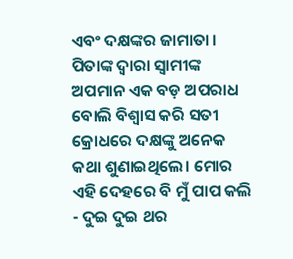ଏବଂ ଦକ୍ଷଙ୍କର ଜାମାତା । ପିତାଙ୍କ ଦ୍ବାରା ସ୍ବାମୀଙ୍କ ଅପମାନ ଏକ ବଡ଼ ଅପରାଧ ବୋଲି ବିଶ୍ୱାସ କରି ସତୀ କ୍ରୋଧରେ ଦକ୍ଷଙ୍କୁ ଅନେକ କଥା ଶୁଣାଇଥିଲେ। ମୋର ଏହି ଦେହରେ ବି ମୁଁ ପାପ କଲି - ଦୁଇ ଦୁଇ ଥର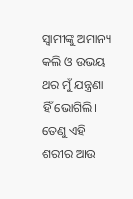ସ୍ୱାମୀଙ୍କୁ ଅମାନ୍ୟ କଲି ଓ ଉଭୟ ଥର ମୁଁ ଯନ୍ତ୍ରଣା ହିଁ ଭୋଗିଲି। ତେଣୁ ଏହି ଶରୀର ଆଉ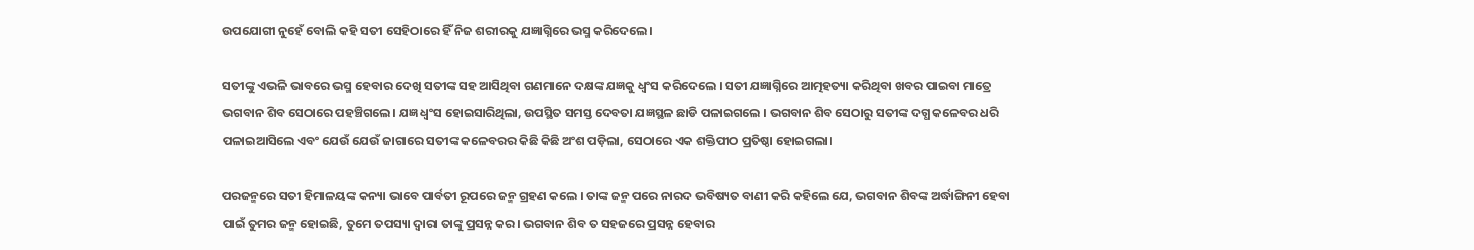ଉପଯୋଗୀ ନୁହେଁ ବୋଲି କହି ସତୀ ସେହିଠାରେ ହିଁ ନିଜ ଶରୀରକୁ ଯଜ୍ଞାଗ୍ନିରେ ଭସ୍ମ କରିଦେଲେ।

ସତୀଙ୍କୁ ଏଭଳି ଭାବରେ ଭସ୍ମ ହେବାର ଦେଖି ସତୀଙ୍କ ସହ ଆସିଥିବା ଗଣମାନେ ଦକ୍ଷଙ୍କ ଯଜ୍ଞକୁ ଧ୍ବଂସ କରିଦେଲେ । ସତୀ ଯଜ୍ଞାଗ୍ନିରେ ଆତ୍ମହତ୍ୟା କରିଥିବା ଖବର ପାଇବା ମାତ୍ରେ ଭଗବାନ ଶିବ ସେଠାରେ ପହଞ୍ଚିଗଲେ। ଯଜ୍ଞ ଧ୍ବଂସ ହୋଇସାରିଥିଲା, ଉପସ୍ଥିତ ସମସ୍ତ ଦେବତା ଯଜ୍ଞସ୍ଥଳ ଛାଡି ପଳାଇଗଲେ । ଭଗବାନ ଶିବ ସେଠାରୁ ସତୀଙ୍କ ଦଗ୍ଧ କଳେବର ଧରି ପଳାଇଆସିଲେ ଏବଂ ଯେଉଁ ଯେଉଁ ଜାଗାରେ ସତୀଙ୍କ କଳେବରର କିଛି କିଛି ଅଂଶ ପଡ଼ିଲା, ସେଠାରେ ଏକ ଶକ୍ତିପୀଠ ପ୍ରତିଷ୍ଠା ହୋଇଗଲା।

ପରଜନ୍ମରେ ସତୀ ହିମାଳୟଙ୍କ କନ୍ୟା ଭାବେ ପାର୍ବତୀ ରୂପରେ ଜନ୍ମ ଗ୍ରହଣ କଲେ । ତାଙ୍କ ଜନ୍ମ ପରେ ନାରଦ ଭବିଷ୍ୟତ ବାଣୀ କରି କହିଲେ ଯେ, ଭଗବାନ ଶିବଙ୍କ ଅର୍ଦ୍ଧାଙ୍ଗିନୀ ହେବା ପାଇଁ ତୁମର ଜନ୍ମ ହୋଇଛି, ତୁମେ ତପସ୍ୟା ଦ୍ବାରା ତାଙ୍କୁ ପ୍ରସନ୍ନ କର। ଭଗବାନ ଶିବ ତ ସହଜରେ ପ୍ରସନ୍ନ ହେବାର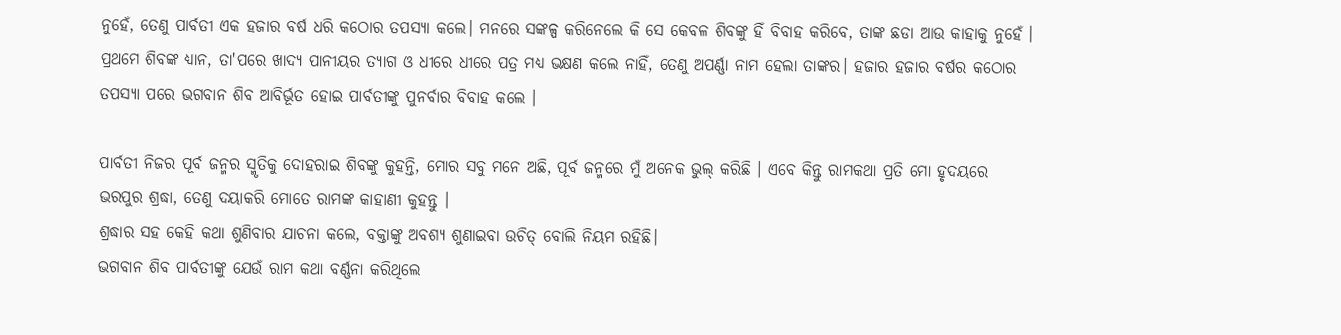ନୁହେଁ, ତେଣୁ ପାର୍ବତୀ ଏକ ହଜାର ବର୍ଷ ଧରି କଠୋର ତପସ୍ୟା କଲେ। ମନରେ ସଙ୍କଳ୍ପ କରିନେଲେ କି ସେ କେବଳ ଶିବଙ୍କୁ ହିଁ ବିବାହ କରିବେ, ତାଙ୍କ ଛଡା ଆଉ କାହାକୁ ନୁହେଁ । ପ୍ରଥମେ ଶିବଙ୍କ ଧ୍ୟାନ, ତା'ପରେ ଖାଦ୍ୟ ପାନୀୟର ତ୍ୟାଗ ଓ ଧୀରେ ଧୀରେ ପତ୍ର ମଧ୍ୟ ଭକ୍ଷଣ କଲେ ନାହିଁ, ତେଣୁ ଅପର୍ଣ୍ଣା ନାମ ହେଲା ତାଙ୍କର। ହଜାର ହଜାର ବର୍ଷର କଠୋର ତପସ୍ୟା ପରେ ଭଗବାନ ଶିବ ଆବିର୍ଭୂତ ହୋଇ ପାର୍ବତୀଙ୍କୁ ପୁନର୍ବାର ବିବାହ କଲେ ।

ପାର୍ବତୀ ନିଜର ପୂର୍ବ ଜନ୍ମର ସ୍ମୃତିକୁ ଦୋହରାଇ ଶିବଙ୍କୁ କୁହନ୍ତି, ମୋର ସବୁ ମନେ ଅଛି, ପୂର୍ବ ଜନ୍ମରେ ମୁଁ ଅନେକ ଭୁଲ୍ କରିଛି । ଏବେ କିନ୍ତୁ ରାମକଥା ପ୍ରତି ମୋ ହୃଦୟରେ ଭରପୁର ଶ୍ରଦ୍ଧା, ତେଣୁ ଦୟାକରି ମୋତେ ରାମଙ୍କ କାହାଣୀ କୁହନ୍ତୁ ।
ଶ୍ରଦ୍ଧାର ସହ କେହି କଥା ଶୁଣିବାର ଯାଚନା କଲେ, ବକ୍ତାଙ୍କୁ ଅବଶ୍ୟ ଶୁଣାଇବା ଉଚିତ୍ ବୋଲି ନିୟମ ରହିଛି।
ଭଗବାନ ଶିବ ପାର୍ବତୀଙ୍କୁ ଯେଉଁ ରାମ କଥା ବର୍ଣ୍ଣନା କରିଥିଲେ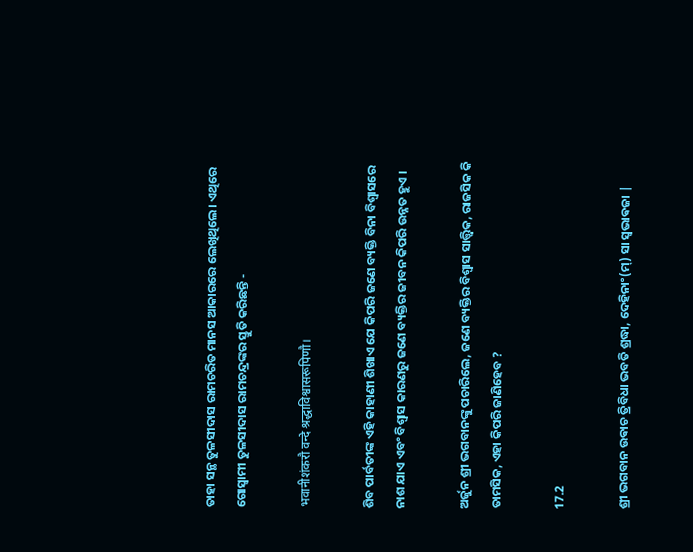ତାହା ସନ୍ଥ ତୁଳସୀଦାସ ରାମଚରିତ ମାନସ ଆକାରରେ ଲେଖିଥିଲେ। ଏଥିରେ ଗୋସ୍ୱାମୀ ତୁଳସୀଦାସ ରାମଚନ୍ଦ୍ରଙ୍କର ସ୍ତୁତି କରିଛନ୍ତି -

भवानीशंकरौ वन्दे श्रद्धाविश्वासरूपिणौ।

ଶିବ ପାର୍ବତୀଙ୍କ ଏହି କାହାଣୀ ଶିଖାଏ ଯେ କିପରି ଜଣେ ବ୍ୟକ୍ତି ବିନା ବିଶ୍ୱାସରେ ନାଶ ଯାଏ ଏବଂ ବିଶ୍ୱାସ କାରଣରୁ ଜଣେ ବ୍ୟକ୍ତିର ଜୀବନ କିପରି ଉନ୍ନତ ହୁଏ ।

ଅର୍ଜୁନ ଶ୍ରୀ ଭଗବାନଙ୍କୁ ପଚାରିଲେ, ଜଣେ ବ୍ୟକ୍ତିର ବିଶ୍ୱାସ ସାତ୍ତ୍ବିକ, ରାଜସିକ କି ତାମସିକ, ଏହା କିପରି ଜାଣିହେବ ?

17.2

ଶ୍ରୀ ଭଗବାନ ଉଵାଚ ତ୍ରିବିଧା ଭବତି ଶ୍ରଦ୍ଧା, ଦେହିନାଂ(ମ୍) ସା ସ୍ଵଭାଵଜା |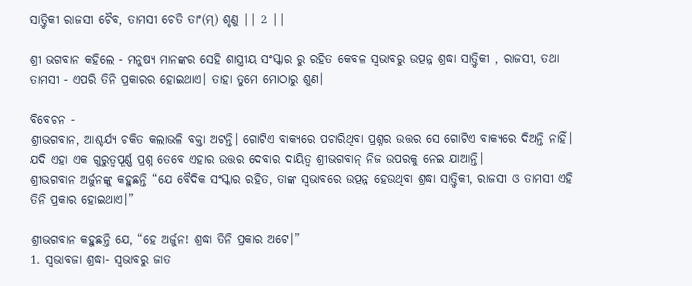ସାତ୍ତ୍ୱିକୀ ରାଜସୀ ଚୈବ, ତାମସୀ ଚେତି ତାଂ(ମ୍) ଶୃଣୁ || 2 ||

ଶ୍ରୀ ଭଗବାନ କହିଲେ - ମନୁଷ୍ୟ ମାନଙ୍କର ସେହି ଶାସ୍ତ୍ରୀୟ ସଂସ୍କାର ରୁ ରହିତ କେବଳ ସ୍ୱଭାବରୁ ଉତ୍ପନ୍ନ ଶ୍ରଦ୍ଧା ସାତ୍ତ୍ୱିକୀ , ରାଜସୀ, ତଥା ତାମସୀ - ଏପରି ତିନି ପ୍ରକାରର ହୋଇଥାଏ। ତାହା ତୁମେ ମୋଠାରୁ ଶୁଣ।

ବିବେଚନ -
ଶ୍ରୀଭଗବାନ, ଆଶ୍ଚର୍ଯ୍ଯ ଚକିତ କଲାଭଳି ବକ୍ତା ଅଟନ୍ତି। ଗୋଟିଏ ବାକ୍ଯରେ ପଚାରିଥିବା ପ୍ରଶ୍ନର ଉତ୍ତର ସେ ଗୋଟିଏ ବାକ୍ଯରେ ଦିଅନ୍ତି ନାହିଁ। ଯଦି ଏହା ଏକ ଗୁରୁତ୍ବପୂର୍ଣ୍ଣ ପ୍ରଶ୍ନ ତେବେ ଏହାର ଉତ୍ତର ଦେବାର ଦାୟିତ୍ବ ଶ୍ରୀଭଗବାନ୍ ନିଜ ଉପରକୁ ନେଇ ଯାଆନ୍ତି।
ଶ୍ରୀଭଗବାନ ଅର୍ଜୁନଙ୍କୁ କହୁଛନ୍ତି “ଯେ ବୈଦିକ ସଂସ୍କାର ରହିତ, ତାଙ୍କ ସ୍ବଭାବରେ ଉତ୍ପନ୍ନ ହେଉଥିବା ଶ୍ରଦ୍ଧା ସାତ୍ତ୍ବିକୀ, ରାଜସୀ ଓ ତାମସୀ ଏହି ତିନି ପ୍ରକାର ହୋଇଥାଏ।”

ଶ୍ରୀଭଗବାନ କହୁଛନ୍ତି ଯେ, “ହେ ଅର୍ଜୁନ! ଶ୍ରଦ୍ଧା ତିନି ପ୍ରକାର ଅଟେ।”
1. ସ୍ବଭାବଜା ଶ୍ରଦ୍ଧା- ସ୍ବଭାବରୁ ଜାତ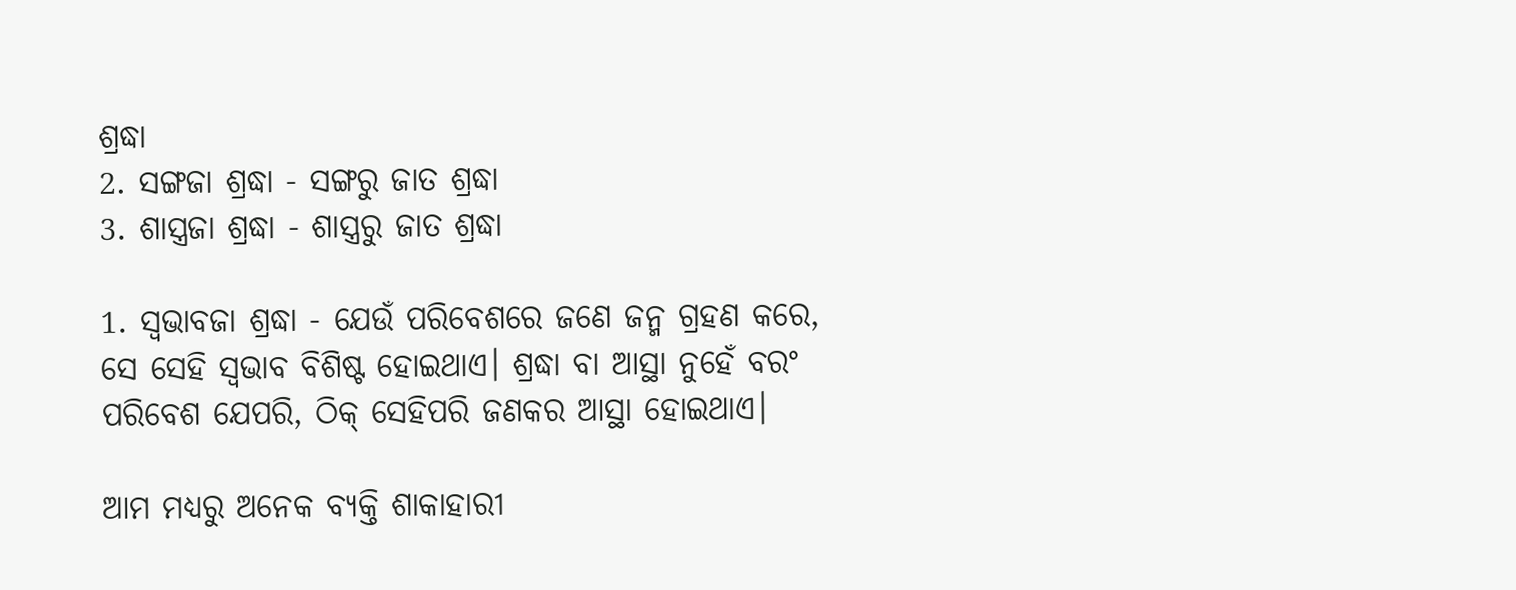ଶ୍ରଦ୍ଧା
2. ସଙ୍ଗଜା ଶ୍ରଦ୍ଧା - ସଙ୍ଗରୁ ଜାତ ଶ୍ରଦ୍ଧା
3. ଶାସ୍ତ୍ରଜା ଶ୍ରଦ୍ଧା - ଶାସ୍ତ୍ରରୁ ଜାତ ଶ୍ରଦ୍ଧା

1. ସ୍ବଭାବଜା ଶ୍ରଦ୍ଧା - ଯେଉଁ ପରିବେଶରେ ଜଣେ ଜନ୍ମ ଗ୍ରହଣ କରେ, ସେ ସେହି ସ୍ବଭାବ ବିଶିଷ୍ଟ ହୋଇଥାଏ। ଶ୍ରଦ୍ଧା ବା ଆସ୍ଥା ନୁହେଁ ବରଂ ପରିବେଶ ଯେପରି, ଠିକ୍ ସେହିପରି ଜଣକର ଆସ୍ଥା ହୋଇଥାଏ।

ଆମ ମଧ୍ଯରୁ ଅନେକ ବ୍ଯକ୍ତି ଶାକାହାରୀ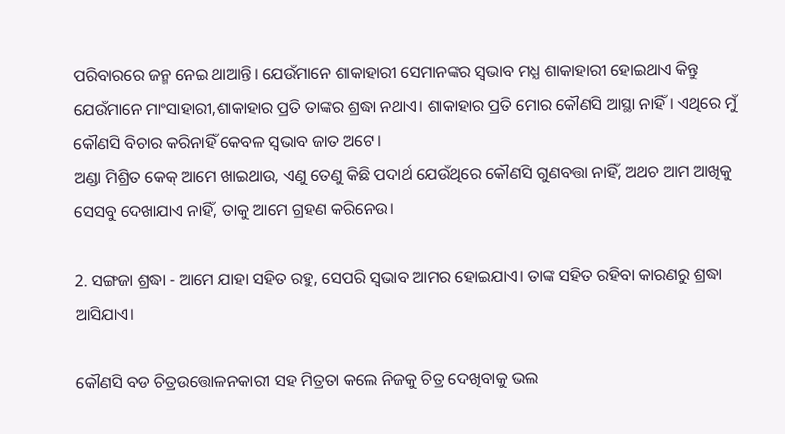ପରିବାରରେ ଜନ୍ମ ନେଇ ଥାଆନ୍ତି। ଯେଉଁମାନେ ଶାକାହାରୀ ସେମାନଙ୍କର ସ୍ବଭାବ ମଧ୍ଯ ଶାକାହାରୀ ହୋଇଥାଏ କିନ୍ତୁ ଯେଉଁମାନେ ମାଂସାହାରୀ,ଶାକାହାର ପ୍ରତି ତାଙ୍କର ଶ୍ରଦ୍ଧା ନଥାଏ। ଶାକାହାର ପ୍ରତି ମୋର କୌଣସି ଆସ୍ଥା ନାହିଁ। ଏଥିରେ ମୁଁ କୌଣସି ବିଚାର କରିନାହିଁ କେବଳ ସ୍ବଭାବ ଜାତ ଅଟେ।
ଅଣ୍ଡା ମିଶ୍ରିତ କେକ୍ ଆମେ ଖାଇଥାଉ, ଏଣୁ ତେଣୁ କିଛି ପଦାର୍ଥ ଯେଉଁଥିରେ କୌଣସି ଗୁଣବତ୍ତା ନାହିଁ, ଅଥଚ ଆମ ଆଖିକୁ ସେସବୁ ଦେଖାଯାଏ ନାହିଁ, ତାକୁ ଆମେ ଗ୍ରହଣ କରିନେଉ।

2. ସଙ୍ଗଜା ଶ୍ରଦ୍ଧା - ଆମେ ଯାହା ସହିତ ରହୁ, ସେପରି ସ୍ବଭାବ ଆମର ହୋଇଯାଏ। ତାଙ୍କ ସହିତ ରହିବା କାରଣରୁ ଶ୍ରଦ୍ଧା ଆସିଯାଏ।

କୌଣସି ବଡ ଚିତ୍ରଉତ୍ତୋଳନକାରୀ ସହ ମିତ୍ରତା କଲେ ନିଜକୁ ଚିତ୍ର ଦେଖିବାକୁ ଭଲ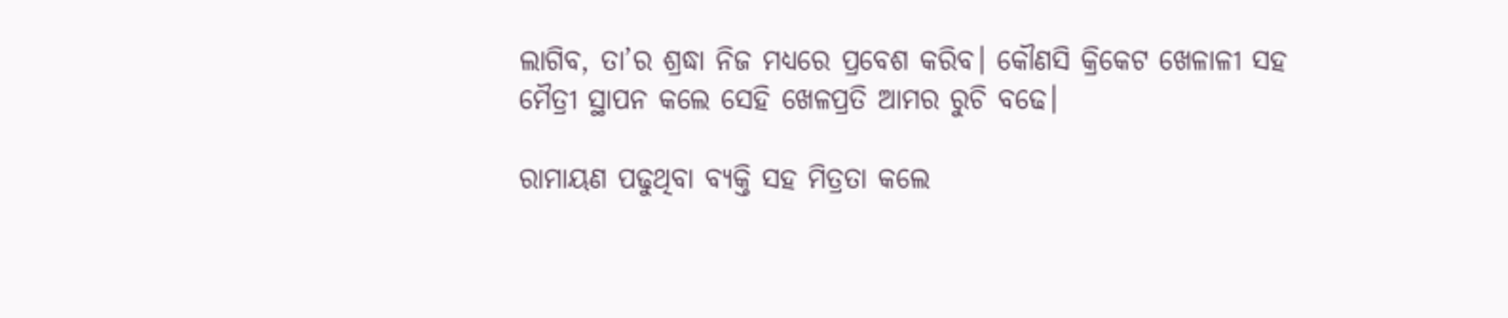ଲାଗିବ, ତା’ର ଶ୍ରଦ୍ଧା ନିଜ ମଧ୍ଯରେ ପ୍ରବେଶ କରିବ। କୌଣସି କ୍ରିକେଟ ଖେଳାଳୀ ସହ ମୈତ୍ରୀ ସ୍ଥାପନ କଲେ ସେହି ଖେଳପ୍ରତି ଆମର ରୁଚି ବଢେ।

ରାମାୟଣ ପଢୁଥିବା ବ୍ଯକ୍ତି ସହ ମିତ୍ରତା କଲେ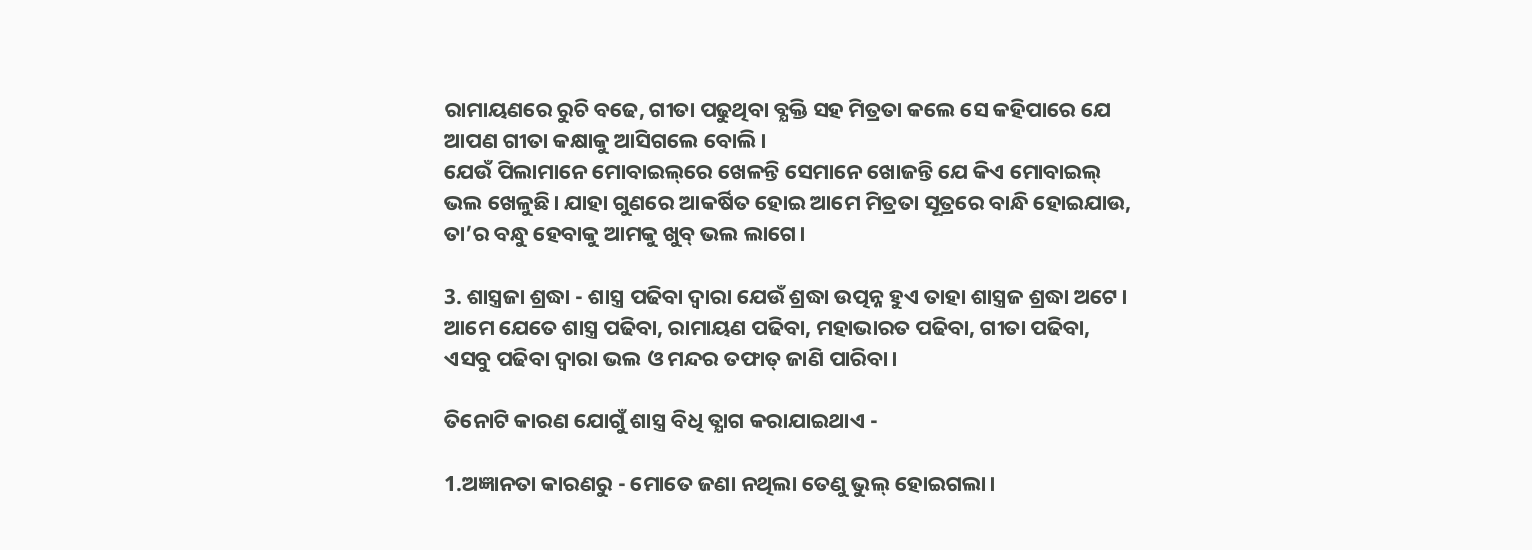ରାମାୟଣରେ ରୁଚି ବଢେ, ଗୀତା ପଢୁଥିବା ବ୍ଯକ୍ତି ସହ ମିତ୍ରତା କଲେ ସେ କହିପାରେ ଯେ ଆପଣ ଗୀତା କକ୍ଷାକୁ ଆସିଗଲେ ବୋଲି।
ଯେଉଁ ପିଲାମାନେ ମୋବାଇଲ୍‌ରେ ଖେଳନ୍ତି ସେମାନେ ଖୋଜନ୍ତି ଯେ କିଏ ମୋବାଇଲ୍ ଭଲ ଖେଳୁଛି। ଯାହା ଗୁଣରେ ଆକର୍ଷିତ ହୋଇ ଆମେ ମିତ୍ରତା ସୂତ୍ରରେ ବାନ୍ଧି ହୋଇଯାଉ, ତା’ର ବନ୍ଧୁ ହେବାକୁ ଆମକୁ ଖୁବ୍ ଭଲ ଲାଗେ।

3. ଶାସ୍ତ୍ରଜା ଶ୍ରଦ୍ଧା - ଶାସ୍ତ୍ର ପଢିବା ଦ୍ବାରା ଯେଉଁ ଶ୍ରଦ୍ଧା ଉତ୍ପନ୍ନ ହୁଏ ତାହା ଶାସ୍ତ୍ରଜ ଶ୍ରଦ୍ଧା ଅଟେ। ଆମେ ଯେତେ ଶାସ୍ତ୍ର ପଢିବା, ରାମାୟଣ ପଢିବା, ମହାଭାରତ ପଢିବା, ଗୀତା ପଢିବା, ଏସବୁ ପଢିବା ଦ୍ବାରା ଭଲ ଓ ମନ୍ଦର ତଫାତ୍ ଜାଣି ପାରିବା।

ତିନୋଟି କାରଣ ଯୋଗୁଁ ଶାସ୍ତ୍ର ବିଧି ତ୍ଯାଗ କରାଯାଇଥାଏ -

1.ଅଜ୍ଞାନତା କାରଣରୁ - ମୋତେ ଜଣା ନଥିଲା ତେଣୁ ଭୁଲ୍ ହୋଇଗଲା।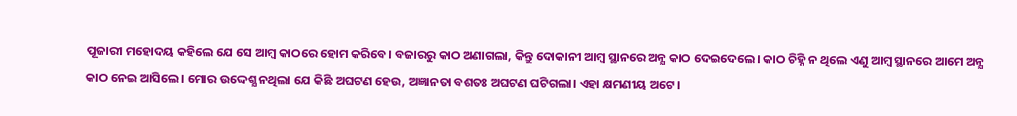ପୂଜାରୀ ମହୋଦୟ କହିଲେ ଯେ ସେ ଆମ୍ବ କାଠରେ ହୋମ କରିବେ। ବଜାରରୁ କାଠ ଅଣାଗଲା, କିନ୍ତୁ ଦୋକାନୀ ଆମ୍ବ ସ୍ଥାନରେ ଅନ୍ଯ କାଠ ଦେଇଦେଲେ। କାଠ ଚିହ୍ନି ନ ଥିଲେ ଏଣୁ ଆମ୍ବ ସ୍ଥାନରେ ଆମେ ଅନ୍ଯ କାଠ ନେଇ ଆସିଲେ। ମୋର ଉଦ୍ଦେଶ୍ଯ ନଥିଲା ଯେ କିଛି ଅଘଟଣ ହେଉ, ଅଜ୍ଞାନତା ବଶତଃ ଅଘଟଣ ଘଟିଗଲା। ଏହା କ୍ଷମଣୀୟ ଅଟେ।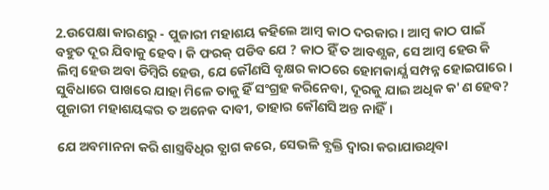2.ଉପେକ୍ଷା କାରଣରୁ - ପୁଜାରୀ ମହାଶୟ କହିଲେ ଆମ୍ବ କାଠ ଦରକାର। ଆମ୍ବ କାଠ ପାଇଁ ବହୁତ ଦୂର ଯିବାକୁ ହେବ । କି ଫରକ୍ ପଡିବ ଯେ ? କାଠ ହିଁ ତ ଆବଶ୍ଯକ, ସେ ଆମ୍ବ ହେଉ କି ଲିମ୍ବ ହେଉ ଅବା ଡିମ୍ବିରି ହେଉ, ଯେ କୌଣସି ବୃକ୍ଷର କାଠରେ ହୋମକାର୍ଯ୍ଯ ସମ୍ପନ୍ନ ହୋଇପାରେ। ସୁବିଧାରେ ପାଖରେ ଯାହା ମିଳେ ତାକୁ ହିଁ ସ‍ଂଗ୍ରହ କରିନେବା, ଦୂରକୁ ଯାଇ ଅଧିକ କ'ଣ ହେବ? ପୂଜାରୀ ମହାଶୟଙ୍କର ତ ଅନେକ ଦାବୀ, ତାହାର କୌଣସି ଅନ୍ତ ନାହିଁ।

ଯେ ଅବମାନନା କରି ଶାସ୍ତ୍ରବିଧିର ତ୍ଯାଗ କରେ, ସେଭଳି ବ୍ଯକ୍ତି ଦ୍ବାରା କରାଯାଉଥିବା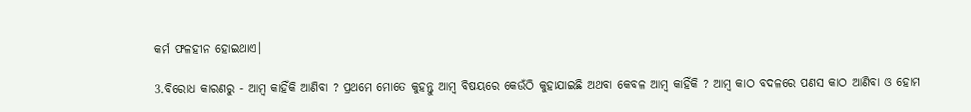କର୍ମ ଫଳହୀନ ହୋଇଥାଏ।

3.ବିରୋଧ କାରଣରୁ - ଆମ୍ବ କାହିଁକି ଆଣିବା ? ପ୍ରଥମେ ମୋତେ କୁହନ୍ତୁ ଆମ୍ବ ବିଷୟରେ କେଉଁଠି କୁହାଯାଇଛି ଅଥବା କେବଳ ଆମ୍ବ କାହିଁକି ? ଆମ୍ବ କାଠ ବଦଳରେ ପଣସ କାଠ ଆଣିବା ଓ ହୋମ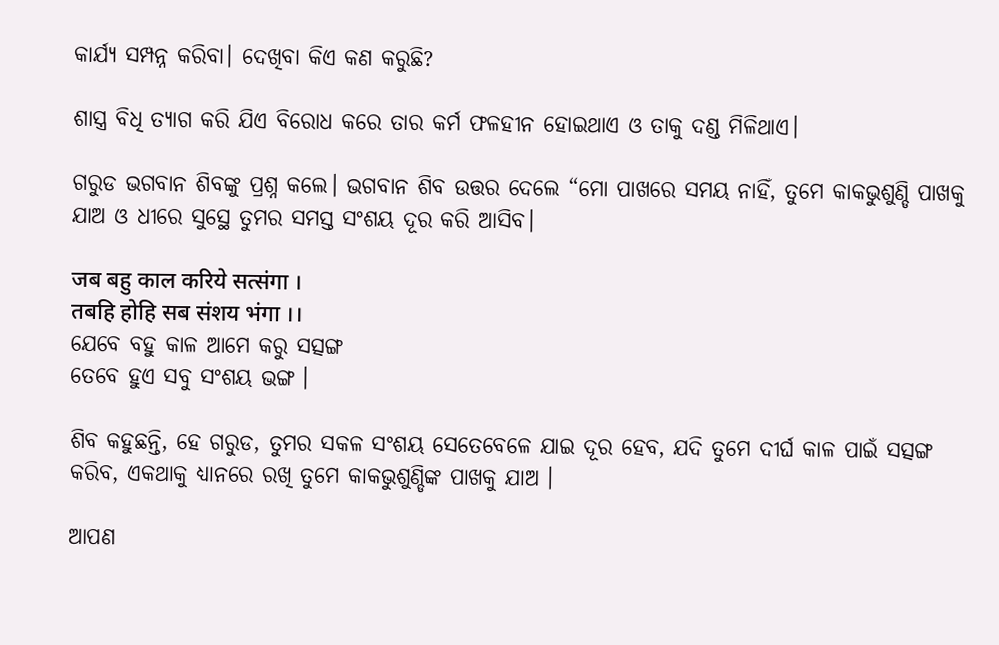କାର୍ଯ୍ଯ ସମ୍ପନ୍ନ କରିବା। ଦେଖିବା କିଏ କଣ କରୁଛି?

ଶାସ୍ତ୍ର ବିଧି ତ୍ଯାଗ କରି ଯିଏ ବିରୋଧ କରେ ତାର କର୍ମ ଫଳହୀନ ହୋଇଥାଏ ଓ ତାକୁ ଦଣ୍ଡ ମିଳିଥାଏ।

ଗରୁଡ ଭଗବାନ ଶିବଙ୍କୁ ପ୍ରଶ୍ନ କଲେ। ଭଗବାନ ଶିବ ଉତ୍ତର ଦେଲେ “ମୋ ପାଖରେ ସମୟ ନାହିଁ, ତୁମେ କାକଭୁଶୁଣ୍ଡି ପାଖକୁ ଯାଅ ଓ ଧୀରେ ସୁସ୍ଥେ ତୁମର ସମସ୍ତ ସଂଶୟ ଦୂର କରି ଆସିବ।

जब बहु काल करिये सत्संगा ।
तबहि होहि सब संशय भंगा ।।
ଯେବେ ବହୁ କାଳ ଆମେ କରୁ ସତ୍ସଙ୍ଗ
ତେବେ ହୁଏ ସବୁ ସଂଶୟ ଭଙ୍ଗ ।

ଶିବ କହୁଛନ୍ତି, ହେ ଗରୁଡ, ତୁମର ସକଳ ସଂଶୟ ସେତେବେଳେ ଯାଇ ଦୂର ହେବ, ଯଦି ତୁମେ ଦୀର୍ଘ କାଳ ପାଇଁ ସତ୍ସଙ୍ଗ କରିବ, ଏକଥାକୁ ଧ୍ଯାନରେ ରଖି ତୁମେ କାକଭୁଶୁଣ୍ଡିଙ୍କ ପାଖକୁ ଯାଅ ।

ଆପଣ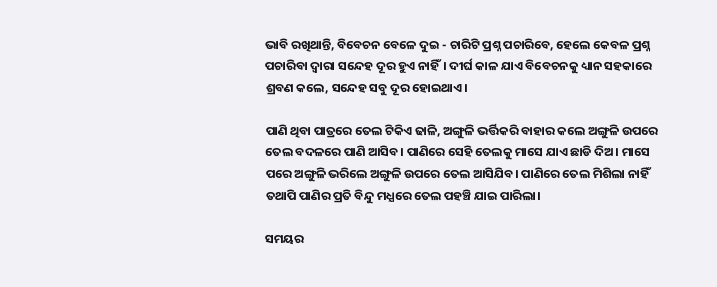ଭାବି ରଖିଥାନ୍ତି, ବିବେଚନ ବେଳେ ଦୁଇ - ଚାରିଟି ପ୍ରଶ୍ନ ପଚାରିବେ, ହେଲେ କେବଳ ପ୍ରଶ୍ନ ପଚାରିବା ଦ୍ବାରା ସନ୍ଦେହ ଦୂର ହୁଏ ନାହିଁ। ଦୀର୍ଘ କାଳ ଯାଏ ବିବେଚନକୁ ଧ୍ୟାନ ସହକାରେ ଶ୍ରବଣ କଲେ, ସନ୍ଦେହ ସବୁ ଦୂର ହୋଇଥାଏ।

ପାଣି ଥିବା ପାତ୍ରରେ ତେଲ ଟିକିଏ ଢାଳି, ଅଙ୍ଗୁଳି ଭର୍ତ୍ତିକରି ବାହାର କଲେ ଅଙ୍ଗୁଳି ଉପରେ ତେଲ ବଦଳରେ ପାଣି ଆସିବ। ପାଣିରେ ସେହି ତେଲକୁ ମାସେ ଯାଏ ଛାଡି ଦିଅ। ମାସେ ପରେ ଅଙ୍ଗୁଳି ଭରିଲେ ଅଙ୍ଗୁଳି ଉପରେ ତେଲ ଆସିଯିବ। ପାଣିରେ ତେଲ ମିଶିଲା ନାହିଁ ତଥାପି ପାଣିର ପ୍ରତି ବିନ୍ଦୁ ମଧ୍ଯରେ ତେଲ ପହଞ୍ଚି ଯାଇ ପାରିଲା।

ସମୟର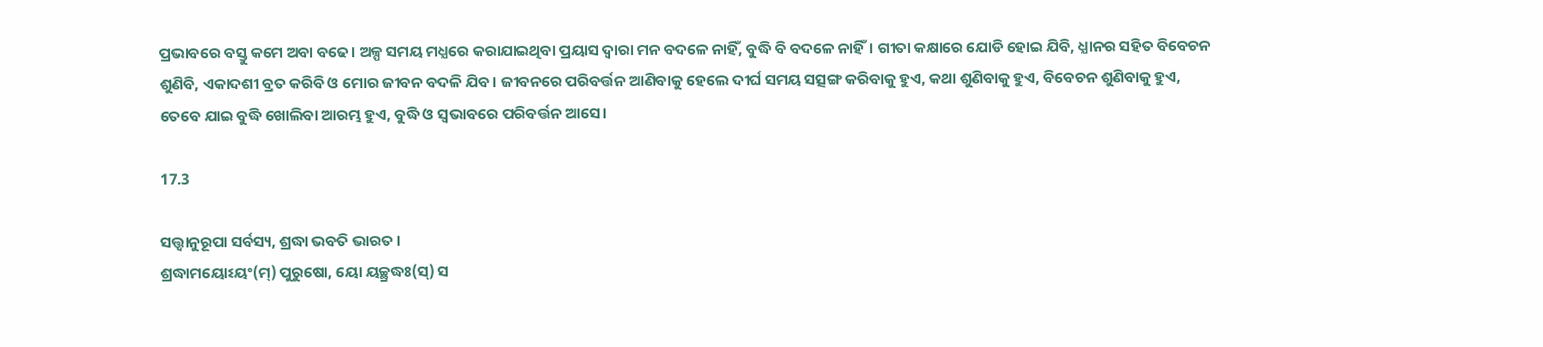ପ୍ରଭାବରେ ବସ୍ତୁ କମେ ଅବା ବଢେ। ଅଳ୍ପ ସମୟ ମଧ୍ଯରେ କରାଯାଇଥିବା ପ୍ରୟାସ ଦ୍ବାରା ମନ ବଦଳେ ନାହିଁ, ବୁଦ୍ଧି ବି ବଦଳେ ନାହିଁ। ଗୀତା କକ୍ଷାରେ ଯୋଡି ହୋଇ ଯିବି, ଧ୍ଯାନର ସହିତ ବିବେଚନ ଶୁଣିବି, ଏକାଦଶୀ ବ୍ରତ କରିବି ଓ ମୋର ଜୀବନ ବଦଳି ଯିବ। ଜୀବନରେ ପରିବର୍ତ୍ତନ ଆଣିବାକୁ ହେଲେ ଦୀର୍ଘ ସମୟ ସତ୍ସଙ୍ଗ କରିବାକୁ ହୁଏ, କଥା ଶୁଣିବାକୁ ହୁଏ, ବିବେଚନ ଶୁଣିବାକୁ ହୁଏ, ତେବେ ଯାଇ ବୁଦ୍ଧି ଖୋଲିବା ଆରମ୍ଭ ହୁଏ, ବୁଦ୍ଧି ଓ ସ୍ବଭାବରେ ପରିବର୍ତ୍ତନ ଆସେ।

17.3

ସତ୍ତ୍ୱାନୁରୂପା ସର୍ବସ୍ୟ, ଶ୍ରଦ୍ଧା ଭବତି ଭାରତ ।
ଶ୍ରଦ୍ଧାମୟୋଽୟଂ(ମ୍) ପୁରୁଷୋ, ୟୋ ୟଚ୍ଛ୍ରଦ୍ଧଃ(ସ୍) ସ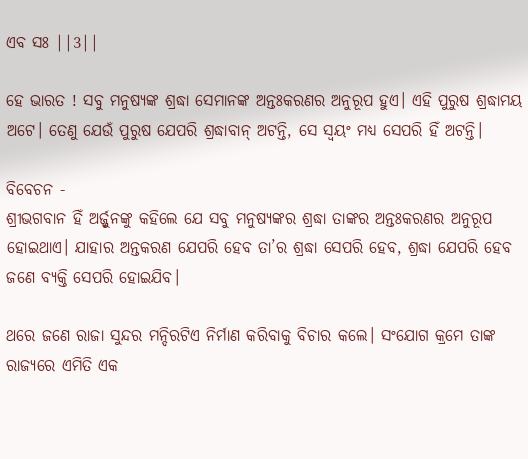ଏବ ସଃ ||3||

ହେ ଭାରତ ! ସବୁ ମନୁଷ୍ୟଙ୍କ ଶ୍ରଦ୍ଧା ସେମାନଙ୍କ ଅନ୍ତଃକରଣର ଅନୁରୂପ ହୁଏ। ଏହି ପୁରୁଷ ଶ୍ରଦ୍ଧାମୟ ଅଟେ। ତେଣୁ ଯେଉଁ ପୁରୁଷ ଯେପରି ଶ୍ରଦ୍ଧାବାନ୍‌ ଅଟନ୍ତି, ସେ ସ୍ୱୟଂ ମଧ୍ୟ ସେପରି ହିଁ ଅଟନ୍ତି।

ବିବେଚନ -
ଶ୍ରୀଭଗବାନ ହିଁ ଅର୍ଜ୍ଜୁନଙ୍କୁ କହିଲେ ଯେ ସବୁ ମନୁଷ୍ଯଙ୍କର ଶ୍ରଦ୍ଧା ତାଙ୍କର ଅନ୍ତଃକରଣର ଅନୁରୂପ ହୋଇଥାଏ। ଯାହାର ଅନ୍ତକରଣ ଯେପରି ହେବ ତା’ର ଶ୍ରଦ୍ଧା ସେପରି ହେବ, ଶ୍ରଦ୍ଧା ଯେପରି ହେବ ଜଣେ ବ୍ଯକ୍ତି ସେପରି ହୋଇଯିବ।

ଥରେ ଜଣେ ରାଜା ସୁନ୍ଦର ମନ୍ଦିରଟିଏ ନିର୍ମାଣ କରିବାକୁ ବିଚାର କଲେ। ସଂଯୋଗ କ୍ରମେ ତାଙ୍କ ରାଜ୍ଯରେ ଏମିତି ଏକ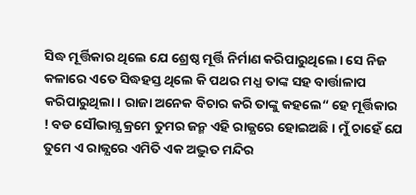ସିଦ୍ଧ ମୂର୍ତ୍ତିକାର ଥିଲେ ଯେ ଶ୍ରେଷ୍ଠ ମୂର୍ତ୍ତି ନିର୍ମାଣ କରିପାରୁଥିଲେ। ସେ ନିଜ କଳାରେ ଏତେ ସିଦ୍ଧହସ୍ତ ଥିଲେ କି ପଥର ମଧ୍ଯ ତାଙ୍କ ସହ ବାର୍ତ୍ତାଳାପ କରିପାରୁଥିଲା। ରାଜା ଅନେକ ବିଚାର କରି ତାଙ୍କୁ କହଲେ“ ହେ ମୂର୍ତ୍ତିକାର ! ବଡ ସୌଭାଗ୍ଯ କ୍ରମେ ତୁମର ଜନ୍ମ ଏହି ରାଜ୍ଯରେ ହୋଇଅଛି। ମୁଁ ଚାହେଁ ଯେ ତୁମେ ଏ ରାଜ୍ଯରେ ଏମିତି ଏକ ଅଦ୍ଭୁତ ମନ୍ଦିର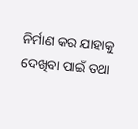ନିର୍ମାଣ କର ଯାହାକୁ ଦେଖିବା ପାଇଁ ତଥା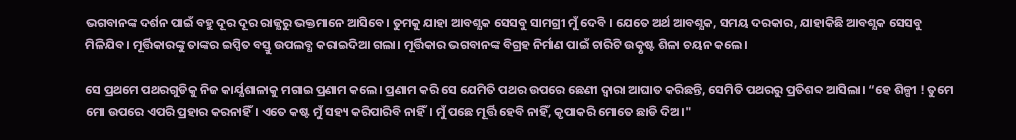ଭଗବାନଙ୍କ ଦର୍ଶନ ପାଇଁ ବହୁ ଦୂର ଦୂର ରାଜ୍ଯରୁ ଭକ୍ତମାନେ ଆସିବେ। ତୁମକୁ ଯାହା ଆବଶ୍ଯକ ସେସବୁ ସାମଗ୍ରୀ ମୁଁ ଦେବି । ଯେତେ ଅର୍ଥ ଆବଶ୍ଯକ, ସମୟ ଦରକାର, ଯାହାକିଛି ଆବଶ୍ଯକ ସେସବୁ ମିଳିଯିବ। ମୂର୍ତ୍ତିକାରଙ୍କୁ ତାଙ୍କର ଇପ୍ସିତ ବସ୍ତୁ ଉପଲବ୍ଧ କରାଇଦିଆ ଗଲା। ମୂର୍ତ୍ତିକାର ଭଗବାନଙ୍କ ବିଗ୍ରହ ନିର୍ମାଣ ପାଇଁ ଚାରିଟି ଉତ୍କୃଷ୍ଟ ଶିଳା ଚୟନ କଲେ।

ସେ ପ୍ରଥମେ ପଥରଗୁଡିକୁ ନିଜ କାର୍ଯ୍ଯଶାଳାକୁ ମଗାଇ ପ୍ରଣାମ କଲେ। ପ୍ରଣାମ କରି ସେ ଯେମିତି ପଥର ଉପରେ ଛେଣୀ ଦ୍ବାରା ଆଘାତ କରିଛନ୍ତି, ସେମିତି ପଥରରୁ ପ୍ରତିଶବ୍ଦ ଆସିଲା। “ହେ ଶିଳ୍ପୀ ! ତୁମେ ମୋ ଉପରେ ଏପରି ପ୍ରହାର କରନାହିଁ। ଏତେ କଷ୍ଟ ମୁଁ ସହ୍ୟ କରିପାରିବି ନାହିଁ। ମୁଁ ପଛେ ମୂର୍ତ୍ତି ହେବି ନାହିଁ, କୃପାକରି ମୋତେ ଛାଡି ଦିଅ।"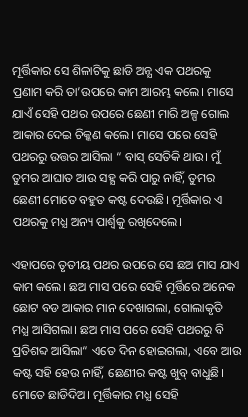ମୂର୍ତ୍ତିକାର ସେ ଶିଳାଟିକୁ ଛାଡି ଅନ୍ଯ ଏକ ପଥରକୁ ପ୍ରଣାମ କରି ତା’ଉପରେ କାମ ଆରମ୍ଭ କଲେ। ମାସେ ଯାଏଁ ସେହି ପଥର ଉପରେ ଛେଣୀ ମାରି ଅଳ୍ପ ଗୋଲ ଆକାର ଦେଇ ଚିକ୍କଣ କଲେ। ମାସେ ପରେ ସେହି ପଥରରୁ ଉତ୍ତର ଆସିଲା “ ବାସ୍ ସେତିକି ଥାଉ। ମୁଁ ତୁମର ଆଘାତ ଆଉ ସହ୍ଯ କରି ପାରୁ ନାହିଁ, ତୁମର ଛେଣୀ ମୋତେ ବହୁତ କଷ୍ଟ ଦେଉଛି। ମୂର୍ତ୍ତିକାର ଏ ପଥରକୁ ମଧ୍ଯ ଅନ୍ୟ ପାର୍ଶ୍ବକୁ ରଖିଦେଲେ।

ଏହାପରେ ତୃତୀୟ ପଥର ଉପରେ ସେ ଛଅ ମାସ ଯାଏ କାମ କଲେ। ଛଅ ମାସ ପରେ ସେହି ମୂର୍ତ୍ତିରେ ଅନେକ ଛୋଟ ବଡ ଆକାର ମାନ ଦେଖାଗଲା, ଗୋଲାକୃତି ମଧ୍ଯ ଆସିଗଲା। ଛଅ ମାସ ପରେ ସେହି ପଥରରୁ ବି ପ୍ରତିଶବ୍ଦ ଆସିଲା“ ଏତେ ଦିନ ହୋଇଗଲା, ଏବେ ଆଉ କଷ୍ଟ ସହି ହେଉ ନାହିଁ, ଛେଣୀର କଷ୍ଟ ଖୁବ୍ ବାଧୁଛି। ମୋତେ ଛାଡିଦିଅ। ମୂର୍ତ୍ତିକାର ମଧ୍ଯ ସେହି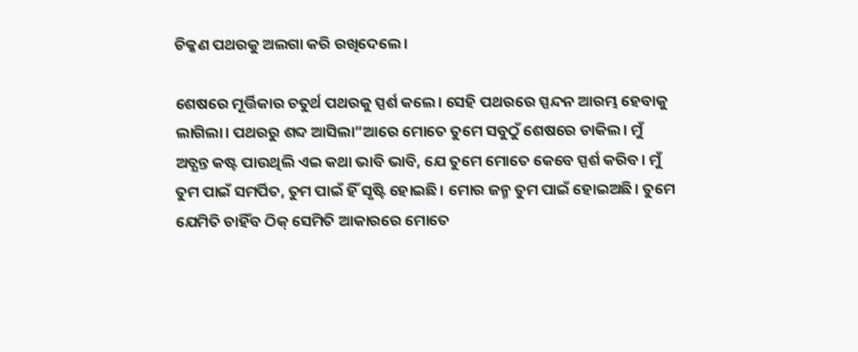ଚିକ୍କଣ ପଥରକୁ ଅଲଗା କରି ରଖିଦେଲେ।

ଶେଷରେ ମୂର୍ତ୍ତିକାର ଚତୁର୍ଥ ପଥରକୁ ସ୍ପର୍ଶ କଲେ। ସେହି ପଥରରେ ସ୍ପନ୍ଦନ ଆରମ୍ଭ ହେବାକୁ ଲାଗିଲା। ପଥରରୁ ଶବ୍ଦ ଆସିଲା“ଆରେ ମୋତେ ତୁମେ ସବୁଠୁଁ ଶେଷରେ ଡାକିଲ। ମୁଁ ଅତ୍ଯନ୍ତ କଷ୍ଟ ପାଉଥିଲି ଏଇ କଥା ଭାବି ଭାବି, ଯେ ତୁମେ ମୋତେ କେବେ ସ୍ପର୍ଶ କରିବ। ମୁଁ ତୁମ ପାଇଁ ସମର୍ପିତ, ତୁମ ପାଇଁ ହିଁ ସୃଷ୍ଟି ହୋଇଛି। ମୋର ଜନ୍ମ ତୁମ ପାଇଁ ହୋଇଅଛି। ତୁମେ ଯେମିତି ଚାହିଁବ ଠିକ୍ ସେମିତି ଆକାରରେ ମୋତେ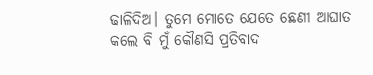ଢାଳିଦିଅ। ତୁମେ ମୋତେ ଯେତେ ଛେଣୀ ଆଘାତ କଲେ ବି ମୁଁ କୌଣସି ପ୍ରତିବାଦ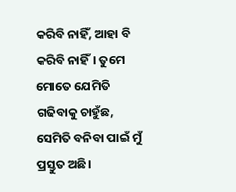କରିବି ନାହିଁ, ଆହା ବି କରିବି ନାହିଁ। ତୁମେ ମୋତେ ଯେମିତି ଗଢିବାକୁ ଚାହୁଁଛ, ସେମିତି ବନିବା ପାଇଁ ମୁଁ ପ୍ରସ୍ତୁତ ଅଛି।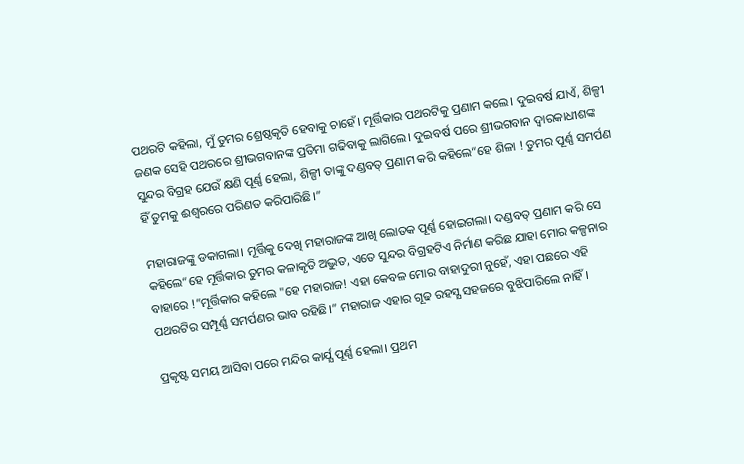ପଥରଟି କହିଲା, ମୁଁ ତୁମର ଶ୍ରେଷ୍ଠକୃତି ହେବାକୁ ଚାହେଁ। ମୂର୍ତ୍ତିକାର ପଥରଟିକୁ ପ୍ରଣାମ କଲେ। ଦୁଇବର୍ଷ ଯାଏଁ, ଶିଳ୍ପୀ ଜଣକ ସେହି ପଥରରେ ଶ୍ରୀଭଗବାନଙ୍କ ପ୍ରତିମା ଗଢିବାକୁ ଲାଗିଲେ। ଦୁଇବର୍ଷ ପରେ ଶ୍ରୀଭଗବାନ ଦ୍ବାରକାଧୀଶଙ୍କ ସୁନ୍ଦର ବିଗ୍ରହ ଯେଉଁ କ୍ଷଣି ପୂର୍ଣ୍ଣ ହେଲା, ଶିଳ୍ପୀ ତାଙ୍କୁ ଦଣ୍ଡବତ୍ ପ୍ରଣାମ କରି କହିଲେ“ହେ ଶିଳା ! ତୁମର ପୂର୍ଣ୍ଣ ସମର୍ପଣ ହିଁ ତୁମକୁ ଈଶ୍ବରରେ ପରିଣତ କରିପାରିଛି।”

ମହାରାଜଙ୍କୁ ଡକାଗଲା। ମୂର୍ତ୍ତିକୁ ଦେଖି ମହାରାଜଙ୍କ ଆଖି ଲୋତକ ପୂର୍ଣ୍ଣ ହୋଇଗଲା। ଦଣ୍ଡବତ୍ ପ୍ରଣାମ କରି ସେ କହିଲେ“ହେ ମୂର୍ତ୍ତିକାର ତୁମର କଳାକୃତି ଅଦ୍ଭୁତ, ଏତେ ସୁନ୍ଦର ବିଗ୍ରହଟିଏ ନିର୍ମାଣ କରିଛ ଯାହା ମୋର କଳ୍ପନାର ବାହାରେ !”ମୂର୍ତ୍ତିକାର କହିଲେ "ହେ ମହାରାଜ! ଏହା କେବଳ ମୋର ବାହାଦୁରୀ ନୁହେଁ, ଏହା ପଛରେ ଏହି ପଥରଟିର ସମ୍ପୂର୍ଣ୍ଣ ସମର୍ପଣର ଭାବ ରହିଛି।” ମହାରାଜ ଏହାର ଗୂଢ ରହସ୍ଯ ସହଜରେ ବୁଝିପାରିଲେ ନାହିଁ।

ପ୍ରକୃଷ୍ଟ ସମୟ ଆସିବା ପରେ ମନ୍ଦିର କାର୍ଯ୍ଯ ପୂର୍ଣ୍ଣ ହେଲା। ପ୍ରଥମ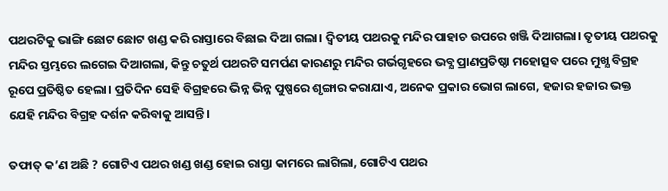ପଥରଟିକୁ ଭାଙ୍ଗି ଛୋଟ ଛୋଟ ଖଣ୍ଡ କରି ରାସ୍ତାରେ ବିଛାଇ ଦିଆ ଗଲା। ଦ୍ବିତୀୟ ପଥରକୁ ମନ୍ଦିର ପାହାଚ ଉପରେ ଖଞ୍ଜି ଦିଆଗଲା। ତୃତୀୟ ପଥରକୁ ମନ୍ଦିର ସ୍ତମ୍ଭରେ ଲଗେଇ ଦିଆଗଲା, କିନ୍ତୁ ଚତୁର୍ଥ ପଥରଟି ସମର୍ପଣ କାରଣରୁ ମନ୍ଦିର ଗର୍ଭଗୃହରେ ଭବ୍ଯ ପ୍ରାଣପ୍ରତିଷ୍ଠା ମହୋତ୍ସବ ପରେ ମୁଖ୍ଯ ବିଗ୍ରହ ରୂପେ ପ୍ରତିଷ୍ଠିତ ହେଲା। ପ୍ରତିଦିନ ସେହି ବିଗ୍ରହରେ ଭିନ୍ନ ଭିନ୍ନ ପୁଷ୍ପରେ ଶୃଙ୍ଗାର କରାଯାଏ, ଅନେକ ପ୍ରକାର ଭୋଗ ଲାଗେ, ହଜାର ହଜାର ଭକ୍ତ ଯେହି ମନ୍ଦିର ବିଗ୍ରହ ଦର୍ଶନ କରିବାକୁ ଆସନ୍ତି।

ତଫାତ୍ କ’ଣ ଅଛି ? ଗୋଟିଏ ପଥର ଖଣ୍ଡ ଖଣ୍ଡ ହୋଇ ରାସ୍ତା କାମରେ ଲାଗିଲା, ଗୋଟିଏ ପଥର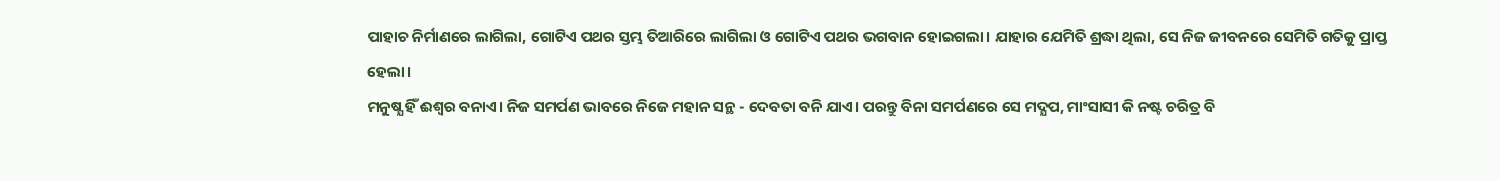ପାହାଚ ନିର୍ମାଣରେ ଲାଗିଲା, ଗୋଟିଏ ପଥର ସ୍ତମ୍ଭ ତିଆରିରେ ଲାଗିଲା ଓ ଗୋଟିଏ ପଥର ଭଗବାନ ହୋଇଗଲା। ଯାହାର ଯେମିତି ଶ୍ରଦ୍ଧା ଥିଲା, ସେ ନିଜ ଜୀବନରେ ସେମିତି ଗତିକୁ ପ୍ରାପ୍ତ ହେଲା।
ମନୁଷ୍ଯ ହିଁ ଈଶ୍ବର ବନାଏ। ନିଜ ସମର୍ପଣ ଭାବରେ ନିଜେ ମହାନ ସନ୍ଥ - ଦେବତା ବନି ଯାଏ। ପରନ୍ତୁ ବିନା ସମର୍ପଣରେ ସେ ମଦ୍ଯପ, ମାଂସାସୀ କି ନଷ୍ଟ ଚରିତ୍ର ବି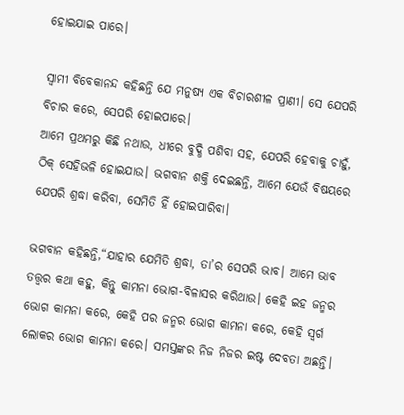ହୋଇଯାଇ ପାରେ।

ସ୍ବାମୀ ବିବେକାନନ୍ଦ କହିଛନ୍ତି ଯେ ମନୁଷ୍ଯ ଏକ ବିଚାରଶୀଳ ପ୍ରାଣୀ। ସେ ଯେପରି ବିଚାର କରେ, ସେପରି ହୋଇପାରେ।
ଆମେ ପ୍ରଥମରୁ କିଛି ନଥାଉ, ଧୀରେ ବୁଦ୍ଧି ପଶିବା ସହ, ଯେପରି ହେବାକୁ ଚାହୁଁ, ଠିକ୍ ସେହିଭଳି ହୋଇଯାଉ। ଭଗବାନ ଶକ୍ତି ଦେଇଛନ୍ତି, ଆମେ ଯେଉଁ ବିଷୟରେ ଯେପରି ଶ୍ରଦ୍ଧା କରିବା, ସେମିତି ହିଁ ହୋଇପାରିବା।

ଭଗବାନ କହିଛନ୍ତି,“ଯାହାର ଯେମିତି ଶ୍ରଦ୍ଧା, ତା’ର ସେପରି ଭାବ। ଆମେ ଭାବ ତତ୍ତ୍ବର କଥା କହୁ, କିନ୍ତୁ କାମନା ଭୋଗ-ବିଳାସର କରିଥାଉ। କେହି ଇହ ଜନ୍ମର ଭୋଗ କାମନା କରେ, କେହି ପର ଜନ୍ମର ଭୋଗ କାମନା କରେ, କେହି ସ୍ବର୍ଗ ଲୋକର ଭୋଗ କାମନା କରେ। ସମସ୍ତଙ୍କର ନିଜ ନିଜର ଇଷ୍ଟ ଦେବତା ଅଛନ୍ତି।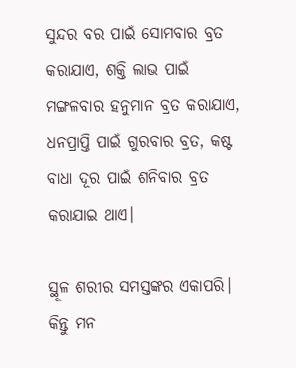ସୁନ୍ଦର ବର ପାଇଁ ସୋମବାର ବ୍ରତ କରାଯାଏ, ଶକ୍ତି ଲାଭ ପାଇଁ ମଙ୍ଗଳବାର ହନୁମାନ ବ୍ରତ କରାଯାଏ, ଧନପ୍ରାପ୍ତି ପାଇଁ ଗୁରବାର ବ୍ରତ, କଷ୍ଟ ବାଧା ଦୂର ପାଇଁ ଶନିବାର ବ୍ରତ କରାଯାଇ ଥାଏ।

ସ୍ଥୂଳ ଶରୀର ସମସ୍ତଙ୍କର ଏକାପରି। କିନ୍ତୁ ମନ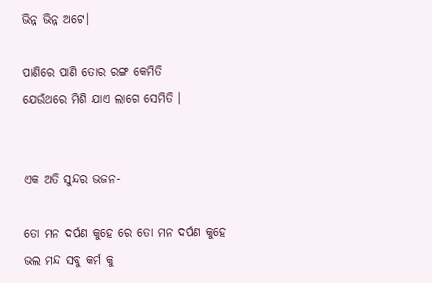ଭିନ୍ନ ଭିନ୍ନ ଅଟେ।

ପାଣିରେ ପାଣି ତୋର ରଙ୍ଗ କେମିତି
ଯେଉଁଥରେ ମିଶି ଯାଏ ଲାଗେ ସେମିତି ।


ଏକ ଅତି ସୁନ୍ଦର ଭଜନ-

ତୋ ମନ ଦର୍ପଣ କୁହେ ରେ ତୋ ମନ ଦର୍ପଣ କୁହେ
ଭଲ ମନ୍ଦ ସବୁ କର୍ମ କୁ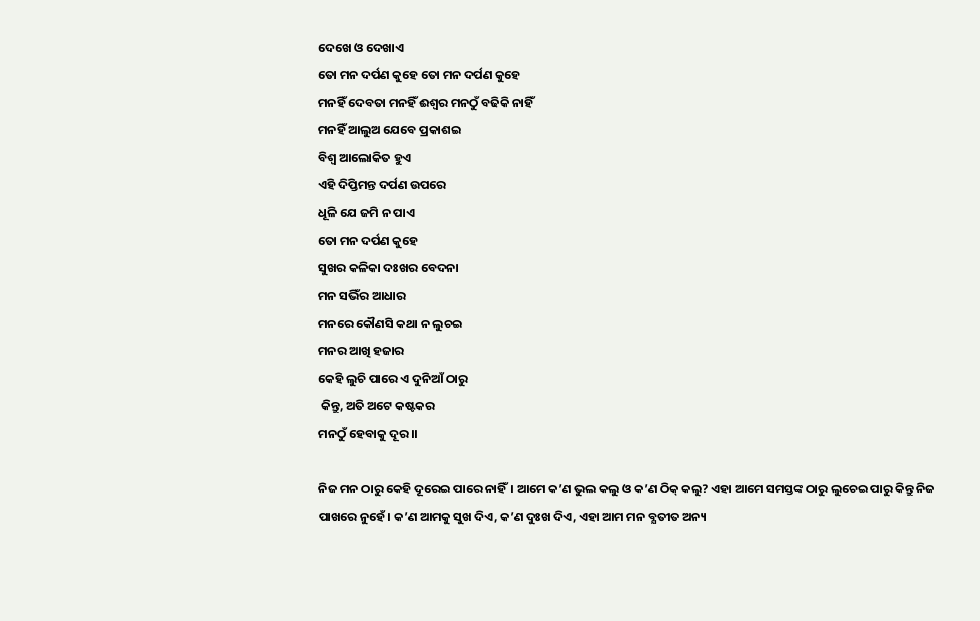ଦେଖେ ଓ ଦେଖାଏ
ତୋ ମନ ଦର୍ପଣ କୁହେ ତୋ ମନ ଦର୍ପଣ କୁହେ
ମନହିଁ ଦେବତା ମନହିଁ ଈଶ୍ବର ମନଠୁଁ ବଢିକି ନାହିଁ
ମନହିଁ ଆଲୁଅ ଯେବେ ପ୍ରକାଶଇ
ବିଶ୍ବ ଆଲୋକିତ ହୁଏ
ଏହି ଦିପ୍ତିମନ୍ତ ଦର୍ପଣ ଉପରେ
ଧୂଳି ଯେ ଜମି ନ ପାଏ
ତୋ ମନ ଦର୍ପଣ କୁହେ
ସୁଖର କଳିକା ଦଃଖର ବେଦନା
ମନ ସଭିଁର ଆଧାର
ମନରେ କୌଣସି କଥା ନ ଲୁଚଇ
ମନର ଆଖି ହଜାର
କେହି ଲୁଚି ପାରେ ଏ ଦୁନିଆଁ ଠାରୁ
 କିନ୍ତୁ, ଅତି ଅଟେ କଷ୍ଟକର
ମନଠୁଁ ହେବାକୁ ଦୂର।।

ନିଜ ମନ ଠାରୁ କେହି ଦୂରେଇ ପାରେ ନାହିଁ। ଆମେ କ’ଣ ଭୁଲ କଲୁ ଓ କ’ଣ ଠିକ୍ କଲୁ? ଏହା ଆମେ ସମସ୍ତଙ୍କ ଠାରୁ ଲୁଚେଇ ପାରୁ କିନ୍ତୁ ନିଜ ପାଖରେ ନୁହେଁ। କ’ଣ ଆମକୁ ସୁଖ ଦିଏ, କ’ଣ ଦୁଃଖ ଦିଏ, ଏହା ଆମ ମନ ବ୍ଯତୀତ ଅନ୍ୟ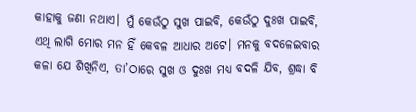କାହାକୁ ଜଣା ନଥାଏ। ମୁଁ କେଉଁଠୁ ସୁଖ ପାଇବି, କେଉଁଠୁ ଦୁଃଖ ପାଇବି, ଏଥି ଲାଗି ମୋର ମନ ହିଁ କେବଳ ଆଧାର ଅଟେ। ମନକୁ ବଦଳେଇବାର କଳା ଯେ ଶିଖିନିଏ, ତା’ଠାରେ ସୁଖ ଓ ଦୁଃଖ ମଧ୍ଯ ବଦଳି ଯିବ, ଶ୍ରଦ୍ଧା ବି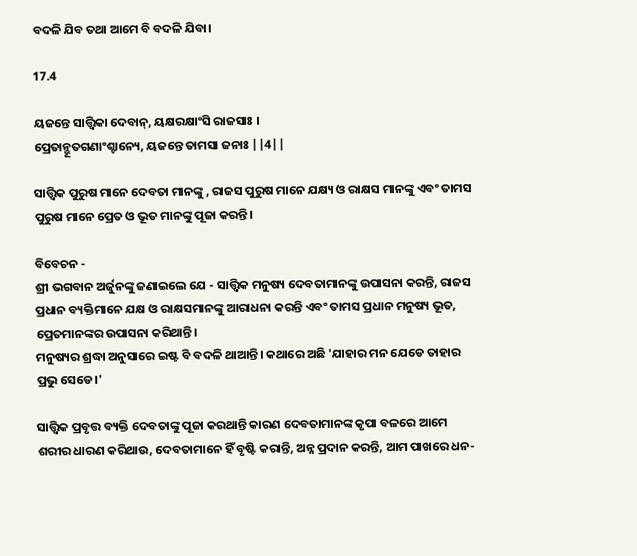ବଦଳି ଯିବ ତଥା ଆମେ ବି ବଦଳି ଯିବା।

17.4

ୟଜନ୍ତେ ସାତ୍ତ୍ୱିକା ଦେବାନ୍, ୟକ୍ଷରକ୍ଷାଂସି ରାଜସାଃ ।
ପ୍ରେତାନ୍ଭୂତଗଣାଂଶ୍ଚାନ୍ୟେ, ୟଜନ୍ତେ ତାମସା ଜନାଃ ||4||

ସାତ୍ତ୍ଵିକ ପୁରୁଷ ମାନେ ଦେବତା ମାନଙ୍କୁ , ରାଜସ ପୁରୁଷ ମାନେ ଯକ୍ଷ୍ୟ ଓ ରାକ୍ଷସ ମାନଙ୍କୁ ଏବଂ ତାମସ ପୁରୁଷ ମାନେ ପ୍ରେତ ଓ ଭୂତ ମାନଙ୍କୁ ପୂଜା କରନ୍ତି।

ବିବେଚନ -
ଶ୍ରୀ ଭଗବାନ ଅର୍ଜୁନଙ୍କୁ ଜଣାଇଲେ ଯେ - ସାତ୍ତ୍ବିକ ମନୁଷ୍ୟ ଦେବତାମାନଙ୍କୁ ଉପାସନା କରନ୍ତି, ରାଜସ ପ୍ରଧାନ ବ୍ୟକ୍ତିମାନେ ଯକ୍ଷ ଓ ରାକ୍ଷସମାନଙ୍କୁ ଆରାଧନା କରନ୍ତି ଏବଂ ତାମସ ପ୍ରଧାନ ମନୁଷ୍ୟ ଭୂତ, ପ୍ରେତମାନଙ୍କର ଉପାସନା କରିଥାନ୍ତି।
ମନୁଷ୍ୟର ଶ୍ରଦ୍ଧା ଅନୁସାରେ ଇଷ୍ଟ ବି ବଦଳି ଥାଆନ୍ତି। କଥାରେ ଅଛି 'ଯାହାର ମନ ଯେଡେ ତାହାର ପ୍ରଭୁ ସେଡେ।'

ସାତ୍ତ୍ବିକ ପ୍ରବୃତ୍ତ ବ୍ୟକ୍ତି ଦେବତାଙ୍କୁ ପୂଜା କରଥାନ୍ତି କାରଣ ଦେବତାମାନଙ୍କ କୃପା ବଳରେ ଆମେ ଶରୀର ଧାରଣ କରିଥାଉ, ଦେବତାମାନେ ହିଁ ବୃଷ୍ଟି କରାନ୍ତି, ଅନ୍ନ ପ୍ରଦାନ କରନ୍ତି, ଆମ ପାଖରେ ଧନ-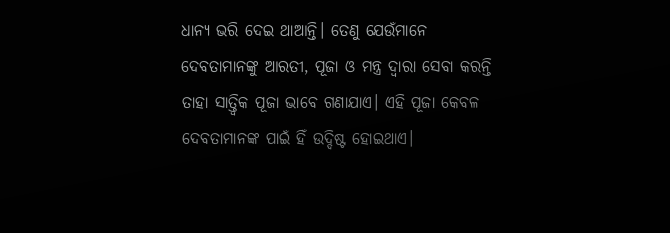ଧାନ୍ଯ ଭରି ଦେଇ ଥାଆନ୍ତି। ତେଣୁ ଯେଉଁମାନେ ଦେବତାମାନଙ୍କୁ ଆରତୀ, ପୂଜା ଓ ମନ୍ତ୍ର ଦ୍ୱାରା ସେବା କରନ୍ତି ତାହା ସାତ୍ତ୍ୱିକ ପୂଜା ଭାବେ ଗଣାଯାଏ। ଏହି ପୂଜା କେବଳ ଦେବତାମାନଙ୍କ ପାଇଁ ହିଁ ଉଦ୍ଦିଷ୍ଟ ହୋଇଥାଏ।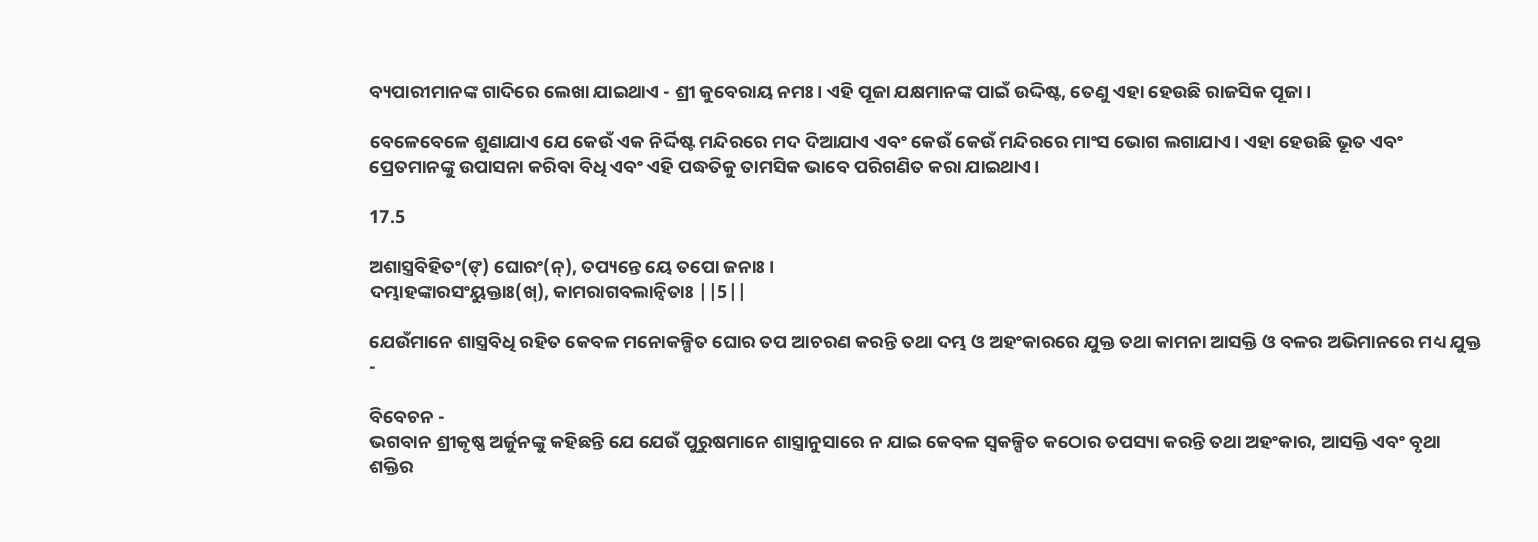ବ‍୍ୟପାରୀମାନଙ୍କ ଗାଦିରେ ଲେଖା ଯାଇଥାଏ - ଶ୍ରୀ କୁବେରାୟ ନମଃ। ଏହି ପୂଜା ଯକ୍ଷମାନଙ୍କ ପାଇଁ ଉଦ୍ଦିଷ୍ଟ, ତେଣୁ ଏହା ହେଉଛି ରାଜସିକ ପୂଜା।

ବେଳେବେଳେ ଶୁଣାଯାଏ ଯେ କେଉଁ ଏକ ନିର୍ଦ୍ଦିଷ୍ଟ ମନ୍ଦିରରେ ମଦ ଦିଆଯାଏ ଏବଂ କେଉଁ କେଉଁ ମନ୍ଦିରରେ ମାଂସ ଭୋଗ ଲଗାଯାଏ। ଏହା ହେଉଛି ଭୂତ ଏବଂ ପ୍ରେତମାନଙ୍କୁ ଉପାସନା କରିବା ବିଧି ଏବଂ ଏହି ପଦ୍ଧତିକୁ ତାମସିକ ଭାବେ ପରିଗଣିତ କରା ଯାଇଥାଏ।

17.5

ଅଶାସ୍ତ୍ରବିହିତଂ(ଙ୍) ଘୋରଂ(ନ୍), ତପ୍ୟନ୍ତେ ୟେ ତପୋ ଜନାଃ ।
ଦମ୍ଭାହଙ୍କାରସଂୟୁକ୍ତାଃ(ଖ୍), କାମରାଗବଲାନ୍ୱିତାଃ ||5||

ଯେଉଁମାନେ ଶାସ୍ତ୍ରବିଧି ରହିତ କେବଳ ମନୋକଳ୍ପିତ ଘୋର ତପ ଆଚରଣ କରନ୍ତି ତଥା ଦମ୍ଭ ଓ ଅହଂକାରରେ ଯୁକ୍ତ ତଥା କାମନା ଆସକ୍ତି ଓ ବଳର ଅଭିମାନରେ ମଧ୍ୟ ଯୁକ୍ତ -

ବିବେଚନ -
ଭଗବାନ ଶ୍ରୀକୃଷ୍ଣ ଅର୍ଜୁନଙ୍କୁ କହିଛନ୍ତି ଯେ ଯେଉଁ ପୁରୁଷମାନେ ଶାସ୍ତ୍ରାନୁସାରେ ନ ଯାଇ କେବଳ ସ୍ବକଳ୍ପିତ କଠୋର ତପସ୍ୟା କରନ୍ତି ତଥା ଅହଂକାର, ଆସକ୍ତି ଏବଂ ବୃଥା ଶକ୍ତିର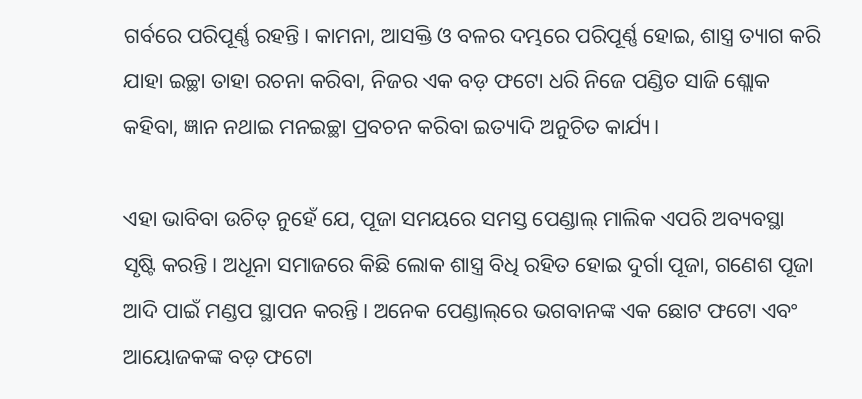ଗର୍ବରେ ପରିପୂର୍ଣ୍ଣ ରହନ୍ତି। କାମନା, ଆସକ୍ତି ଓ ବଳର ଦମ୍ଭରେ ପରିପୂର୍ଣ୍ଣ ହୋଇ, ଶାସ୍ତ୍ର ତ୍ୟାଗ କରି ଯାହା ଇଚ୍ଛା ତାହା ରଚନା କରିବା, ନିଜର ଏକ ବଡ଼ ଫଟୋ ଧରି ନିଜେ ପଣ୍ଡିତ ସାଜି ଶ୍ଲୋକ କହିବା, ଜ୍ଞାନ ନଥାଇ ମନଇଚ୍ଛା ପ୍ରବଚନ କରିବା ଇତ୍ୟାଦି ଅନୁଚିତ କାର୍ଯ୍ୟ।

ଏହା ଭାବିବା ଉଚିତ୍ ନୁହେଁ ଯେ, ପୂଜା ସମୟରେ ସମସ୍ତ ପେଣ୍ଡାଲ୍ ମାଲିକ ଏପରି ଅବ୍ୟବସ୍ଥା ସୃଷ୍ଟି କରନ୍ତି। ଅଧୂନା ସମାଜରେ କିଛି ଲୋକ ଶାସ୍ତ୍ର ବିଧି ରହିତ ହୋଇ ଦୁର୍ଗା ପୂଜା, ଗଣେଶ ପୂଜା ଆଦି ପାଇଁ ମଣ୍ଡପ ସ୍ଥାପନ କରନ୍ତି। ଅନେକ ପେଣ୍ଡାଲ୍‌ରେ ଭଗବାନଙ୍କ ଏକ ଛୋଟ ଫଟୋ ଏବଂ ଆୟୋଜକଙ୍କ ବଡ଼ ଫଟୋ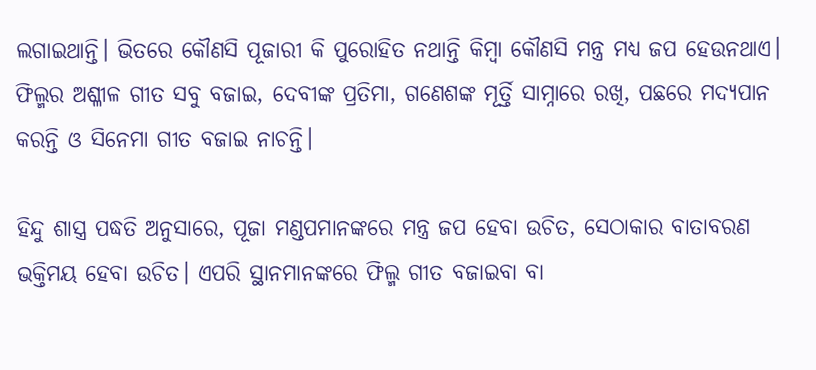ଲଗାଇଥାନ୍ତି। ଭିତରେ କୌଣସି ପୂଜାରୀ କି ପୁରୋହିତ ନଥାନ୍ତି କିମ୍ବା କୌଣସି ମନ୍ତ୍ର ମଧ୍ୟ ଜପ ହେଉନଥାଏ। ଫିଲ୍ମର ଅଶ୍ଳୀଳ ଗୀତ ସବୁ ବଜାଇ, ଦେବୀଙ୍କ ପ୍ରତିମା, ଗଣେଶଙ୍କ ମୂର୍ତ୍ତି ସାମ୍ନାରେ ରଖି, ପଛରେ ମଦ୍ୟପାନ କରନ୍ତି ଓ ସିନେମା ଗୀତ ବଜାଇ ନାଚନ୍ତି।

ହିନ୍ଦୁ ଶାସ୍ତ୍ର ପଦ୍ଧତି ଅନୁସାରେ, ପୂଜା ମଣ୍ଡପମାନଙ୍କରେ ମନ୍ତ୍ର ଜପ ହେବା ଉଚିତ, ସେଠାକାର ବାତାବରଣ ଭକ୍ତିମୟ ହେବା ଉଚିତ। ଏପରି ସ୍ଥାନମାନଙ୍କରେ ଫିଲ୍ମ ଗୀତ ବଜାଇବା ବା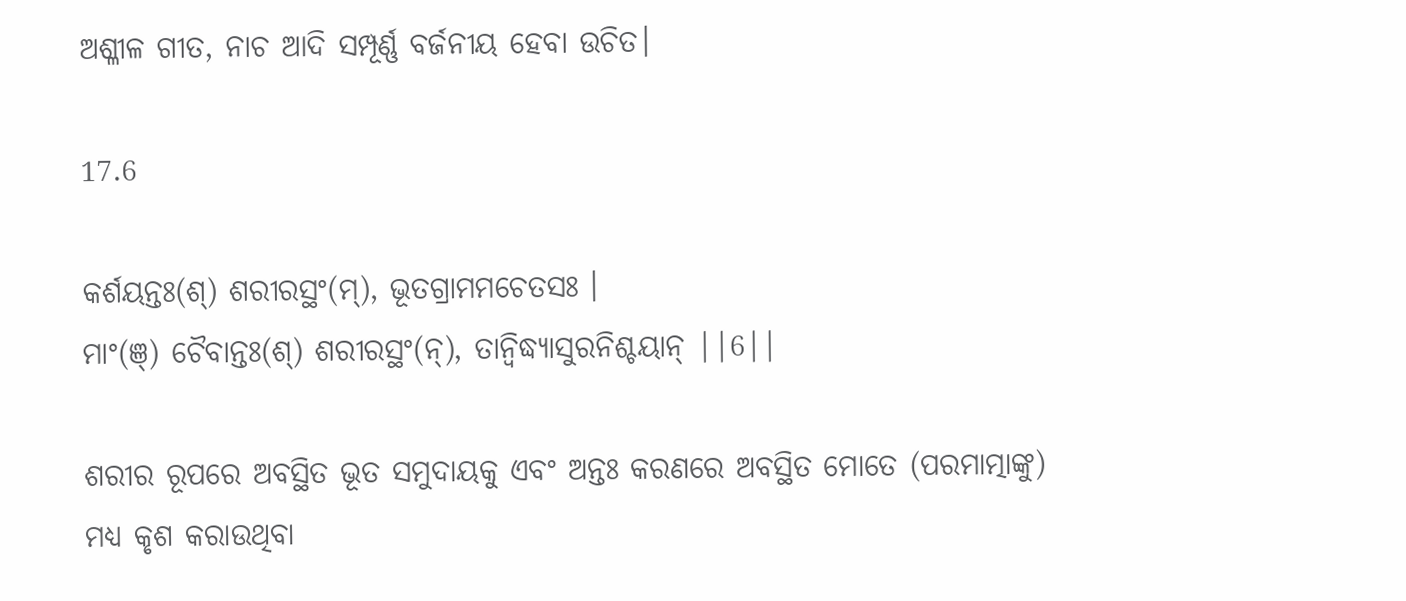ଅଶ୍ଳୀଳ ଗୀତ, ନାଚ ଆଦି ସମ୍ପୂର୍ଣ୍ଣ ବର୍ଜନୀୟ ହେବା ଉଚିତ।

17.6

କର୍ଶୟନ୍ତଃ(ଶ୍) ଶରୀରସ୍ଥଂ(ମ୍), ଭୂତଗ୍ରାମମଚେତସଃ ।
ମାଂ(ଞ୍) ଚୈବାନ୍ତଃ(ଶ୍) ଶରୀରସ୍ଥଂ(ନ୍), ତାନ୍ୱିଦ୍ଧ୍ୟାସୁରନିଶ୍ଚୟାନ୍ ||6||

ଶରୀର ରୂପରେ ଅବସ୍ଥିତ ଭୂତ ସମୁଦାୟକୁ ଏବଂ ଅନ୍ତଃ କରଣରେ ଅବସ୍ଥିତ ମୋତେ (ପରମାତ୍ମାଙ୍କୁ) ମଧ୍ୟ କୃଶ କରାଉଥିବା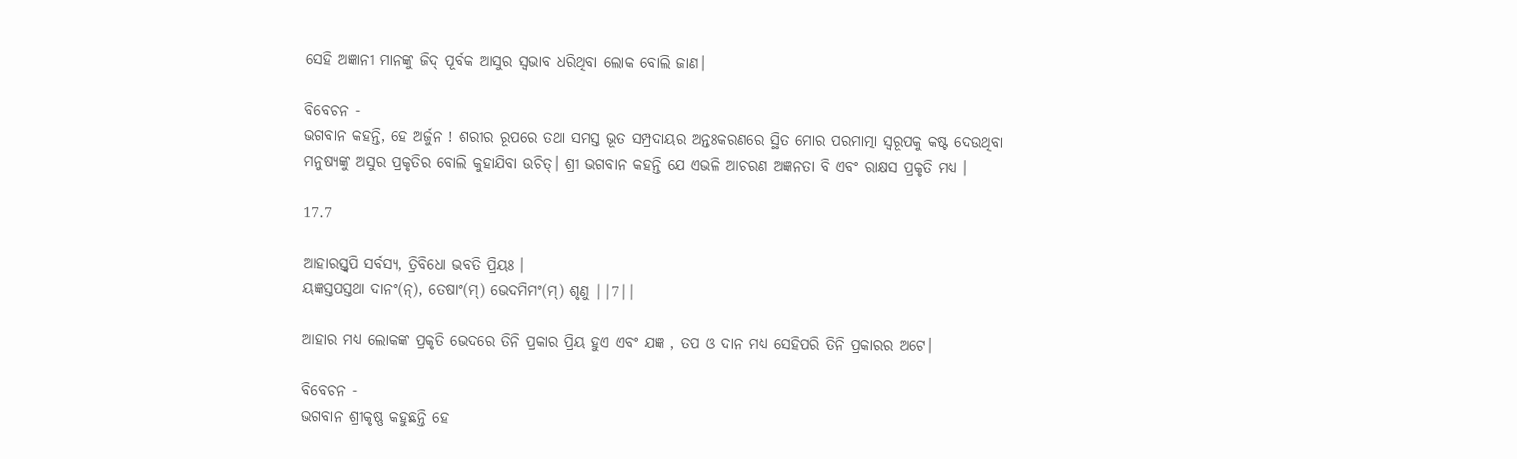ସେହି ଅଜ୍ଞାନୀ ମାନଙ୍କୁ ଜିଦ୍‌ ପୂର୍ବକ ଆସୁର ସ୍ଵଭାବ ଧରିଥିବା ଲୋକ ବୋଲି ଜାଣ।

ବିବେଚନ -
ଭଗବାନ କହନ୍ତି, ହେ ଅର୍ଜୁନ ! ଶରୀର ରୂପରେ ତଥା ସମସ୍ତ ଭୂତ ସମ୍ପ୍ରଦାୟର ଅନ୍ତଃକରଣରେ ସ୍ଥିତ ମୋର ପରମାତ୍ମା ସ୍ବରୂପକୁ କଷ୍ଟ ଦେଉଥିବା ମନୁଷ୍ୟଙ୍କୁ ଅସୁର ପ୍ରକୃତିର ବୋଲି କୁହାଯିବା ଉଚିତ୍। ଶ୍ରୀ ଭଗବାନ କହନ୍ତି ଯେ ଏଭଳି ଆଚରଣ ଅଜ୍ଞନତା ବି ଏବଂ ରାକ୍ଷସ ପ୍ରକୃତି ମଧ୍ୟ ।

17.7

ଆହାରସ୍ତ୍ୱପି ସର୍ବସ୍ୟ, ତ୍ରିବିଧୋ ଭବତି ପ୍ରିୟଃ ।
ୟଜ୍ଞସ୍ତପସ୍ତଥା ଦାନଂ(ନ୍), ତେଷାଂ(ମ୍) ଭେଦମିମଂ(ମ୍) ଶୃଣୁ ||7||

ଆହାର ମଧ୍ୟ ଲୋକଙ୍କ ପ୍ରକୃତି ଭେଦରେ ତିନି ପ୍ରକାର ପ୍ରିୟ ହୁଏ ଏବଂ ଯଜ୍ଞ , ତପ ଓ ଦାନ ମଧ୍ୟ ସେହିପରି ତିନି ପ୍ରକାରର ଅଟେ।

ବିବେଚନ -
ଭଗବାନ ଶ୍ରୀକୃଷ୍ଣ କହୁଛନ୍ତି ହେ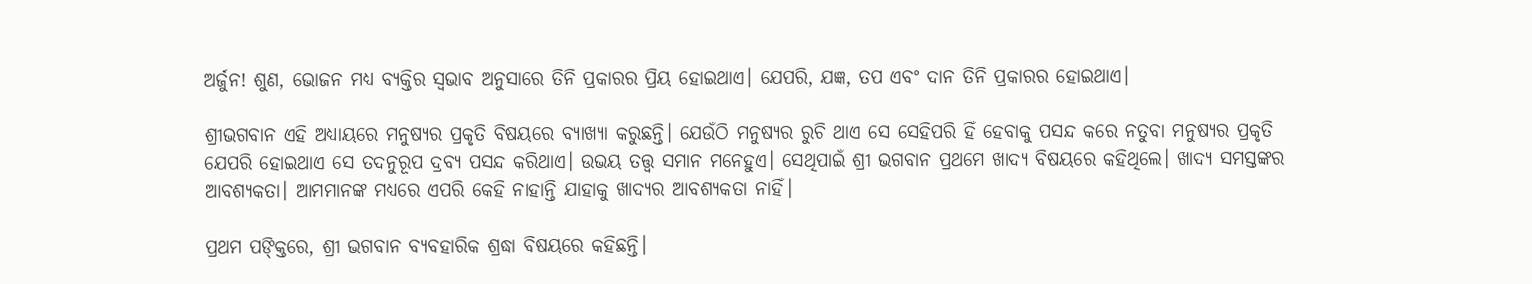ଅର୍ଜୁନ! ଶୁଣ, ଭୋଜନ ମଧ୍ୟ ବ୍ୟକ୍ତିର ସ୍ୱଭାବ ଅନୁସାରେ ତିନି ପ୍ରକାରର ପ୍ରିୟ ହୋଇଥାଏ। ଯେପରି, ଯଜ୍ଞ, ତପ ଏବଂ ଦାନ ତିନି ପ୍ରକାରର ହୋଇଥାଏ।

ଶ୍ରୀଭଗବାନ ଏହି ଅଧ୍ୟାୟରେ ମନୁଷ୍ୟର ପ୍ରକୃତି ବିଷୟରେ ବ୍ୟାଖ୍ୟା କରୁଛନ୍ତି। ଯେଉଁଠି ମନୁଷ୍ୟର ରୁଚି ଥାଏ ସେ ସେହିପରି ହିଁ ହେବାକୁ ପସନ୍ଦ କରେ ନତୁବା ମନୁଷ୍ୟର ପ୍ରକୃତି ଯେପରି ହୋଇଥାଏ ସେ ତଦନୁରୂପ ଦ୍ରବ୍ୟ ପସନ୍ଦ କରିଥାଏ। ଉଭୟ ତତ୍ତ୍ୱ ସମାନ ମନେହୁଏ। ସେଥିପାଇଁ ଶ୍ରୀ ଭଗବାନ ପ୍ରଥମେ ଖାଦ୍ୟ ବିଷୟରେ କହିଥିଲେ। ଖାଦ୍ୟ ସମସ୍ତଙ୍କର ଆବଶ୍ୟକତା। ଆମମାନଙ୍କ ମଧ୍ୟରେ ଏପରି କେହି ନାହାନ୍ତି ଯାହାକୁ ଖାଦ୍ୟର ଆବଶ୍ୟକତା ନାହିଁ।

ପ୍ରଥମ ପଙ୍କ୍ତିରେ, ଶ୍ରୀ ଭଗବାନ ବ୍ୟବହାରିକ ଶ୍ରଦ୍ଧା ବିଷୟରେ କହିଛନ୍ତି।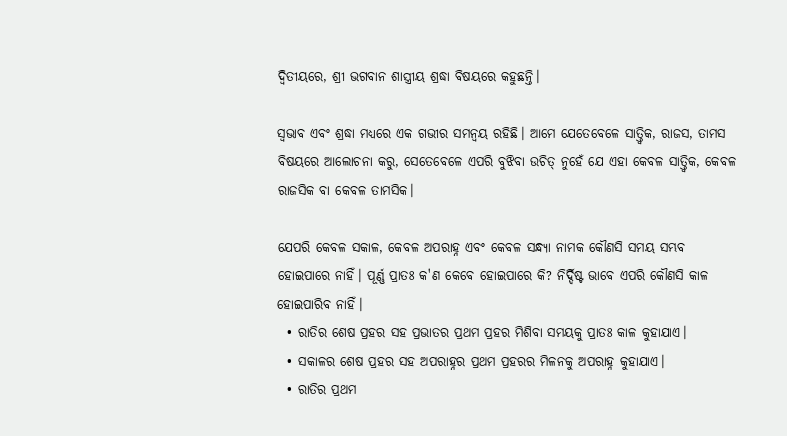ଦ୍ୱିତୀୟରେ, ଶ୍ରୀ ଭଗବାନ ଶାସ୍ତ୍ରୀୟ ଶ୍ରଦ୍ଧା ବିଷୟରେ କହୁଛନ୍ତି।

ସ୍ବଭାବ ଏବଂ ଶ୍ରଦ୍ଧା ମଧ୍ୟରେ ଏକ ଗଭୀର ସମନ୍ୱୟ ରହିଛି। ଆମେ ଯେତେବେଳେ ସାତ୍ତ୍ୱିକ, ରାଜସ, ତାମସ ବିଷୟରେ ଆଲୋଚନା କରୁ, ସେତେବେଳେ ଏପରି ବୁଝିବା ଉଚିତ୍ ନୁହେଁ ଯେ ଏହା କେବଳ ସାତ୍ତ୍ୱିକ, କେବଳ ରାଜସିକ ବା କେବଳ ତାମସିକ।

ଯେପରି କେବଳ ସକାଳ, କେବଳ ଅପରାହ୍ନ ଏବଂ କେବଳ ସନ୍ଧ୍ୟା ନାମକ କୌଣସି ସମୟ ସମ୍ଭବ ହୋଇପାରେ ନାହିଁ। ପୂର୍ଣ୍ଣ ପ୍ରାତଃ କ'ଣ କେବେ ହୋଇପାରେ କି? ନିର୍ଦ୍ଦିଷ୍ଟ ଭାବେ ଏପରି କୌଣସି କାଳ ହୋଇପାରିବ ନାହିଁ।
  • ରାତିର ଶେଷ ପ୍ରହର ସହ ପ୍ରଭାତର ପ୍ରଥମ ପ୍ରହର ମିଶିବା ସମୟକୁ ପ୍ରାତଃ କାଳ କୁହାଯାଏ।
  • ସକାଳର ଶେଷ ପ୍ରହର ସହ ଅପରାହ୍ନର ପ୍ରଥମ ପ୍ରହରର ମିଳନକୁ ଅପରାହ୍ନ କୁହାଯାଏ।
  • ରାତିର ପ୍ରଥମ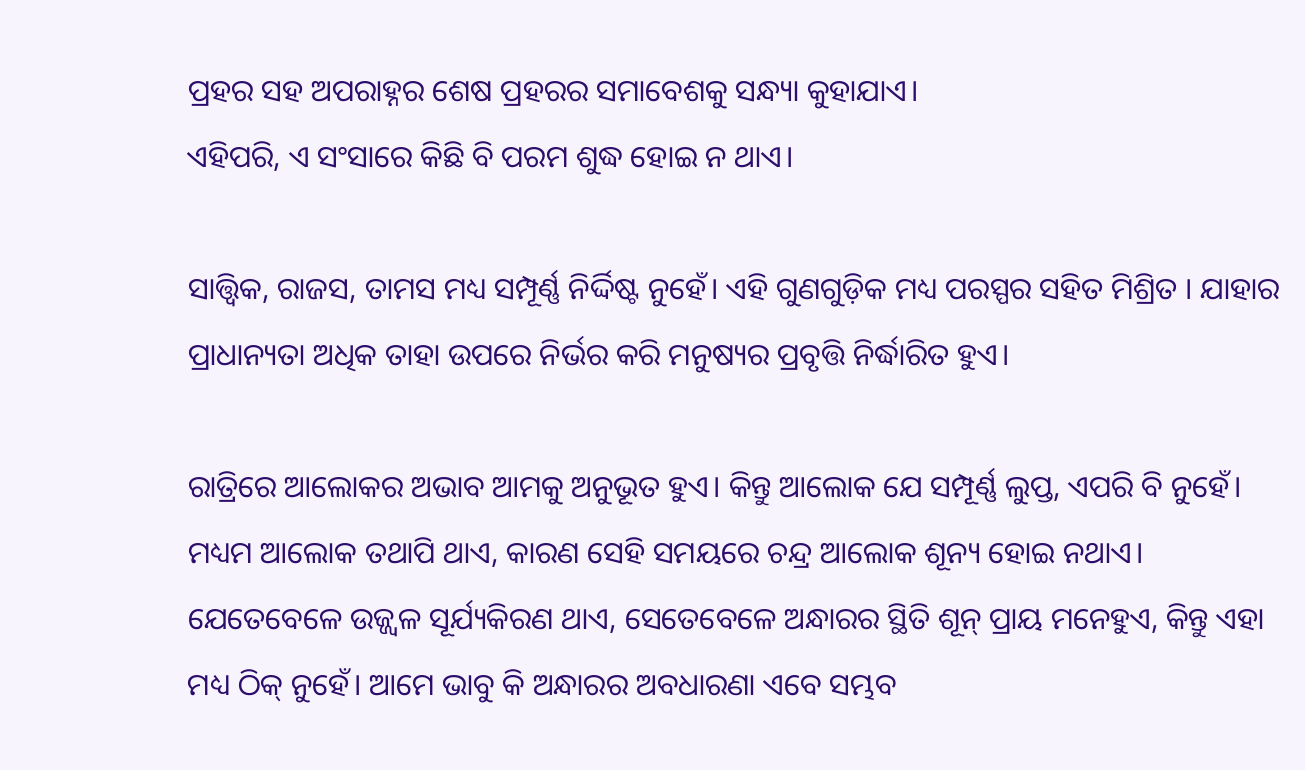ପ୍ରହର ସହ ଅପରାହ୍ନର ଶେଷ ପ୍ରହରର ସମାବେଶକୁ ସନ୍ଧ୍ୟା କୁହାଯାଏ।
ଏହିପରି, ଏ ସଂସାରେ କିଛି ବି ପରମ ଶୁଦ୍ଧ ହୋଇ ନ ଥାଏ।

ସାତ୍ତ୍ୱିକ, ରାଜସ, ତାମସ ମଧ୍ୟ ସମ୍ପୂର୍ଣ୍ଣ ନିର୍ଦ୍ଦିଷ୍ଟ ନୁହେଁ। ଏହି ଗୁଣଗୁଡ଼ିକ ମଧ୍ୟ ପରସ୍ପର ସହିତ ମିଶ୍ରିତ । ଯାହାର ପ୍ରାଧାନ୍ୟତା ଅଧିକ ତାହା ଉପରେ ନିର୍ଭର କରି ମନୁଷ୍ୟର ପ୍ରବୃତ୍ତି ନିର୍ଦ୍ଧାରିତ ହୁଏ।

ରାତ୍ରିରେ ଆଲୋକର ଅଭାବ ଆମକୁ ଅନୁଭୂତ ହୁଏ। କିନ୍ତୁ ଆଲୋକ ଯେ ସମ୍ପୂର୍ଣ୍ଣ ଲୁପ୍ତ, ଏପରି ବି ନୁହେଁ। ମଧ୍ୟମ ଆଲୋକ ତଥାପି ଥାଏ, କାରଣ ସେହି ସମୟରେ ଚନ୍ଦ୍ର ଆଲୋକ ଶୂନ୍ୟ ହୋଇ ନଥାଏ। ଯେତେବେଳେ ଉଜ୍ଜ୍ୱଳ ସୂର୍ଯ୍ୟକିରଣ ଥାଏ, ସେତେବେଳେ ଅନ୍ଧାରର ସ୍ଥିତି ଶୂନ୍ ପ୍ରାୟ ମନେହୁଏ, କିନ୍ତୁ ଏହା ମଧ୍ୟ ଠିକ୍ ନୁହେଁ। ଆମେ ଭାବୁ କି ଅନ୍ଧାରର ଅବଧାରଣା ଏବେ ସମ୍ଭବ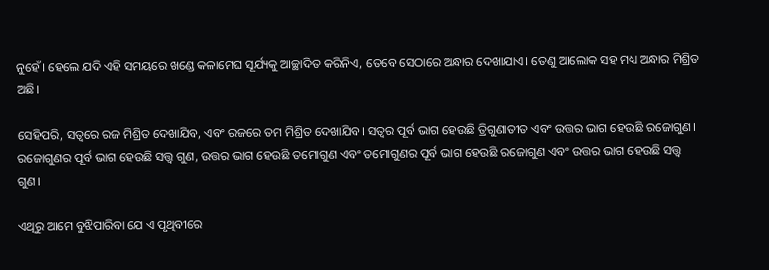ନୁହେଁ। ହେଲେ ଯଦି ଏ‌ହି ସମୟରେ ଖଣ୍ଡେ କଳାମେଘ ସୂର୍ଯ୍ୟକୁ ଆଚ୍ଛାଦିତ କରିନିଏ, ତେବେ ସେଠାରେ ଅନ୍ଧାର ଦେଖାଯାଏ। ତେଣୁ ଆଲୋକ ସହ ମଧ୍ୟ ଅନ୍ଧାର ମିଶ୍ରିତ ଅଛି।

ସେହିପରି, ସତ୍ୱରେ ରଜ ମିଶ୍ରିତ ଦେଖାଯିବ, ଏବଂ ରଜରେ ତମ ମିଶ୍ରିତ ଦେଖାଯିବ। ସତ୍ୱର ପୂର୍ବ ଭାଗ ହେଉଛି ତ୍ରିଗୁଣାତୀତ ଏବଂ ଉତ୍ତର ଭାଗ ହେଉଛି ରଜୋଗୁଣ। ରଜୋଗୁଣର ପୂର୍ବ ଭାଗ ହେଉଛି ସତ୍ତ୍ୱ ଗୁଣ, ଉତ୍ତର ଭାଗ ହେଉଛି ତମୋଗୁଣ ଏବଂ ତମୋଗୁଣର ପୂର୍ବ ଭାଗ ହେଉଛି ରଜୋଗୁଣ ଏବଂ ଉତ୍ତର ଭାଗ ହେଉଛି ସତ୍ତ୍ୱ ଗୁଣ।

ଏଥିରୁ ଆମେ ବୁଝିପାରିବା ଯେ ଏ ପୃଥିବୀରେ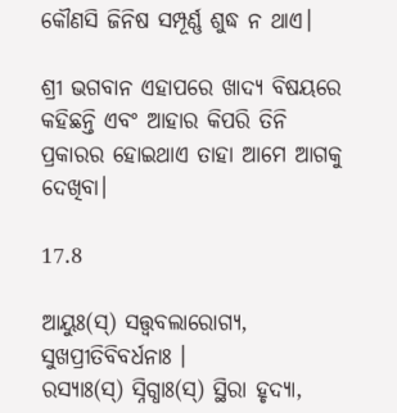କୌଣସି ଜିନିଷ ସମ୍ପୂର୍ଣ୍ଣ ଶୁଦ୍ଧ ନ ଥାଏ।

ଶ୍ରୀ ଭଗବାନ ଏହାପରେ ଖାଦ୍ୟ ବିଷୟରେ
କହିଛନ୍ତି ଏବଂ ଆହାର କିପରି ତିନି ପ୍ରକାରର ହୋଇଥାଏ ତାହା ଆମେ ଆଗକୁ ଦେଖିବା।

17.8

ଆୟୁଃ(ସ୍) ସତ୍ତ୍ୱବଲାରୋଗ୍ୟ, ସୁଖପ୍ରୀତିବିବର୍ଧନାଃ ।
ରସ୍ୟାଃ(ସ୍) ସ୍ନିଗ୍ଧାଃ(ସ୍) ସ୍ଥିରା ହୃଦ୍ୟା,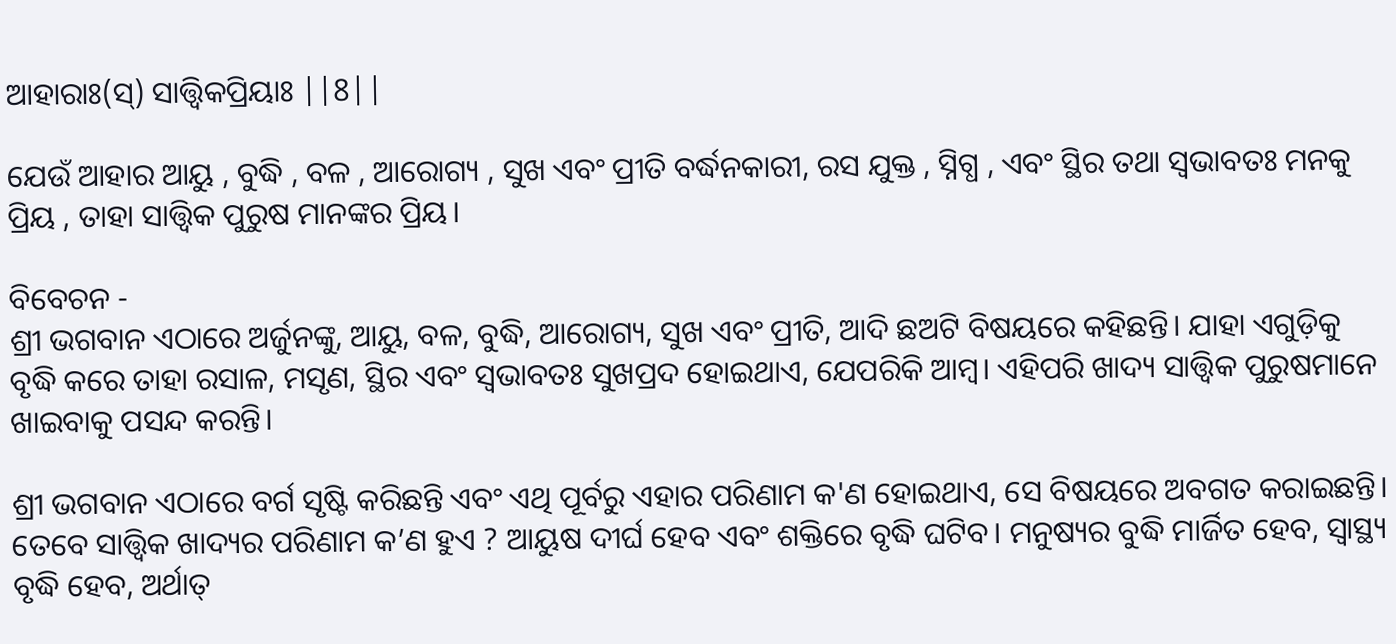ଆହାରାଃ(ସ୍) ସାତ୍ତ୍ୱିକପ୍ରିୟାଃ ||8||

ଯେଉଁ ଆହାର ଆୟୁ , ବୁଦ୍ଧି , ବଳ , ଆରୋଗ୍ୟ , ସୁଖ ଏବଂ ପ୍ରୀତି ବର୍ଦ୍ଧନକାରୀ, ରସ ଯୁକ୍ତ , ସ୍ନିଗ୍ଧ , ଏବଂ ସ୍ଥିର ତଥା ସ୍ଵଭାବତଃ ମନକୁ ପ୍ରିୟ , ତାହା ସାତ୍ତ୍ଵିକ ପୁରୁଷ ମାନଙ୍କର ପ୍ରିୟ।

ବିବେଚନ -
ଶ୍ରୀ ଭଗବାନ ଏଠାରେ ଅର୍ଜୁନଙ୍କୁ, ଆୟୁ, ବଳ, ବୁଦ୍ଧି, ଆରୋଗ୍ୟ, ସୁଖ ଏବଂ ପ୍ରୀତି, ଆଦି ଛଅଟି ବିଷୟରେ କହିଛନ୍ତି। ଯାହା ଏଗୁଡ଼ିକୁ ବୃଦ୍ଧି କରେ ତାହା ରସାଳ, ମସୃଣ, ସ୍ଥିର ଏବଂ ସ୍ୱଭାବତଃ ସୁଖପ୍ରଦ ହୋଇଥାଏ, ଯେପରିକି ଆମ୍ବ। ଏହିପରି ଖାଦ୍ୟ ସାତ୍ତ୍ୱିକ ପୁରୁଷମାନେ ଖାଇବାକୁ ପସନ୍ଦ କରନ୍ତି।

ଶ୍ରୀ ଭଗବାନ ଏଠାରେ ବର୍ଗ ସୃଷ୍ଟି କରିଛନ୍ତି ଏବଂ ଏଥି ପୂର୍ବରୁ ଏହାର ପରିଣାମ କ'ଣ ହୋଇଥାଏ, ସେ ବିଷୟରେ ଅବଗତ କରାଇଛନ୍ତି। ତେବେ ସାତ୍ତ୍ୱିକ ଖାଦ୍ୟର ପରିଣାମ କ’ଣ ହୁଏ ? ଆୟୁଷ ଦୀର୍ଘ ହେବ ଏବଂ ଶକ୍ତିରେ ବୃଦ୍ଧି ଘଟିବ। ମନୁଷ୍ୟର ବୁଦ୍ଧି ମାର୍ଜିତ ହେବ, ସ୍ୱାସ୍ଥ୍ୟ ବୃଦ୍ଧି ହେବ, ଅର୍ଥାତ୍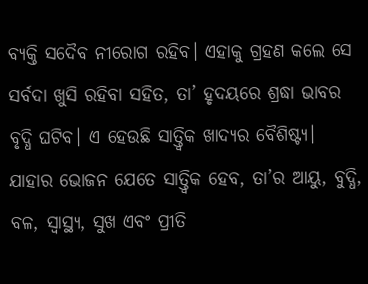ବ୍ୟକ୍ତି ସଦୈବ ନୀରୋଗ ରହିବ। ଏହାକୁ ଗ୍ରହଣ କଲେ ସେ ସର୍ବଦା ଖୁସି ରହିବା ସହିତ, ତା’ ହୃଦୟରେ ଶ୍ରଦ୍ଧା ଭାବର ବୃଦ୍ଧି ଘଟିବ। ଏ ହେଉଛି ସାତ୍ତ୍ୱିକ ଖାଦ୍ୟର ବୈଶିଷ୍ଟ୍ୟ। ଯାହାର ଭୋଜନ ଯେତେ ସାତ୍ତ୍ୱିକ ହେବ, ତା’ର ଆୟୁ, ବୁଦ୍ଧି, ବଳ, ସ୍ୱାସ୍ଥ୍ୟ, ସୁଖ ଏବଂ ପ୍ରୀତି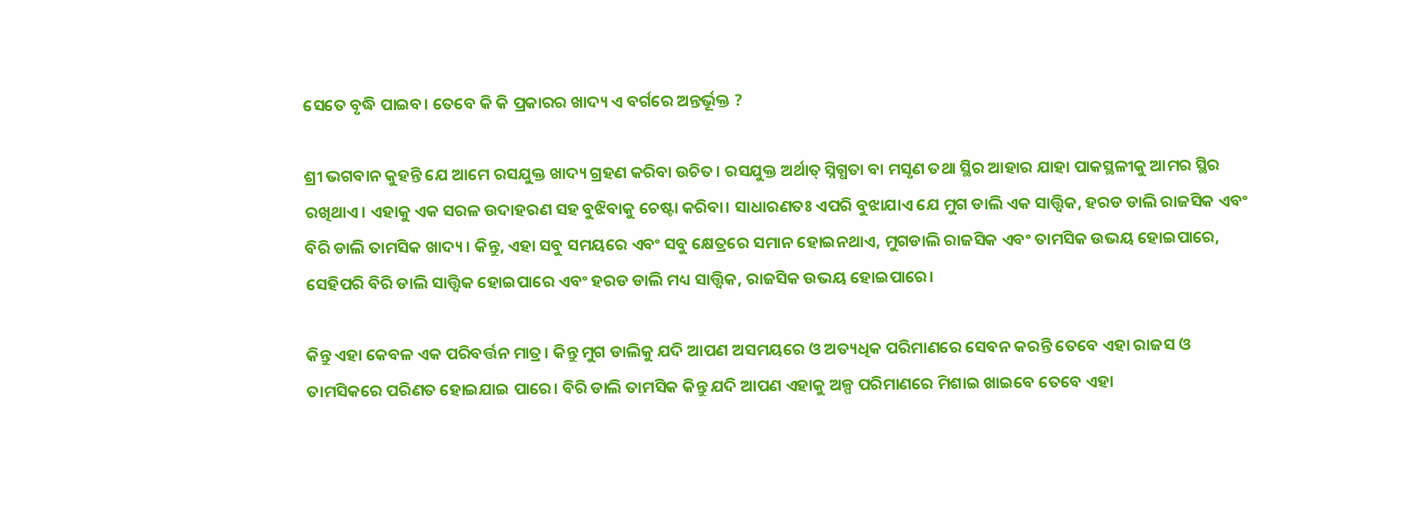ସେତେ ବୃଦ୍ଧି ପାଇବ। ତେବେ କି କି ପ୍ରକାରର ଖାଦ୍ୟ ଏ‌ ବର୍ଗରେ ଅନ୍ତର୍ଭୂକ୍ତ ?

ଶ୍ରୀ ଭଗବାନ କୁହନ୍ତି ଯେ ଆମେ ରସଯୁକ୍ତ ଖାଦ୍ୟ ଗ୍ରହଣ କରିବା ଉଚିତ। ରସଯୁକ୍ତ ଅର୍ଥାତ୍ ସ୍ନିଗ୍ଧତା ବା ମସୃଣ ତଥା ସ୍ଥିର ଆହାର ଯାହା ପାକସ୍ଥଳୀକୁ ଆମର ସ୍ଥିର ରଖିଥାଏ। ଏହାକୁ ଏକ ସରଳ ଉଦାହରଣ ସହ ବୁଝିବାକୁ ଚେଷ୍ଟା କରିବା। ସାଧାରଣତଃ ଏପରି ବୁଝାଯାଏ ଯେ ମୁଗ ଡାଲି ଏକ ସାତ୍ତ୍ୱିକ, ହରଡ ଡାଲି ରାଜସିକ ଏବଂ ବିରି ଡାଲି ତାମସିକ ଖାଦ୍ୟ। କିନ୍ତୁ, ଏହା ସବୁ ସମୟରେ ଏବଂ ସବୁ କ୍ଷେତ୍ରରେ ସମାନ‌‌ ହୋଇନଥାଏ, ମୁଗଡାଲି ରାଜସିକ ଏବଂ ତାମସିକ ଉଭୟ ହୋଇପାରେ, ସେହିପରି ବିରି ଡାଲି ସାତ୍ତ୍ୱିକ ହୋଇପାରେ ଏବଂ ହରଡ ଡାଲି ମଧ୍ୟ ସାତ୍ତ୍ୱିକ, ରାଜସିକ ଉଭୟ ହୋଇପାରେ।

କିନ୍ତୁ ଏହା କେବଳ ଏକ ପରିବର୍ତ୍ତନ ମାତ୍ର। କିନ୍ତୁ ମୁଗ ଡାଲିକୁ ଯଦି ଆପଣ ଅସମୟରେ ଓ ଅତ୍ୟଧିକ ପରିମାଣରେ ସେବନ କରନ୍ତି ତେବେ ଏହା ରାଜସ ଓ ତାମସିକରେ ପରିଣତ ହୋଇଯାଇ ପାରେ। ବିରି ଡାଲି ତାମସିକ କିନ୍ତୁ ଯଦି ଆପଣ ଏହାକୁ ଅଳ୍ପ ପରିମାଣରେ ମିଶାଇ ଖାଇବେ ତେବେ ଏହା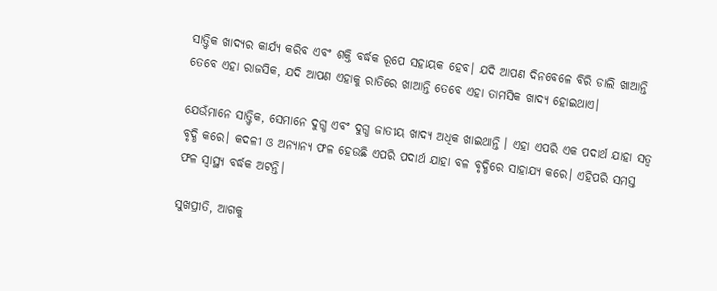ସାତ୍ତ୍ୱିକ ଖାଦ୍ୟର କାର୍ଯ୍ୟ କରିବ ଏବଂ ଶକ୍ତି ବର୍ଦ୍ଧକ ରୂପେ ସହାୟକ ହେବ। ଯଦି ଆପଣ ଦିନବେଳେ ବିରି ଡାଲି ଖାଆନ୍ତି ତେବେ ଏହା ରାଜସିକ, ଯଦି ଆପଣ ଏହାକୁ ରାତିରେ ଖାଆନ୍ତି ତେବେ ଏହା ତାମସିକ ଖାଦ୍ୟ ହୋଇଥାଏ।

ଯେଉଁମାନେ ସାତ୍ତ୍ୱିକ, ସେମାନେ ଦୁଗ୍ଧ ଏବଂ ଦୁଗ୍ଧ ଜାତୀୟ ଖାଦ୍ୟ ଅଧିକ ଖାଇଥାନ୍ତି । ଏହା ଏପରି ଏକ ପଦାର୍ଥ ଯାହା ସତ୍ୱ ବୃଦ୍ଧି କରେ। କଦଳୀ ଓ ଅନ୍ୟାନ୍ୟ ଫଳ ହେଉଛି ଏପରି ପଦାର୍ଥ ଯାହା ବଳ ବୃଦ୍ଧିରେ ସାହାଯ୍ୟ କରେ। ଏହିପରି ସମସ୍ତ ଫଳ ସ୍ୱାସ୍ଥ୍ୟ ବର୍ଦ୍ଧକ ଅଟନ୍ତି।

ସୁଖପ୍ରୀତି, ଆଗକୁ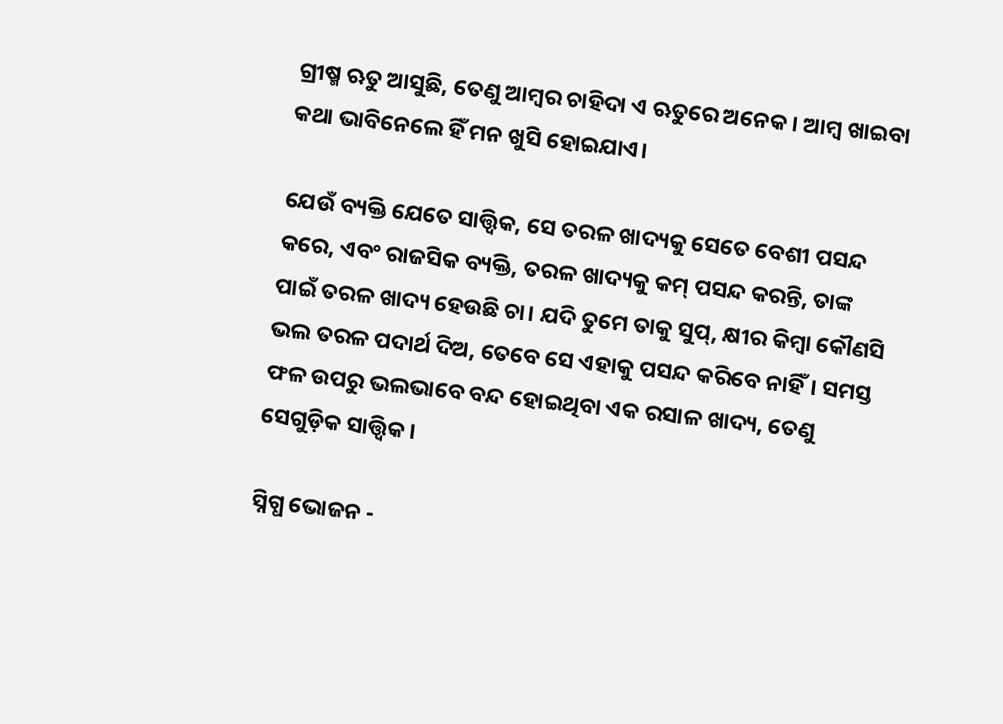ଗ୍ରୀଷ୍ମ ଋତୁ ଆସୁଛି, ତେଣୁ ଆମ୍ବର ଚାହିଦା ଏ ଋତୁରେ ଅନେକ। ଆମ୍ବ ଖାଇବା କଥା ଭାବିନେଲେ ହିଁ ମନ ଖୁସି ହୋଇଯାଏ।

ଯେଉଁ ବ୍ୟକ୍ତି ଯେତେ ସାତ୍ତ୍ୱିକ, ସେ ତରଳ ଖାଦ୍ୟକୁ ସେତେ ବେଶୀ ପସନ୍ଦ କରେ, ଏବଂ ରାଜସିକ ବ୍ୟକ୍ତି, ତରଳ ଖାଦ୍ୟକୁ କମ୍ ପସନ୍ଦ କରନ୍ତି, ତାଙ୍କ ପାଇଁ ତରଳ ଖାଦ୍ୟ ହେଉଛି ଚା। ଯଦି ତୁମେ ତାକୁ ସୁପ୍, କ୍ଷୀର କିମ୍ବା କୌଣସି ଭଲ ତରଳ ପଦାର୍ଥ ଦିଅ, ତେବେ ସେ ଏହାକୁ ପସନ୍ଦ କରିବେ ନାହିଁ। ସମସ୍ତ ଫଳ ଉପରୁ ଭଲଭାବେ ବନ୍ଦ ହୋଇଥିବା ଏକ ରସାଳ ଖାଦ୍ୟ, ତେଣୁ ସେଗୁଡ଼ିକ ସାତ୍ତ୍ୱିକ।

ସ୍ନିଗ୍ଧ ଭୋଜନ -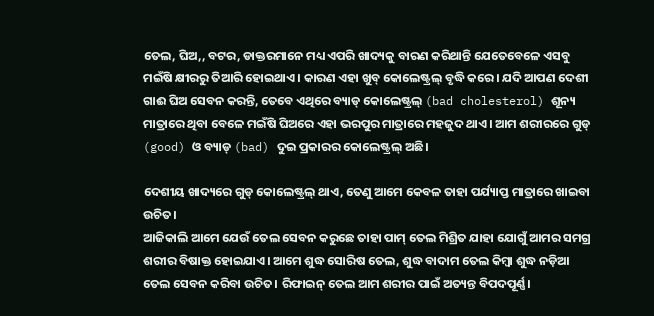ତେଲ, ଘିଅ,, ବଟର, ଡାକ୍ତରମାନେ ମଧ୍ୟ ଏପରି ଖାଦ୍ୟକୁ ବାରଣ କରିଥାନ୍ତି ଯେତେବେଳେ ଏସବୁ ମଇଁଷି କ୍ଷୀରରୁ ତିଆରି ହୋଇଥାଏ। କାରଣ ଏହା ଖୁବ୍ କୋଲେଷ୍ଟ୍ରଲ୍ ବୃଦ୍ଧି କରେ। ଯଦି ଆପଣ ଦେଶୀ ଗାଈ ଘିଅ ସେବନ କରନ୍ତି, ତେବେ ଏଥିରେ ବ୍ୟାଡ୍ କୋଲେଷ୍ଟ୍ରଲ୍ (bad cholesterol) ଶୂନ୍ୟ ମାତ୍ରାରେ ଥିବା ବେଳେ ମଇଁଷି ଘିଅରେ ଏ‌ହା ଭରପୁର ମାତ୍ରାରେ ମହଜୁଦ ଥାଏ। ଆମ ଶରୀରରେ ଗୁଡ୍ (good) ଓ ବ୍ୟାଡ୍ (bad) ଦୁଇ ପ୍ରକାରର କୋଲେଷ୍ଟ୍ରଲ୍ ଅଛି।

ଦେଶୀୟ ଖାଦ୍ୟରେ ଗୁଡ୍ କୋଲେଷ୍ଟ୍ରଲ୍ ଥାଏ, ତେଣୁ ଆମେ କେବଳ ତାହା ପର୍ଯ୍ୟାପ୍ତ ମାତ୍ରାରେ ଖାଇବା ଉଚିତ।
ଆଜିକାଲି ଆମେ ଯେଉଁ ତେଲ ସେବନ କରୁଛେ ତାହା ପାମ୍ ତେଲ ମିଶ୍ରିତ ଯାହା ଯୋଗୁଁ ଆମର ସମଗ୍ର ଶରୀର ବିଷାକ୍ତ ହୋଇଯାଏ। ଆମେ ଶୁଦ୍ଧ ସୋରିଷ ତେଲ, ଶୁଦ୍ଧ ବାଦାମ ତେଲ କିମ୍ବା ଶୁଦ୍ଧ ନଡ଼ିଆ ତେଲ ସେବନ କରିବା ଉଚିତ। ରିଫାଇନ୍ ତେଲ ଆମ ଶରୀର ପାଇଁ ଅତ୍ୟନ୍ତ ବିପଦପୂର୍ଣ୍ଣ।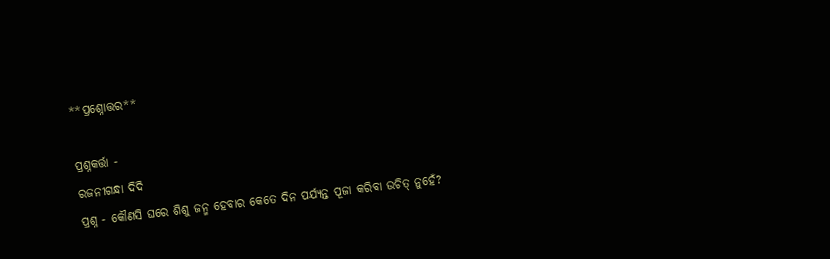**ପ୍ରଶ୍ନୋତ୍ତର**

ପ୍ରଶ୍ନକର୍ତ୍ତା -
ରଜନୀଗନ୍ଧା ଦିଦି
ପ୍ରଶ୍ନ - କୌଣସି ଘରେ ଶିଶୁ ଜନ୍ମ ହେବାର କେତେ ଦିନ ପର୍ଯ୍ୟନ୍ତ ପୂଜା କରିବା ଉଚିତ୍ ନୁହେଁ?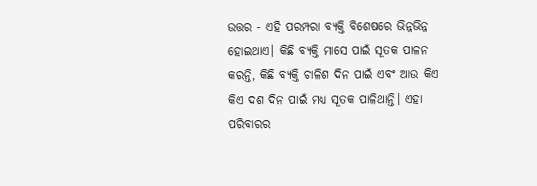ଉତ୍ତର - ଏହି ପରମ୍ପରା ବ୍ୟକ୍ତି ବିଶେଷରେ ଭିନ୍ନଭିନ୍ନ ହୋଇଥାଏ। କିଛି ବ୍ୟକ୍ତି ମାସେ ପାଇଁ ସୂତକ ପାଳନ କରନ୍ତି, କିଛି ବ୍ୟକ୍ତି ଚାଳିଶ ଦିନ ପାଇଁ ଏବଂ ଆଉ କିଏ କିଏ ଦଶ ଦିନ ପାଇଁ ମଧ୍ୟ ସୂତକ ପାଳିଥାନ୍ତି। ଏହା ପରିବାରର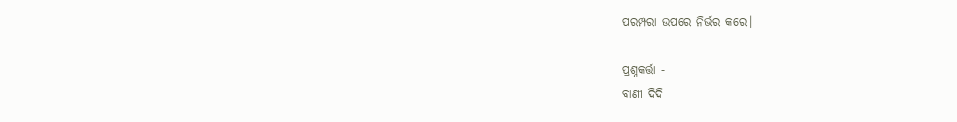ପରମ୍ପରା ଉପରେ ନିର୍ଭର କରେ।

ପ୍ରଶ୍ନକର୍ତ୍ତା -
ବାଣୀ ଦିଦି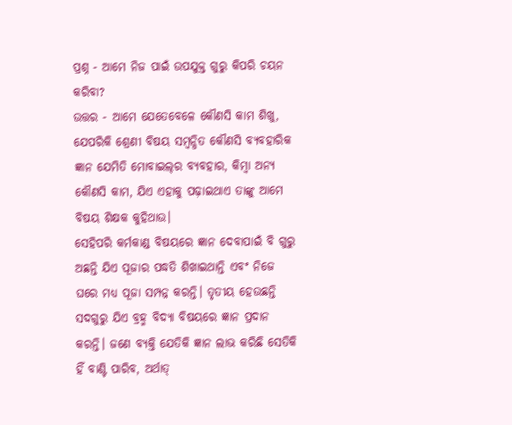ପ୍ରଶ୍ନ - ଆମେ ନିଜ ପାଇଁ ଉପଯୁକ୍ତ ଗୁରୁ କିପରି ଚୟନ କରିବା?
ଉତ୍ତର - ଆମେ ଯେତେବେଳେ କୌଣସି କାମ ଶିଖୁ, ଯେପରିକି ଶ୍ରେଣୀ ବିଷୟ ସମ୍ବନ୍ଧିତ କୌଣସି ବ୍ୟବହାରିକ ଜ୍ଞାନ ଯେମିତି ମୋବାଇଲ୍‌ର ବ୍ୟବହାର, କିମ୍ବା ଅନ୍ୟ କୌଣସି କାମ, ଯିଏ ଏହାକୁ ପଢ଼ାଇଥାଏ ତାଙ୍କୁ ଆମେ ବିଷୟ ଶିକ୍ଷକ କୁହିଥାଉ।
ସେହିପରି କର୍ମକାଣ୍ଡ ବିଷୟରେ ଜ୍ଞାନ ଦେବାପାଇଁ ବି ଗୁରୁ ଅଛନ୍ତି ଯିଏ ପୂଜାର ପଦ୍ଧତି ଶିଖାଇଥାନ୍ତି ଏବଂ ନିଜେ ଘରେ ମଧ୍ୟ ପୂଜା ସମ୍ପନ୍ନ କରନ୍ତି। ତୃତୀୟ ହେଉଛନ୍ତି ସଦଗୁରୁ ଯିଏ ବ୍ରହ୍ମ ବିଦ୍ୟା ବିଷୟରେ ଜ୍ଞାନ ପ୍ରଦାନ କରନ୍ତି। ଜଣେ ବ୍ୟକ୍ତି ଯେତିକି ଜ୍ଞାନ ଲାଭ କରିଛି ସେତିକି ହିଁ ବାଣ୍ଟି ପାରିବ, ଅର୍ଥାତ୍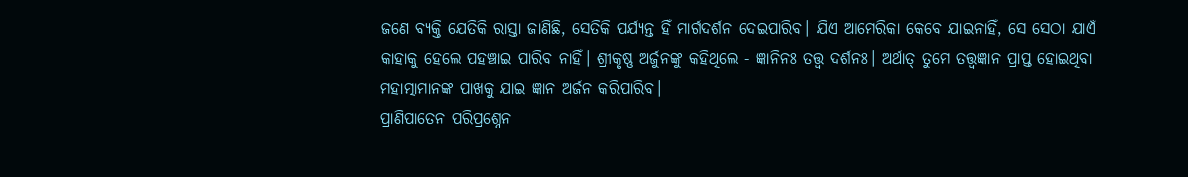ଜଣେ ବ୍ୟକ୍ତି ଯେତିକି ରାସ୍ତା ଜାଣିଛି, ସେତିକି ପର୍ଯ୍ୟନ୍ତ ହିଁ ମାର୍ଗଦର୍ଶନ ଦେଇପାରିବ। ଯିଏ ଆମେରିକା କେବେ ଯାଇନାହିଁ, ସେ ସେଠା ଯାଏଁ କାହାକୁ ହେଲେ ପହଞ୍ଚାଇ ପାରିବ ନାହିଁ। ଶ୍ରୀକୃଷ୍ଣ ଅର୍ଜୁନଙ୍କୁ କହିଥିଲେ - ଜ୍ଞାନିନ‍ଃ ତତ୍ତ୍ୱ ଦର୍ଶନଃ। ଅର୍ଥାତ୍ ତୁମେ ତତ୍ତ୍ୱଜ୍ଞାନ ପ୍ରାପ୍ତ ହୋଇଥିବା ମହାତ୍ମାମାନଙ୍କ ପାଖକୁ ଯାଇ ଜ୍ଞାନ ଅର୍ଜନ କରିପାରିବ।
ପ୍ରାଣିପାତେନ ପରିପ୍ରଶ୍ନେନ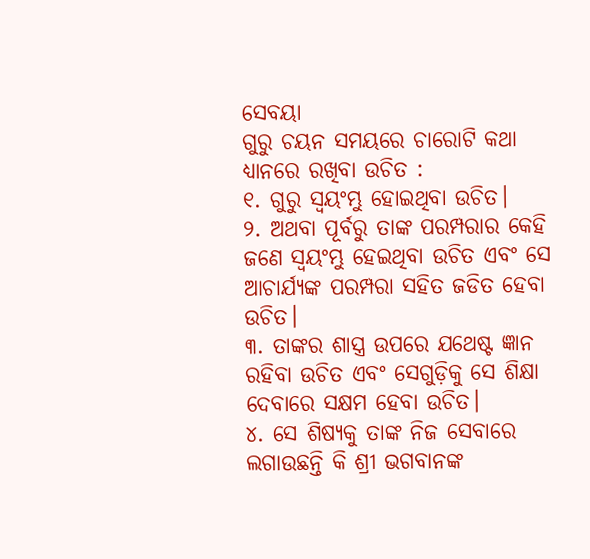ସେବୟା
ଗୁରୁ ଚୟନ ସମୟରେ ଚାରୋଟି କଥା ଧ୍ୟାନରେ ରଖିବା ଉଚିତ :
୧. ଗୁରୁ ସ୍ୱୟଂମ୍ଭୁ ହୋଇଥିବା ଉଚିତ।
୨. ଅଥବା ପୂର୍ବରୁ ତାଙ୍କ ପରମ୍ପରାର କେହି ଜଣେ ସ୍ୱୟଂମ୍ଭୁ ହେଇଥିବା ଉଚିତ ଏବଂ ସେ ଆଚାର୍ଯ୍ୟଙ୍କ ପରମ୍ପରା ସହିତ ଜଡିତ ହେବା ଉଚିତ।
୩. ତାଙ୍କର ଶାସ୍ତ୍ର ଉପରେ ଯଥେଷ୍ଟ ଜ୍ଞାନ ରହିବା ଉଚିତ ଏବଂ ସେଗୁଡ଼ିକୁ ସେ ଶିକ୍ଷା ଦେବାରେ ସକ୍ଷମ ହେବା ଉଚିତ।
୪. ସେ ଶିଷ୍ୟକୁ ତାଙ୍କ ନିଜ ସେବାରେ ଲଗାଉଛନ୍ତି କି ଶ୍ରୀ ଭଗବାନଙ୍କ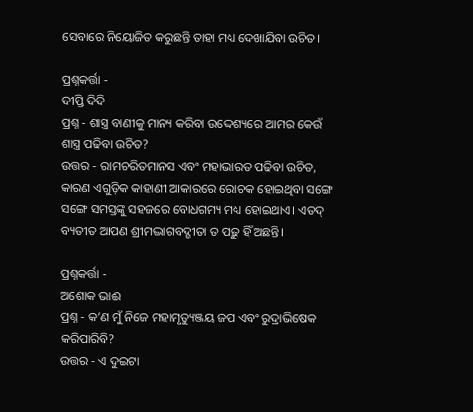ସେବାରେ ନିୟୋଜିତ କରୁଛନ୍ତି ତାହା ମଧ୍ୟ ଦେଖାଯିବା ଉଚିତ।

ପ୍ରଶ୍ନକର୍ତ୍ତା -
ଦୀପ୍ତି ଦିଦି
ପ୍ରଶ୍ନ - ଶାସ୍ତ୍ର ବାଣୀକୁ ମାନ୍ୟ କରିବା ଉଦ୍ଦେଶ୍ୟରେ ଆମର କେଉଁ ଶାସ୍ତ୍ର ପଢିବା ଉଚିତ?
ଉତ୍ତର - ରାମଚରିତମାନସ ଏବଂ ମହାଭାରତ ପଢିବା ଉଚିତ, କାରଣ ଏଗୁଡ଼ିକ କାହାଣୀ ଆକାରରେ ରୋଚକ ହୋଇଥିବା ସଙ୍ଗେ ସଙ୍ଗେ ସମସ୍ତଙ୍କୁ ସହଜରେ ବୋଧଗମ୍ୟ ମଧ୍ୟ ହୋଇଥାଏ। ଏତଦ୍ ବ୍ୟତୀତ ଆପଣ ଶ୍ରୀମଦ୍ଭାଗବଦ୍ଗୀତା ତ ପଢ଼ୁ ହିଁ ଅଛନ୍ତି।

ପ୍ରଶ୍ନକର୍ତ୍ତା -
ଅଶୋକ ଭାଈ
ପ୍ରଶ୍ନ - କ’ଣ ମୁଁ ନିଜେ ମହାମୃତ୍ୟୁଞ୍ଜୟ ଜପ ଏବଂ ରୁଦ୍ରାଭିଷେକ କରିପାରିବି?
ଉତ୍ତର - ଏ ଦୁଇଟା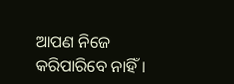ଆପଣ ନିଜେ କରିପାରିବେ ନାହିଁ।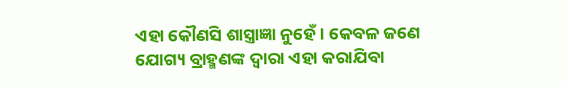ଏହା କୌଣସି ଶାସ୍ତ୍ରାଜ୍ଞା ନୁହେଁ। କେବଳ ଜଣେ ଯୋଗ୍ୟ ବ୍ରାହ୍ମଣଙ୍କ ଦ୍ୱାରା ଏହା କରାଯିବା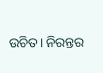ଉଚିତ। ନିରନ୍ତର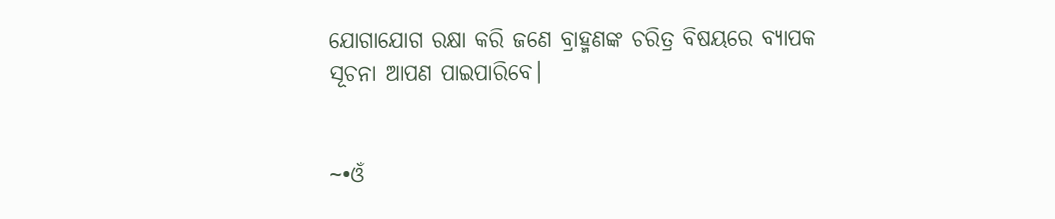ଯୋଗାଯୋଗ ରକ୍ଷା କରି ଜଣେ ବ୍ରାହ୍ମଣଙ୍କ ଚରିତ୍ର ବିଷୟରେ ବ୍ୟାପକ ସୂଚନା ଆପଣ ପାଇପାରିବେ।


~•ଓଁ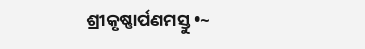ଶ୍ରୀକୃଷ୍ଣାର୍ପଣମସ୍ତୁ •~